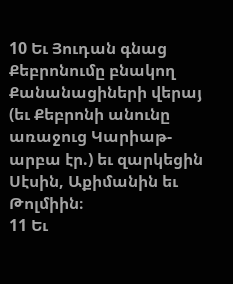10 Եւ Յուդան գնաց Քեբրոնումը բնակող Քանանացիների վերայ (եւ Քեբրոնի անունը առաջուց Կարիաթ-արբա էր.) եւ զարկեցին Սէսին, Աքիմանին եւ Թոլմիին։
11 Եւ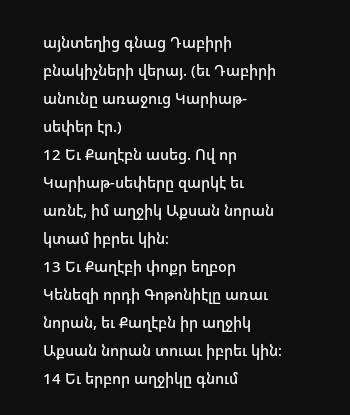այնտեղից գնաց Դաբիրի բնակիչների վերայ. (եւ Դաբիրի անունը առաջուց Կարիաթ-սեփեր էր.)
12 Եւ Քաղէբն ասեց. Ով որ Կարիաթ-սեփերը զարկէ եւ առնէ, իմ աղջիկ Աքսան նորան կտամ իբրեւ կին։
13 Եւ Քաղէբի փոքր եղբօր Կենեզի որդի Գոթոնիէլը առաւ նորան, եւ Քաղէբն իր աղջիկ Աքսան նորան տուաւ իբրեւ կին։
14 Եւ երբոր աղջիկը գնում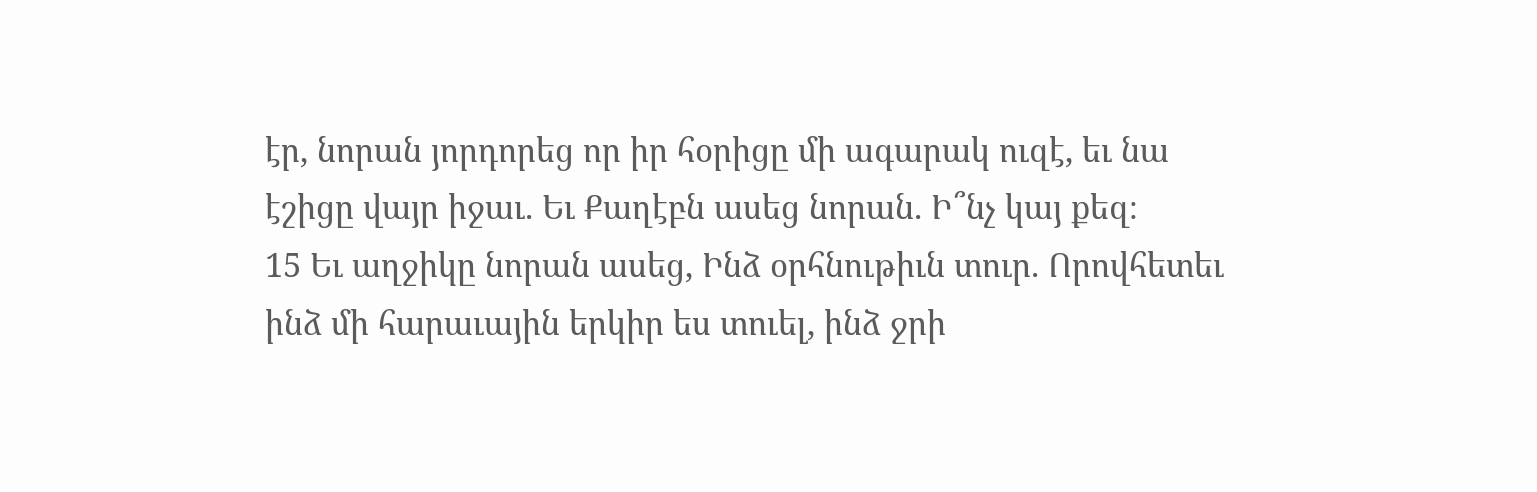էր, նորան յորդորեց որ իր հօրիցը մի ագարակ ուզէ, եւ նա էշիցը վայր իջաւ. Եւ Քաղէբն ասեց նորան. Ի՞նչ կայ քեզ։
15 Եւ աղջիկը նորան ասեց, Ինձ օրհնութիւն տուր. Որովհետեւ ինձ մի հարաւային երկիր ես տուել, ինձ ջրի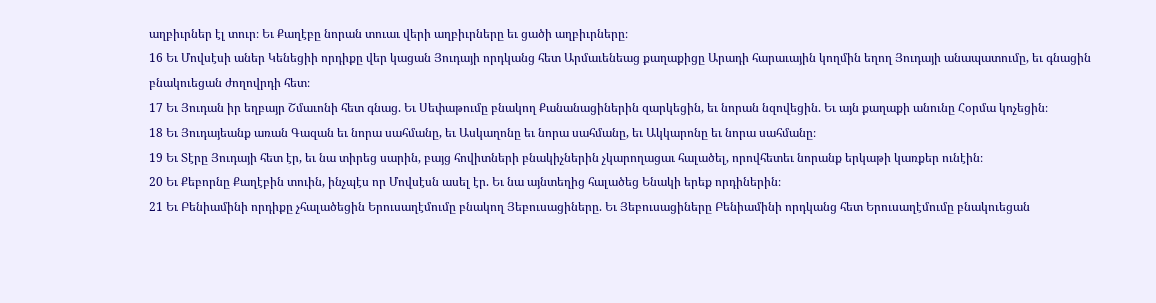աղբիւրներ էլ տուր։ Եւ Քաղէբը նորան տուաւ վերի աղբիւրները եւ ցածի աղբիւրները։
16 Եւ Մովսէսի աներ Կենեցիի որդիքը վեր կացան Յուդայի որդկանց հետ Արմաւենեաց քաղաքիցը Արադի հարաւային կողմին եղող Յուդայի անապատումը, եւ գնացին բնակուեցան ժողովրդի հետ։
17 Եւ Յուդան իր եղբայր Շմաւոնի հետ գնաց. Եւ Սեփաթումը բնակող Քանանացիներին զարկեցին, եւ նորան նզովեցին. Եւ այն քաղաքի անունը Հօրմա կոչեցին։
18 Եւ Յուդայեանք առան Գազան եւ նորա սահմանը, եւ Ասկաղոնը եւ նորա սահմանը, եւ Ակկարոնը եւ նորա սահմանը։
19 Եւ Տէրը Յուդայի հետ էր, եւ նա տիրեց սարին, բայց հովիտների բնակիչներին չկարողացաւ հալածել, որովհետեւ նորանք երկաթի կառքեր ունէին։
20 Եւ Քեբորնը Քաղէբին տուին, ինչպէս որ Մովսէսն ասել էր. Եւ նա այնտեղից հալածեց Ենակի երեք որդիներին։
21 Եւ Բենիամինի որդիքը չհալածեցին Երուսաղէմումը բնակող Յեբուսացիները. Եւ Յեբուսացիները Բենիամինի որդկանց հետ Երուսաղէմումը բնակուեցան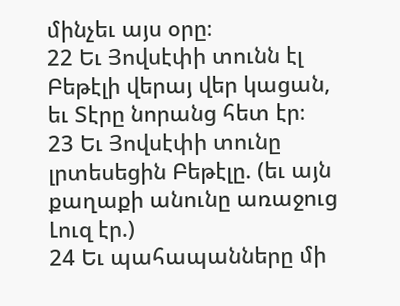մինչեւ այս օրը։
22 Եւ Յովսէփի տունն էլ Բեթէլի վերայ վեր կացան, եւ Տէրը նորանց հետ էր։
23 Եւ Յովսէփի տունը լրտեսեցին Բեթէլը. (եւ այն քաղաքի անունը առաջուց Լուզ էր.)
24 Եւ պահապանները մի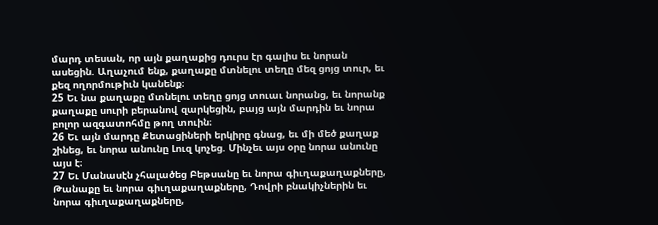մարդ տեսան, որ այն քաղաքից դուրս էր գալիս եւ նորան ասեցին. Աղաչում ենք, քաղաքը մտնելու տեղը մեզ ցոյց տուր, եւ քեզ ողորմութիւն կանենք։
25 Եւ նա քաղաքը մտնելու տեղը ցոյց տուաւ նորանց, եւ նորանք քաղաքը սուրի բերանով զարկեցին, բայց այն մարդին եւ նորա բոլոր ազգատոհմը թող տուին։
26 Եւ այն մարդը Քետացիների երկիրը գնաց, եւ մի մեծ քաղաք շինեց, եւ նորա անունը Լուզ կոչեց. Մինչեւ այս օրը նորա անունը այս է։
27 Եւ Մանասէն չհալածեց Բեթսանը եւ նորա գիւղաքաղաքները, Թանաքը եւ նորա գիւղաքաղաքները, Դովրի բնակիչներին եւ նորա գիւղաքաղաքները,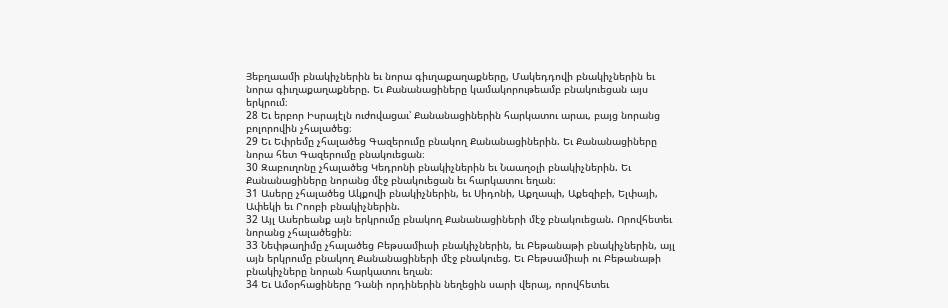Յեբղաամի բնակիչներին եւ նորա գիւղաքաղաքները, Մակեդդովի բնակիչներին եւ նորա գիւղաքաղաքները. Եւ Քանանացիները կամակորութեամբ բնակուեցան այս երկրում։
28 Եւ երբոր Իսրայէլն ուժովացաւ՝ Քանանացիներին հարկատու արաւ, բայց նորանց բոլորովին չհալածեց։
29 Եւ Եփրեմը չհալածեց Գազերումը բնակող Քանանացիներին. Եւ Քանանացիները նորա հետ Գազերումը բնակուեցան։
30 Զաբուղոնը չհալածեց Կեդրոնի բնակիչներին եւ Նաաղօլի բնակիչներին. Եւ Քանանացիները նորանց մէջ բնակուեցան եւ հարկատու եղան։
31 Ասերը չհալածեց Ակքովի բնակիչներին, եւ Սիդոնի, Աքղապի, Աքեզիբի, Ելփայի, Ափեկի եւ Րոոբի բնակիչներին.
32 Այլ Ասերեանք այն երկրումը բնակող Քանանացիների մէջ բնակուեցան. Որովհետեւ նորանց չհալածեցին։
33 Նեփթաղիմը չհալածեց Բեթսամիւսի բնակիչներին, եւ Բեթանաթի բնակիչներին, այլ այն երկրումը բնակող Քանանացիների մէջ բնակուեց. Եւ Բեթսամիւսի ու Բեթանաթի բնակիչները նորան հարկատու եղան։
34 Եւ Ամօրհացիները Դանի որդիներին նեղեցին սարի վերայ, որովհետեւ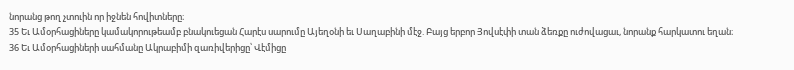նորանց թող չտուին որ իջնեն հովիտները։
35 Եւ Ամօրհացիները կամակորութեամբ բնակուեցան Հարէս սարումը Այեղօնի եւ Սաղաբինի մէջ. Բայց երբոր Յովսէփի տան ձեռքը ուժովացաւ, նորանք հարկատու եղան։
36 Եւ Ամօրհացիների սահմանը Ակրաբիմի զառիվերիցը՝ Վէմիցը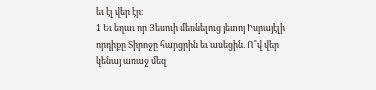եւ էլ վեր էր։
1 Եւ եղաւ որ Յեսուի մեռնելուց յետոյ Իսրայէլի որդիքը Տիրոջը հարցրին եւ ասեցին. Ո՞վ վեր կենայ առաջ մեզ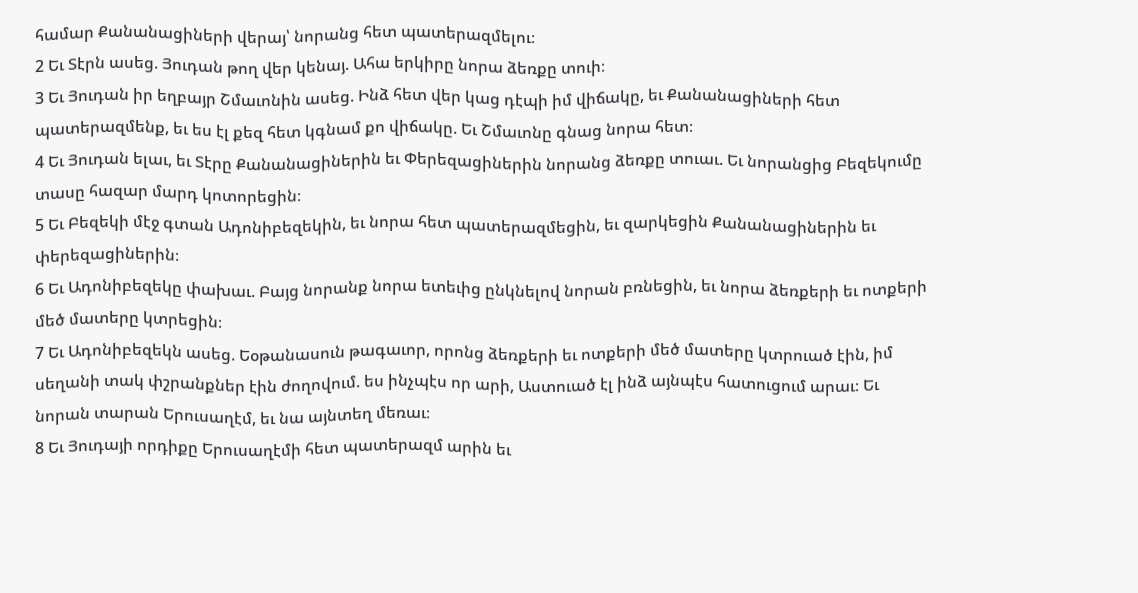համար Քանանացիների վերայ՝ նորանց հետ պատերազմելու։
2 Եւ Տէրն ասեց. Յուդան թող վեր կենայ. Ահա երկիրը նորա ձեռքը տուի։
3 Եւ Յուդան իր եղբայր Շմաւոնին ասեց. Ինձ հետ վեր կաց դէպի իմ վիճակը, եւ Քանանացիների հետ պատերազմենք, եւ ես էլ քեզ հետ կգնամ քո վիճակը. Եւ Շմաւոնը գնաց նորա հետ։
4 Եւ Յուդան ելաւ, եւ Տէրը Քանանացիներին եւ Փերեզացիներին նորանց ձեռքը տուաւ. Եւ նորանցից Բեզեկումը տասը հազար մարդ կոտորեցին։
5 Եւ Բեզեկի մէջ գտան Ադոնիբեզեկին, եւ նորա հետ պատերազմեցին, եւ զարկեցին Քանանացիներին եւ փերեզացիներին։
6 Եւ Ադոնիբեզեկը փախաւ. Բայց նորանք նորա ետեւից ընկնելով նորան բռնեցին, եւ նորա ձեռքերի եւ ոտքերի մեծ մատերը կտրեցին։
7 Եւ Ադոնիբեզեկն ասեց. Եօթանասուն թագաւոր, որոնց ձեռքերի եւ ոտքերի մեծ մատերը կտրուած էին, իմ սեղանի տակ փշրանքներ էին ժողովում. ես ինչպէս որ արի, Աստուած էլ ինձ այնպէս հատուցում արաւ։ Եւ նորան տարան Երուսաղէմ, եւ նա այնտեղ մեռաւ։
8 Եւ Յուդայի որդիքը Երուսաղէմի հետ պատերազմ արին եւ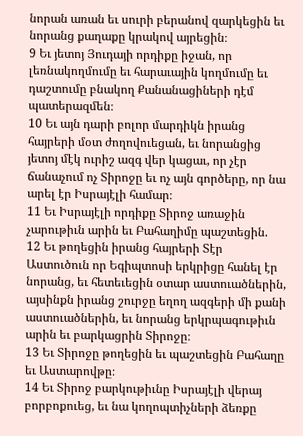նորան առան եւ սուրի բերանով զարկեցին եւ նորանց քաղաքը կրակով այրեցին։
9 Եւ յետոյ Յուդայի որդիքը իջան, որ լեռնակողմումը եւ հարաւային կողմումը եւ դաշտումը բնակող Քանանացիների դէմ պատերազմեն։
10 Եւ այն դարի բոլոր մարդիկն իրանց հայրերի մօտ ժողովուեցան, եւ նորանցից յետոյ մէկ ուրիշ ազգ վեր կացաւ, որ չէր ճանաչում ոչ Տիրոջը եւ ոչ այն գործերը, որ նա արել էր Իսրայէլի համար։
11 Եւ Իսրայէլի որդիքը Տիրոջ առաջին չարութիւն արին եւ Բահաղիմը պաշտեցին.
12 Եւ թողեցին իրանց հայրերի Տէր Աստուծուն որ Եգիպտոսի երկրիցը հանել էր նորանց, եւ հետեւեցին օտար աստուածներին, այսինքն իրանց շուրջը եղող ազգերի մի քանի աստուածներին, եւ նորանց երկրպագութիւն արին եւ բարկացրին Տիրոջը։
13 Եւ Տիրոջը թողեցին եւ պաշտեցին Բահաղը եւ Աստարովթը։
14 Եւ Տիրոջ բարկութիւնը Իսրայէլի վերայ բորբոքուեց, եւ նա կողոպտիչների ձեռքը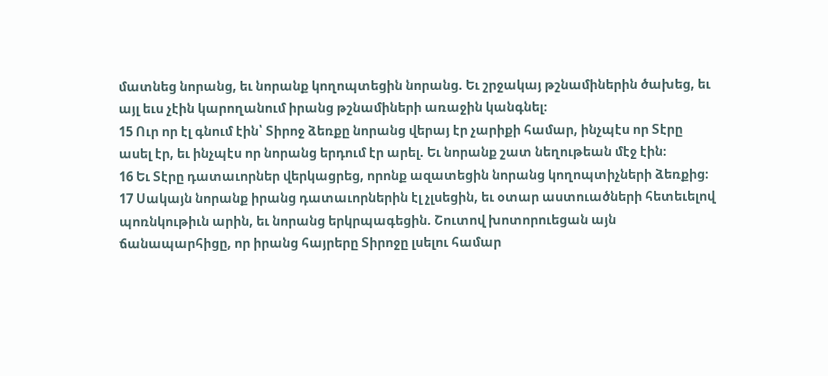մատնեց նորանց, եւ նորանք կողոպտեցին նորանց. Եւ շրջակայ թշնամիներին ծախեց, եւ այլ եւս չէին կարողանում իրանց թշնամիների առաջին կանգնել։
15 Ուր որ էլ գնում էին՝ Տիրոջ ձեռքը նորանց վերայ էր չարիքի համար, ինչպէս որ Տէրը ասել էր, եւ ինչպէս որ նորանց երդում էր արել. Եւ նորանք շատ նեղութեան մէջ էին։
16 Եւ Տէրը դատաւորներ վերկացրեց, որոնք ազատեցին նորանց կողոպտիչների ձեռքից։
17 Սակայն նորանք իրանց դատաւորներին էլ չլսեցին, եւ օտար աստուածների հետեւելով պոռնկութիւն արին, եւ նորանց երկրպագեցին. Շուտով խոտորուեցան այն ճանապարհիցը, որ իրանց հայրերը Տիրոջը լսելու համար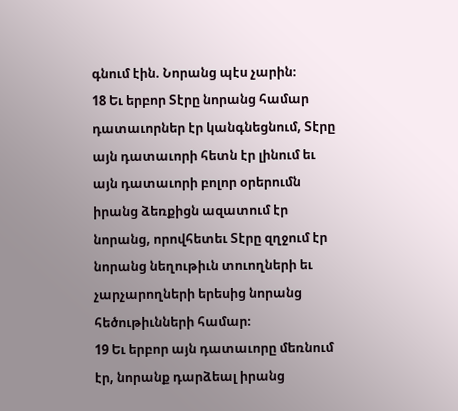գնում էին. Նորանց պէս չարին։
18 Եւ երբոր Տէրը նորանց համար դատաւորներ էր կանգնեցնում, Տէրը այն դատաւորի հետն էր լինում եւ այն դատաւորի բոլոր օրերումն իրանց ձեռքիցն ազատում էր նորանց, որովհետեւ Տէրը զղջում էր նորանց նեղութիւն տուողների եւ չարչարողների երեսից նորանց հեծութիւնների համար։
19 Եւ երբոր այն դատաւորը մեռնում էր, նորանք դարձեալ իրանց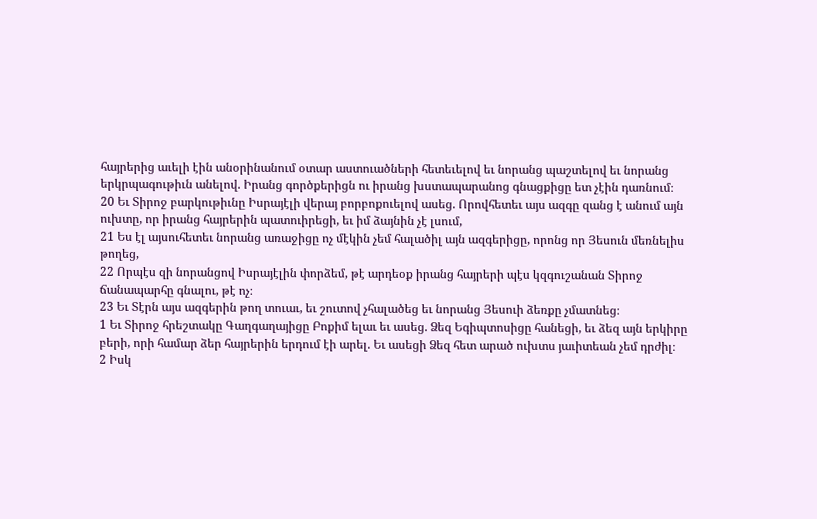հայրերից աւելի էին անօրինանում օտար աստուածների հետեւելով եւ նորանց պաշտելով եւ նորանց երկրպագութիւն անելով. Իրանց գործքերիցն ու իրանց խստապարանոց գնացքիցը ետ չէին դառնում։
20 Եւ Տիրոջ բարկութիւնը Իսրայէլի վերայ բորբոքուելով ասեց. Որովհետեւ այս ազգը զանց է անում այն ուխտը, որ իրանց հայրերին պատուիրեցի, եւ իմ ձայնին չէ լսում,
21 Ես էլ այսուհետեւ նորանց առաջիցը ոչ մէկին չեմ հալածիլ այն ազգերիցը, որոնց որ Յեսուն մեռնելիս թողեց,
22 Որպէս զի նորանցով Իսրայէլին փորձեմ, թէ արդեօք իրանց հայրերի պէս կզգուշանան Տիրոջ ճանապարհը գնալու, թէ ոչ։
23 Եւ Տէրն այս ազգերին թող տուաւ, եւ շուտով չհալածեց եւ նորանց Յեսուի ձեռքը չմատնեց։
1 Եւ Տիրոջ հրեշտակը Գաղգաղայիցը Բոքիմ ելաւ եւ ասեց. Ձեզ Եգիպտոսիցը հանեցի, եւ ձեզ այն երկիրը բերի, որի համար ձեր հայրերին երդում էի արել. Եւ ասեցի Ձեզ հետ արած ուխտս յաւիտեան չեմ դրժիլ։
2 Իսկ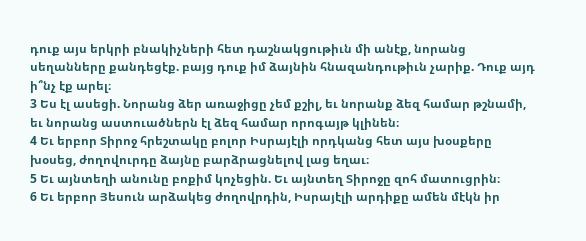դուք այս երկրի բնակիչների հետ դաշնակցութիւն մի անէք, նորանց սեղանները քանդեցէք. բայց դուք իմ ձայնին հնազանդութիւն չարիք. Դուք այդ ի՞նչ էք արել։
3 Ես էլ ասեցի. Նորանց ձեր առաջիցը չեմ քշիլ, եւ նորանք ձեզ համար թշնամի, եւ նորանց աստուածներն էլ ձեզ համար որոգայթ կլինեն։
4 Եւ երբոր Տիրոջ հրեշտակը բոլոր Իսրայէլի որդկանց հետ այս խօսքերը խօսեց, ժողովուրդը ձայնը բարձրացնելով լաց եղաւ։
5 Եւ այնտեղի անունը բոքիմ կոչեցին. Եւ այնտեղ Տիրոջը զոհ մատուցրին։
6 Եւ երբոր Յեսուն արձակեց ժողովրդին, Իսրայէլի արդիքը ամեն մէկն իր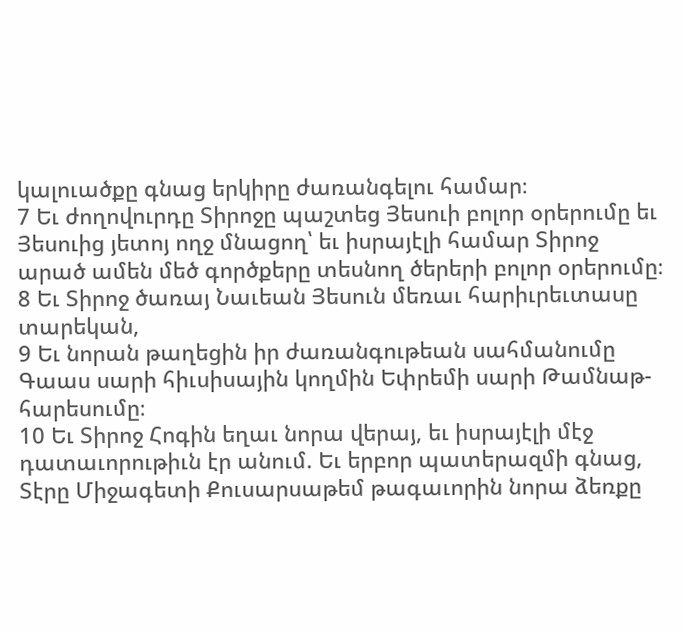կալուածքը գնաց երկիրը ժառանգելու համար։
7 Եւ ժողովուրդը Տիրոջը պաշտեց Յեսուի բոլոր օրերումը եւ Յեսուից յետոյ ողջ մնացող՝ եւ իսրայէլի համար Տիրոջ արած ամեն մեծ գործքերը տեսնող ծերերի բոլոր օրերումը։
8 Եւ Տիրոջ ծառայ Նաւեան Յեսուն մեռաւ հարիւրեւտասը տարեկան,
9 Եւ նորան թաղեցին իր ժառանգութեան սահմանումը Գաաս սարի հիւսիսային կողմին Եփրեմի սարի Թամնաթ-հարեսումը։
10 Եւ Տիրոջ Հոգին եղաւ նորա վերայ, եւ իսրայէլի մէջ դատաւորութիւն էր անում. Եւ երբոր պատերազմի գնաց, Տէրը Միջագետի Քուսարսաթեմ թագաւորին նորա ձեռքը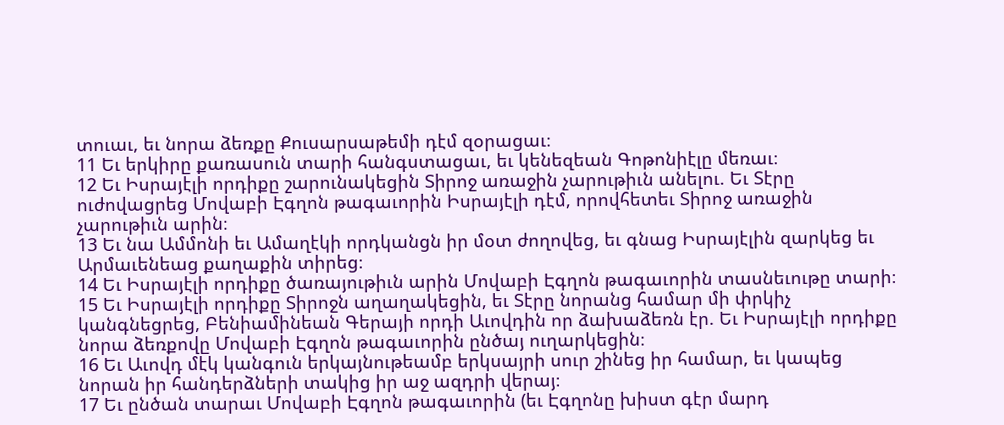տուաւ, եւ նորա ձեռքը Քուսարսաթեմի դէմ զօրացաւ։
11 Եւ երկիրը քառասուն տարի հանգստացաւ, եւ կենեզեան Գոթոնիէլը մեռաւ։
12 Եւ Իսրայէլի որդիքը շարունակեցին Տիրոջ առաջին չարութիւն անելու. Եւ Տէրը ուժովացրեց Մովաբի Էգղոն թագաւորին Իսրայէլի դէմ, որովհետեւ Տիրոջ առաջին չարութիւն արին։
13 Եւ նա Ամմոնի եւ Ամաղէկի որդկանցն իր մօտ ժողովեց, եւ գնաց Իսրայէլին զարկեց եւ Արմաւենեաց քաղաքին տիրեց։
14 Եւ Իսրայէլի որդիքը ծառայութիւն արին Մովաբի Էգղոն թագաւորին տասնեւութը տարի։
15 Եւ Իսրայէլի որդիքը Տիրոջն աղաղակեցին, եւ Տէրը նորանց համար մի փրկիչ կանգնեցրեց, Բենիամինեան Գերայի որդի Աւովդին որ ձախաձեռն էր. Եւ Իսրայէլի որդիքը նորա ձեռքովը Մովաբի Էգղոն թագաւորին ընծայ ուղարկեցին։
16 Եւ Աւովդ մէկ կանգուն երկայնութեամբ երկսայրի սուր շինեց իր համար, եւ կապեց նորան իր հանդերձների տակից իր աջ ազդրի վերայ։
17 Եւ ընծան տարաւ Մովաբի Էգղոն թագաւորին (եւ Էգղոնը խիստ գէր մարդ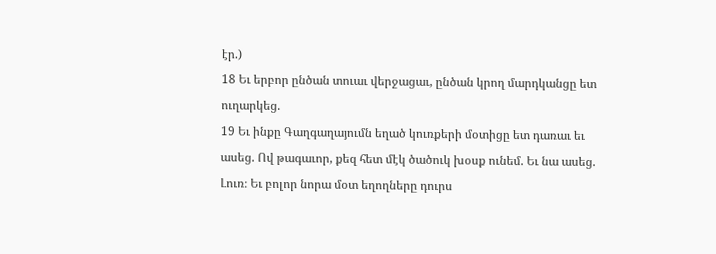էր.)
18 Եւ երբոր ընծան տուաւ վերջացաւ, ընծան կրող մարդկանցը ետ ուղարկեց.
19 Եւ ինքը Գաղգաղայումն եղած կուռքերի մօտիցը ետ դառաւ եւ ասեց. Ով թագաւոր, քեզ հետ մէկ ծածուկ խօսք ունեմ. Եւ նա ասեց. Լուռ։ Եւ բոլոր նորա մօտ եղողները դուրս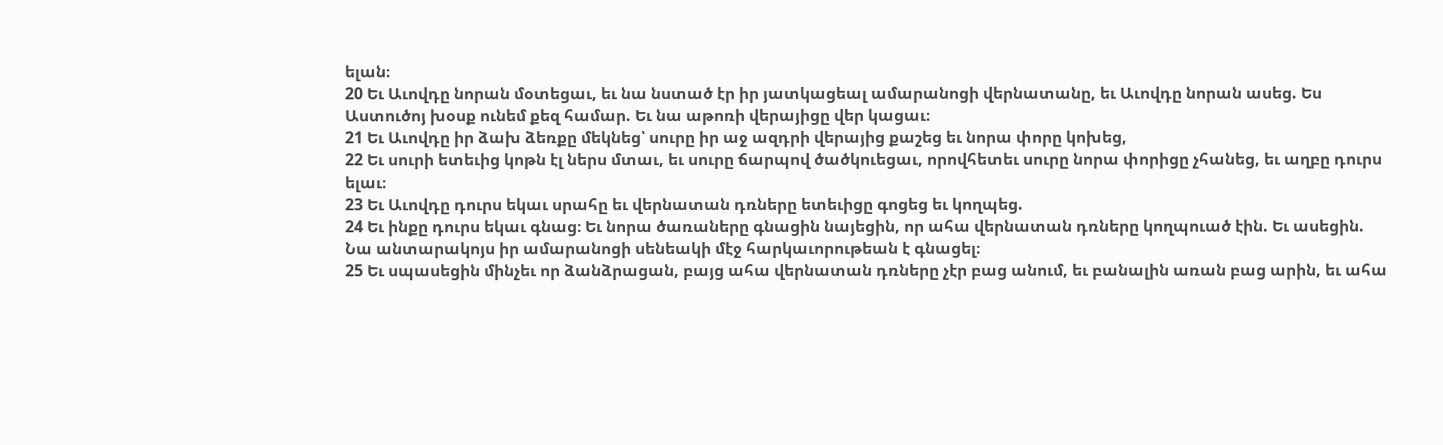ելան։
20 Եւ Աւովդը նորան մօտեցաւ, եւ նա նստած էր իր յատկացեալ ամարանոցի վերնատանը, եւ Աւովդը նորան ասեց. Ես Աստուծոյ խօսք ունեմ քեզ համար. Եւ նա աթոռի վերայիցը վեր կացաւ։
21 Եւ Աւովդը իր ձախ ձեռքը մեկնեց՝ սուրը իր աջ ազդրի վերայից քաշեց եւ նորա փորը կոխեց,
22 Եւ սուրի ետեւից կոթն էլ ներս մտաւ, եւ սուրը ճարպով ծածկուեցաւ, որովհետեւ սուրը նորա փորիցը չհանեց, եւ աղբը դուրս ելաւ։
23 Եւ Աւովդը դուրս եկաւ սրահը եւ վերնատան դռները ետեւիցը գոցեց եւ կողպեց.
24 Եւ ինքը դուրս եկաւ գնաց։ Եւ նորա ծառաները գնացին նայեցին, որ ահա վերնատան դռները կողպուած էին. Եւ ասեցին. Նա անտարակոյս իր ամարանոցի սենեակի մէջ հարկաւորութեան է գնացել։
25 Եւ սպասեցին մինչեւ որ ձանձրացան, բայց ահա վերնատան դռները չէր բաց անում, եւ բանալին առան բաց արին, եւ ահա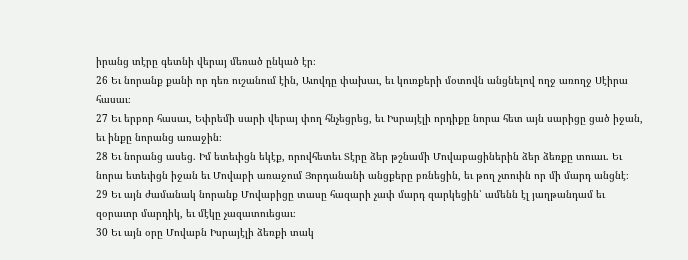իրանց տէրը գետնի վերայ մեռած ընկած էր։
26 Եւ նորանք քանի որ դեռ ուշանում էին, Աւովդը փախաւ, եւ կուռքերի մօտովն անցնելով ողջ առողջ Սէիրա հասաւ։
27 Եւ երբոր հասաւ, Եփրեմի սարի վերայ փող հնչեցրեց, եւ Իսրայէլի որդիքը նորա հետ այն սարիցը ցած իջան, եւ ինքը նորանց առաջին։
28 Եւ նորանց ասեց. Իմ ետեւիցն եկէք, որովհետեւ Տէրը ձեր թշնամի Մովաբացիներին ձեր ձեռքը տուաւ. Եւ նորա ետեւիցն իջան եւ Մովաբի առաջում Յորդանանի անցքերը բռնեցին, եւ թող չտուին որ մի մարդ անցնէ։
29 Եւ այն ժամանակ նորանք Մովաբիցը տասը հազարի չափ մարդ զարկեցին՝ ամենն էլ յաղթանդամ եւ զօրաւոր մարդիկ, եւ մէկը չազատուեցաւ։
30 Եւ այն օրը Մովաբն Իսրայէլի ձեռքի տակ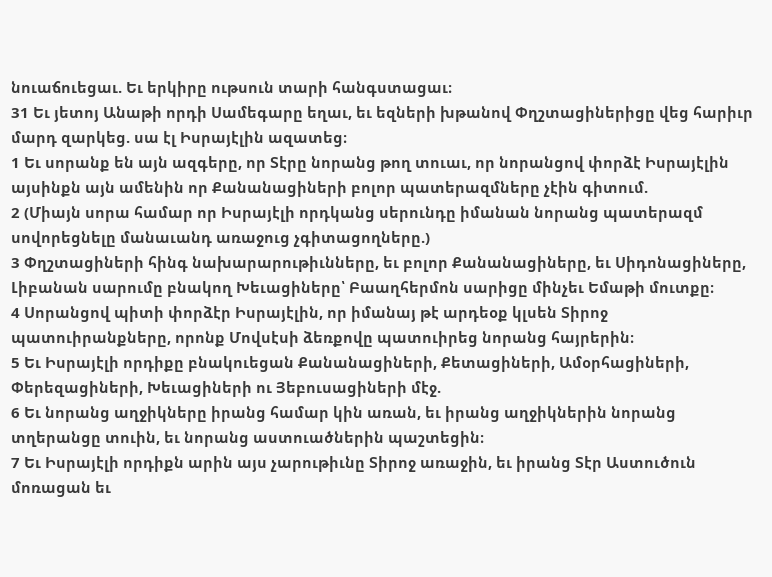նուաճուեցաւ. Եւ երկիրը ութսուն տարի հանգստացաւ։
31 Եւ յետոյ Անաթի որդի Սամեգարը եղաւ, եւ եզների խթանով Փղշտացիներիցը վեց հարիւր մարդ զարկեց. սա էլ Իսրայէլին ազատեց։
1 Եւ սորանք են այն ազգերը, որ Տէրը նորանց թող տուաւ, որ նորանցով փորձէ Իսրայէլին այսինքն այն ամենին որ Քանանացիների բոլոր պատերազմները չէին գիտում.
2 (Միայն սորա համար որ Իսրայէլի որդկանց սերունդը իմանան նորանց պատերազմ սովորեցնելը մանաւանդ առաջուց չգիտացողները.)
3 Փղշտացիների հինգ նախարարութիւնները, եւ բոլոր Քանանացիները, եւ Սիդոնացիները, Լիբանան սարումը բնակող Խեւացիները՝ Բաաղհերմոն սարիցը մինչեւ Եմաթի մուտքը։
4 Սորանցով պիտի փորձէր Իսրայէլին, որ իմանայ թէ արդեօք կլսեն Տիրոջ պատուիրանքները, որոնք Մովսէսի ձեռքովը պատուիրեց նորանց հայրերին։
5 Եւ Իսրայէլի որդիքը բնակուեցան Քանանացիների, Քետացիների, Ամօրհացիների, Փերեզացիների, Խեւացիների ու Յեբուսացիների մէջ.
6 Եւ նորանց աղջիկները իրանց համար կին առան, եւ իրանց աղջիկներին նորանց տղերանցը տուին, եւ նորանց աստուածներին պաշտեցին։
7 Եւ Իսրայէլի որդիքն արին այս չարութիւնը Տիրոջ առաջին, եւ իրանց Տէր Աստուծուն մոռացան եւ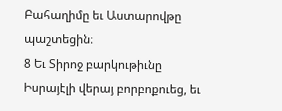Բահաղիմը եւ Աստարովթը պաշտեցին։
8 Եւ Տիրոջ բարկութիւնը Իսրայէլի վերայ բորբոքուեց, եւ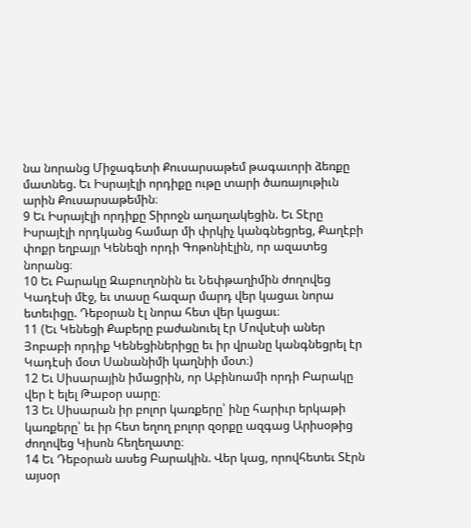նա նորանց Միջագետի Քուսարսաթեմ թագաւորի ձեռքը մատնեց. Եւ Իսրայէլի որդիքը ութը տարի ծառայութիւն արին Քուսարսաթեմին։
9 Եւ Իսրայէլի որդիքը Տիրոջն աղաղակեցին. Եւ Տէրը Իսրայէլի որդկանց համար մի փրկիչ կանգնեցրեց, Քաղէբի փոքր եղբայր Կենեզի որդի Գոթոնիէլին, որ ազատեց նորանց։
10 Եւ Բարակը Զաբուղոնին եւ Նեփթաղիմին ժողովեց Կադէսի մէջ, եւ տասը հազար մարդ վեր կացաւ նորա ետեւիցը. Դեբօրան էլ նորա հետ վեր կացաւ։
11 (Եւ Կենեցի Քաբերը բաժանուել էր Մովսէսի աներ Յոբաբի որդիք Կենեցիներիցը եւ իր վրանը կանգնեցրել էր Կադէսի մօտ Սանանիմի կաղնիի մօտ։)
12 Եւ Սիսարային իմացրին, որ Աբինոամի որդի Բարակը վեր է ելել Թաբօր սարը։
13 Եւ Սիսարան իր բոլոր կառքերը՝ ինը հարիւր երկաթի կառքերը՝ եւ իր հետ եղող բոլոր զօրքը ազգաց Արիսօթից ժողովեց Կիսոն հեղեղատը։
14 Եւ Դեբօրան ասեց Բարակին. Վեր կաց, որովհետեւ Տէրն այսօր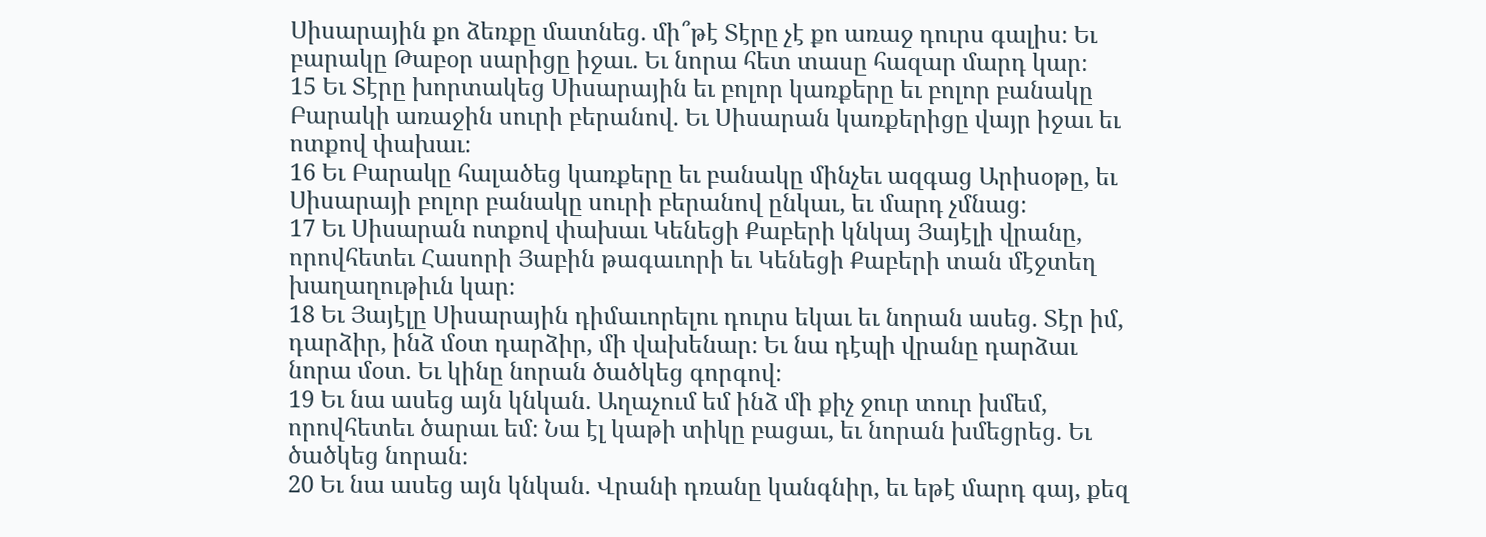Սիսարային քո ձեռքը մատնեց. մի՞թէ Տէրը չէ քո առաջ դուրս գալիս։ Եւ բարակը Թաբօր սարիցը իջաւ. Եւ նորա հետ տասը հազար մարդ կար։
15 Եւ Տէրը խորտակեց Սիսարային եւ բոլոր կառքերը եւ բոլոր բանակը Բարակի առաջին սուրի բերանով. Եւ Սիսարան կառքերիցը վայր իջաւ եւ ոտքով փախաւ։
16 Եւ Բարակը հալածեց կառքերը եւ բանակը մինչեւ ազգաց Արիսօթը, եւ Սիսարայի բոլոր բանակը սուրի բերանով ընկաւ, եւ մարդ չմնաց։
17 Եւ Սիսարան ոտքով փախաւ Կենեցի Քաբերի կնկայ Յայէլի վրանը, որովհետեւ Հասորի Յաբին թագաւորի եւ Կենեցի Քաբերի տան մէջտեղ խաղաղութիւն կար։
18 Եւ Յայէլը Սիսարային դիմաւորելու դուրս եկաւ եւ նորան ասեց. Տէր իմ, դարձիր, ինձ մօտ դարձիր, մի վախենար։ Եւ նա դէպի վրանը դարձաւ նորա մօտ. Եւ կինը նորան ծածկեց գորգով։
19 Եւ նա ասեց այն կնկան. Աղաչում եմ ինձ մի քիչ ջուր տուր խմեմ, որովհետեւ ծարաւ եմ։ Նա էլ կաթի տիկը բացաւ, եւ նորան խմեցրեց. Եւ ծածկեց նորան։
20 Եւ նա ասեց այն կնկան. Վրանի դռանը կանգնիր, եւ եթէ մարդ գայ, քեզ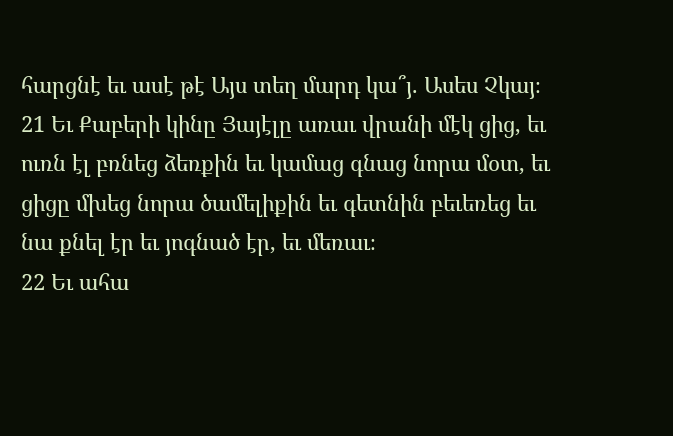հարցնէ եւ ասէ թէ Այս տեղ մարդ կա՞յ. Ասես Չկայ։
21 Եւ Քաբերի կինը Յայէլը առաւ վրանի մէկ ցից, եւ ուռն էլ բռնեց ձեռքին եւ կամաց գնաց նորա մօտ, եւ ցիցը մխեց նորա ծամելիքին եւ գետնին բեւեռեց եւ նա քնել էր եւ յոգնած էր, եւ մեռաւ։
22 Եւ ահա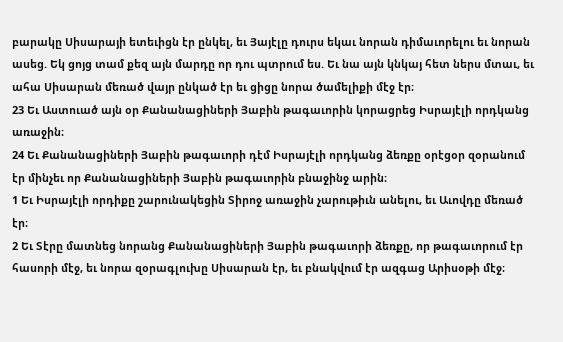բարակը Սիսարայի ետեւիցն էր ընկել, եւ Յայէլը դուրս եկաւ նորան դիմաւորելու եւ նորան ասեց. Եկ ցոյց տամ քեզ այն մարդը որ դու պտրում ես. Եւ նա այն կնկայ հետ ներս մտաւ, եւ ահա Սիսարան մեռած վայր ընկած էր եւ ցիցը նորա ծամելիքի մէջ էր։
23 Եւ Աստուած այն օր Քանանացիների Յաբին թագաւորին կորացրեց Իսրայէլի որդկանց առաջին։
24 Եւ Քանանացիների Յաբին թագաւորի դէմ Իսրայէլի որդկանց ձեռքը օրէցօր զօրանում էր մինչեւ որ Քանանացիների Յաբին թագաւորին բնաջինջ արին։
1 Եւ Իսրայէլի որդիքը շարունակեցին Տիրոջ առաջին չարութիւն անելու, եւ Աւովդը մեռած էր։
2 Եւ Տէրը մատնեց նորանց Քանանացիների Յաբին թագաւորի ձեռքը, որ թագաւորում էր հասորի մէջ, եւ նորա զօրագլուխը Սիսարան էր, եւ բնակվում էր ազգաց Արիսօթի մէջ։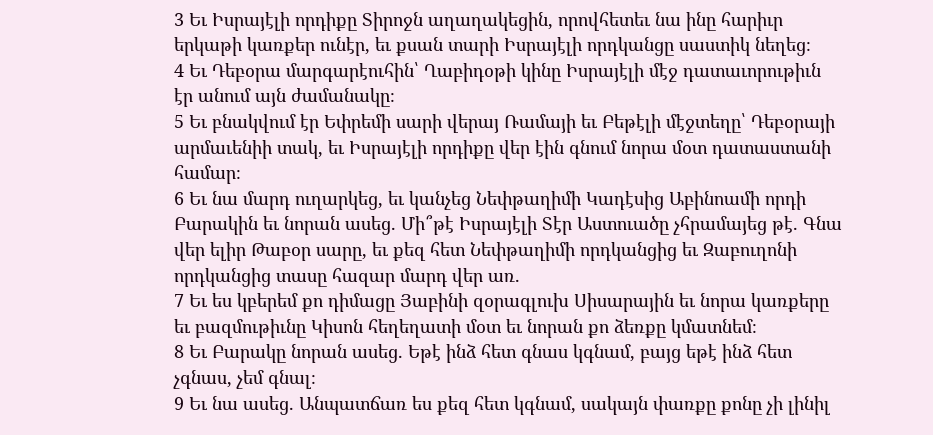3 Եւ Իսրայէլի որդիքը Տիրոջն աղաղակեցին, որովհետեւ նա ինը հարիւր երկաթի կառքեր ունէր, եւ քսան տարի Իսրայէլի որդկանցը սաստիկ նեղեց։
4 Եւ Դեբօրա մարգարէուհին՝ Ղաբիդօթի կինը Իսրայէլի մէջ դատաւորութիւն էր անում այն ժամանակը։
5 Եւ բնակվում էր Եփրեմի սարի վերայ Ռամայի եւ Բեթէլի մէջտեղը՝ Դեբօրայի արմաւենիի տակ, եւ Իսրայէլի որդիքը վեր էին գնում նորա մօտ դատաստանի համար։
6 Եւ նա մարդ ուղարկեց, եւ կանչեց Նեփթաղիմի Կադէսից Աբինոամի որդի Բարակին եւ նորան ասեց. Մի՞թէ Իսրայէլի Տէր Աստուածը չհրամայեց թէ. Գնա վեր ելիր Թաբօր սարը, եւ քեզ հետ Նեփթաղիմի որդկանցից եւ Զաբուղոնի որդկանցից տասը հազար մարդ վեր առ.
7 Եւ ես կբերեմ քո դիմացը Յաբինի զօրագլուխ Սիսարային եւ նորա կառքերը եւ բազմութիւնը Կիսոն հեղեղատի մօտ եւ նորան քո ձեռքը կմատնեմ։
8 Եւ Բարակը նորան ասեց. Եթէ ինձ հետ գնաս կգնամ, բայց եթէ ինձ հետ չգնաս, չեմ գնալ։
9 Եւ նա ասեց. Անպատճառ ես քեզ հետ կգնամ, սակայն փառքը քոնը չի լինիլ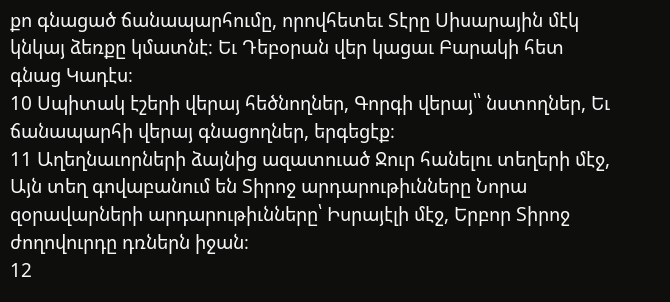քո գնացած ճանապարհումը, որովհետեւ Տէրը Սիսարային մէկ կնկայ ձեռքը կմատնէ։ Եւ Դեբօրան վեր կացաւ Բարակի հետ գնաց Կադէս։
10 Սպիտակ էշերի վերայ հեծնողներ, Գորգի վերայ՝՝ նստողներ, Եւ ճանապարհի վերայ գնացողներ, երգեցէք։
11 Աղեղնաւորների ձայնից ազատուած Ջուր հանելու տեղերի մէջ, Այն տեղ գովաբանում են Տիրոջ արդարութիւնները Նորա զօրավարների արդարութիւնները՝ Իսրայէլի մէջ, Երբոր Տիրոջ ժողովուրդը դռներն իջան։
12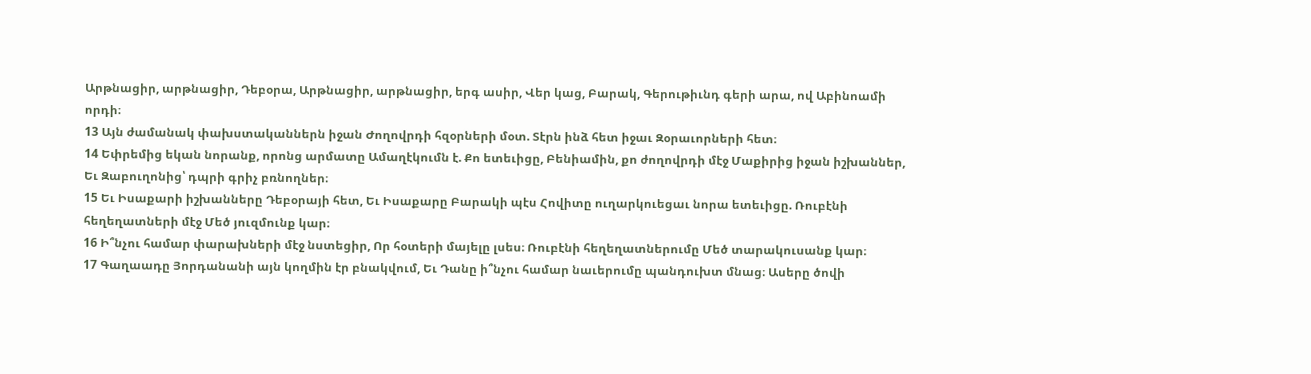Արթնացիր, արթնացիր, Դեբօրա, Արթնացիր, արթնացիր, երգ ասիր, Վեր կաց, Բարակ, Գերութիւնդ գերի արա, ով Աբինոամի որդի։
13 Այն ժամանակ փախստականներն իջան Ժողովրդի հզօրների մօտ. Տէրն ինձ հետ իջաւ Զօրաւորների հետ։
14 Եփրեմից եկան նորանք, որոնց արմատը Ամաղէկումն է. Քո ետեւիցը, Բենիամին, քո ժողովրդի մէջ Մաքիրից իջան իշխաններ, Եւ Զաբուղոնից՝ դպրի գրիչ բռնողներ։
15 Եւ Իսաքարի իշխանները Դեբօրայի հետ, Եւ Իսաքարը Բարակի պէս Հովիտը ուղարկուեցաւ նորա ետեւիցը. Ռուբէնի հեղեղատների մէջ Մեծ յուզմունք կար։
16 Ի՞նչու համար փարախների մէջ նստեցիր, Որ հօտերի մայելը լսես։ Ռուբէնի հեղեղատներումը Մեծ տարակուսանք կար։
17 Գաղաադը Յորդանանի այն կողմին էր բնակվում, Եւ Դանը ի՞նչու համար նաւերումը պանդուխտ մնաց։ Ասերը ծովի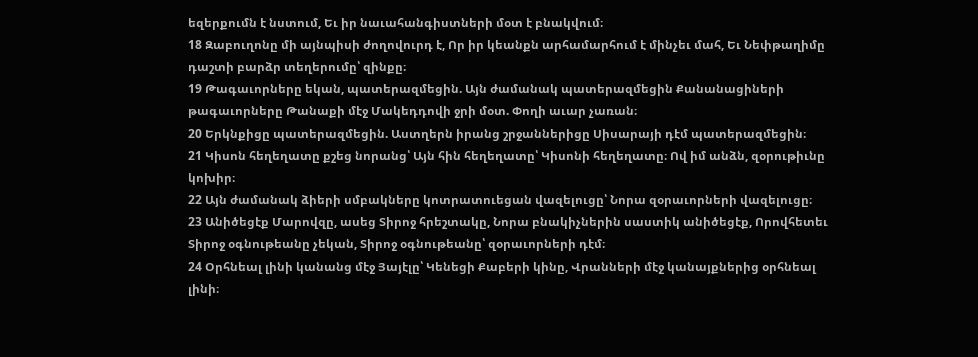եզերքումն է նստում, Եւ իր նաւահանգիստների մօտ է բնակվում։
18 Զաբուղոնը մի այնպիսի ժողովուրդ է, Որ իր կեանքն արհամարհում է մինչեւ մահ, Եւ Նեփթաղիմը դաշտի բարձր տեղերումը՝ զինքը։
19 Թագաւորները եկան, պատերազմեցին. Այն ժամանակ պատերազմեցին Քանանացիների թագաւորները Թանաքի մէջ Մակեդդովի ջրի մօտ. Փողի աւար չառան։
20 Երկնքիցը պատերազմեցին. Աստղերն իրանց շրջաններիցը Սիսարայի դէմ պատերազմեցին։
21 Կիսոն հեղեղատը քշեց նորանց՝ Այն հին հեղեղատը՝ Կիսոնի հեղեղատը։ Ով իմ անձն, զօրութիւնը կոխիր։
22 Այն ժամանակ ձիերի սմբակները կոտրատուեցան վազելուցը՝ Նորա զօրաւորների վազելուցը։
23 Անիծեցէք Մարովզը, ասեց Տիրոջ հրեշտակը, Նորա բնակիչներին սաստիկ անիծեցէք, Որովհետեւ Տիրոջ օգնութեանը չեկան, Տիրոջ օգնութեանը՝ զօրաւորների դէմ։
24 Օրհնեալ լինի կանանց մէջ Յայէլը՝ Կենեցի Քաբերի կինը, Վրանների մէջ կանայքներից օրհնեալ լինի։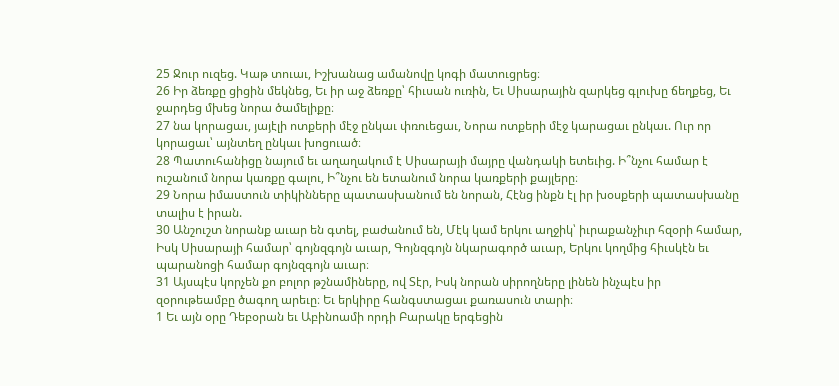25 Ջուր ուզեց. Կաթ տուաւ, Իշխանաց ամանովը կոգի մատուցրեց։
26 Իր ձեռքը ցիցին մեկնեց, Եւ իր աջ ձեռքը՝ հիւսան ուռին, Եւ Սիսարային զարկեց գլուխը ճեղքեց, Եւ ջարդեց մխեց նորա ծամելիքը։
27 նա կորացաւ, յայէլի ոտքերի մէջ ընկաւ փռուեցաւ, Նորա ոտքերի մէջ կարացաւ ընկաւ. Ուր որ կորացաւ՝ այնտեղ ընկաւ խոցուած։
28 Պատուհանիցը նայում եւ աղաղակում է Սիսարայի մայրը վանդակի ետեւից. Ի՞նչու համար է ուշանում նորա կառքը գալու, Ի՞նչու են ետանում նորա կառքերի քայլերը։
29 Նորա իմաստուն տիկինները պատասխանում են նորան, Հէնց ինքն էլ իր խօսքերի պատասխանը տալիս է իրան.
30 Անշուշտ նորանք աւար են գտել, բաժանում են, Մէկ կամ երկու աղջիկ՝ իւրաքանչիւր հզօրի համար, Իսկ Սիսարայի համար՝ գոյնզգոյն աւար, Գոյնզգոյն նկարագործ աւար, Երկու կողմից հիւսկէն եւ պարանոցի համար գոյնզգոյն աւար։
31 Այսպէս կորչեն քո բոլոր թշնամիները, ով Տէր, Իսկ նորան սիրողները լինեն ինչպէս իր զօրութեամբը ծագող արեւը։ Եւ երկիրը հանգստացաւ քառասուն տարի։
1 Եւ այն օրը Դեբօրան եւ Աբինոամի որդի Բարակը երգեցին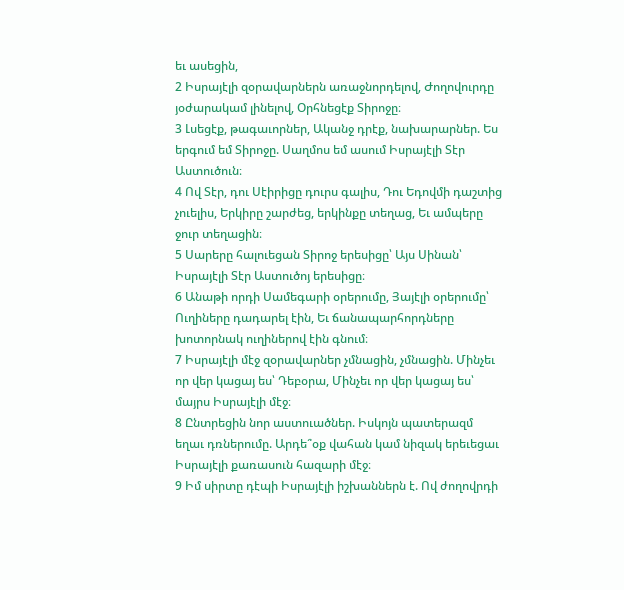եւ ասեցին,
2 Իսրայէլի զօրավարներն առաջնորդելով, Ժողովուրդը յօժարակամ լինելով, Օրհնեցէք Տիրոջը։
3 Լսեցէք, թագաւորներ, Ականջ դրէք, նախարարներ. Ես երգում եմ Տիրոջը. Սաղմոս եմ ասում Իսրայէլի Տէր Աստուծուն։
4 Ով Տէր, դու Սէիրիցը դուրս գալիս, Դու Եդովմի դաշտից չուելիս, Երկիրը շարժեց, երկինքը տեղաց, Եւ ամպերը ջուր տեղացին։
5 Սարերը հալուեցան Տիրոջ երեսիցը՝ Այս Սինան՝ Իսրայէլի Տէր Աստուծոյ երեսիցը։
6 Անաթի որդի Սամեգարի օրերումը, Յայէլի օրերումը՝ Ուղիները դադարել էին, Եւ ճանապարհորդները խոտորնակ ուղիներով էին գնում։
7 Իսրայէլի մէջ զօրավարներ չմնացին, չմնացին. Մինչեւ որ վեր կացայ ես՝ Դեբօրա, Մինչեւ որ վեր կացայ ես՝ մայրս Իսրայէլի մէջ։
8 Ընտրեցին նոր աստուածներ. Իսկոյն պատերազմ եղաւ դռներումը. Արդե՞օք վահան կամ նիզակ երեւեցաւ Իսրայէլի քառասուն հազարի մէջ։
9 Իմ սիրտը դէպի Իսրայէլի իշխաններն է. Ով ժողովրդի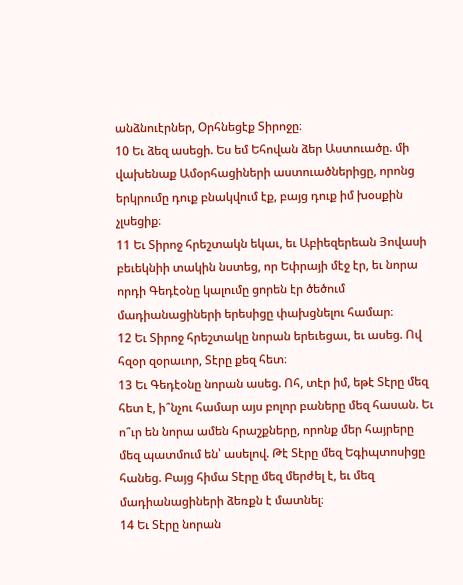անձնուէրներ, Օրհնեցէք Տիրոջը։
10 Եւ ձեզ ասեցի. Ես եմ Եհովան ձեր Աստուածը. մի վախենաք Ամօրհացիների աստուածներիցը, որոնց երկրումը դուք բնակվում էք, բայց դուք իմ խօսքին չլսեցիք։
11 Եւ Տիրոջ հրեշտակն եկաւ, եւ Աբիեզերեան Յովասի բեւեկնիի տակին նստեց, որ Եփրայի մէջ էր, եւ նորա որդի Գեդէօնը կալումը ցորեն էր ծեծում մադիանացիների երեսիցը փախցնելու համար։
12 Եւ Տիրոջ հրեշտակը նորան երեւեցաւ, եւ ասեց. Ով հզօր զօրաւոր, Տէրը քեզ հետ։
13 Եւ Գեդէօնը նորան ասեց. Ոհ, տէր իմ, եթէ Տէրը մեզ հետ է, ի՞նչու համար այս բոլոր բաները մեզ հասան. Եւ ո՞ւր են նորա ամեն հրաշքները, որոնք մեր հայրերը մեզ պատմում են՝ ասելով. Թէ Տէրը մեզ Եգիպտոսիցը հանեց. Բայց հիմա Տէրը մեզ մերժել է, եւ մեզ մադիանացիների ձեռքն է մատնել։
14 Եւ Տէրը նորան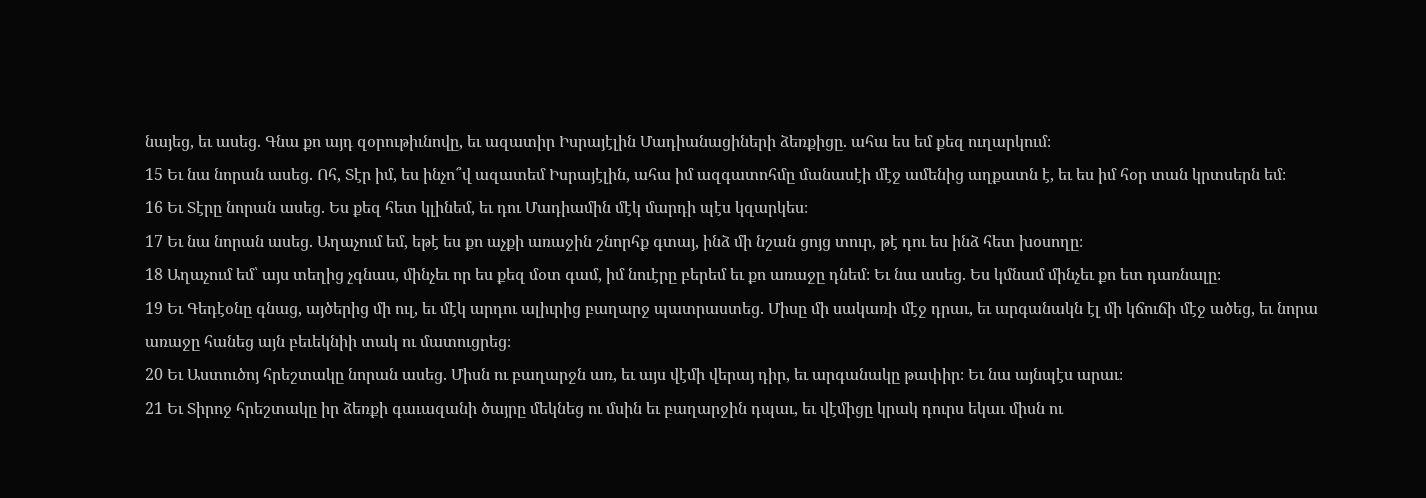նայեց, եւ ասեց. Գնա քո այդ զօրութիւնովը, եւ ազատիր Իսրայէլին Մադիանացիների ձեռքիցը. ահա ես եմ քեզ ուղարկում։
15 Եւ նա նորան ասեց. Ոհ, Տէր իմ, ես ինչո՞վ ազատեմ Իսրայէլին, ահա իմ ազգատոհմը մանասէի մէջ ամենից աղքատն է, եւ ես իմ հօր տան կրտսերն եմ։
16 Եւ Տէրը նորան ասեց. Ես քեզ հետ կլինեմ, եւ դու Մադիամին մէկ մարդի պէս կզարկես։
17 Եւ նա նորան ասեց. Աղաչում եմ, եթէ ես քո աչքի առաջին շնորհք գտայ, ինձ մի նշան ցոյց տուր, թէ դու ես ինձ հետ խօսողը։
18 Աղաչում եմ՝ այս տեղից չգնաս, մինչեւ որ ես քեզ մօտ գամ, իմ նուէրը բերեմ եւ քո առաջը դնեմ։ Եւ նա ասեց. Ես կմնամ մինչեւ քո ետ դառնալը։
19 Եւ Գեդէօնը գնաց, այծերից մի ուլ, եւ մէկ արդու ալիւրից բաղարջ պատրաստեց. Միսը մի սակառի մէջ դրաւ, եւ արգանակն էլ մի կճուճի մէջ ածեց, եւ նորա առաջը հանեց այն բեւեկնիի տակ ու մատուցրեց։
20 Եւ Աստուծոյ հրեշտակը նորան ասեց. Միսն ու բաղարջն առ, եւ այս վէմի վերայ դիր, եւ արգանակը թափիր։ Եւ նա այնպէս արաւ։
21 Եւ Տիրոջ հրեշտակը իր ձեռքի գաւազանի ծայրը մեկնեց ու մսին եւ բաղարջին դպաւ, եւ վէմիցը կրակ դուրս եկաւ միսն ու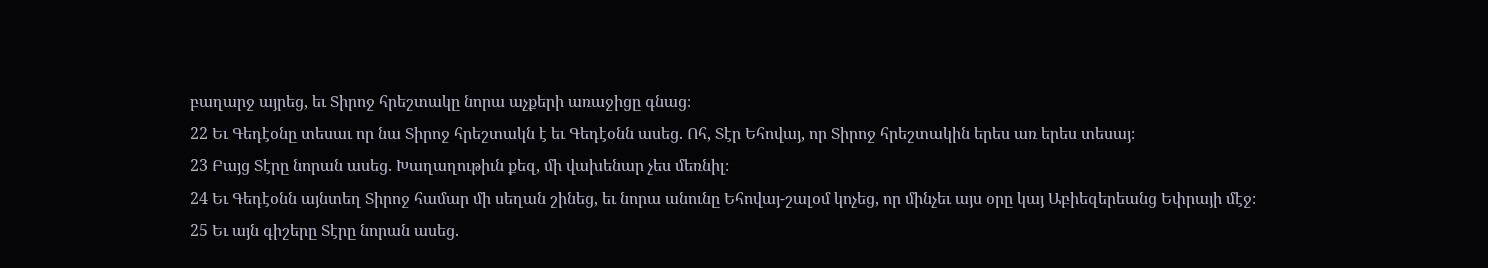բաղարջ այրեց, եւ Տիրոջ հրեշտակը նորա աչքերի առաջիցը գնաց։
22 Եւ Գեդէօնը տեսաւ որ նա Տիրոջ հրեշտակն է եւ Գեդէօնն ասեց. Ոհ, Տէր Եհովայ, որ Տիրոջ հրեշտակին երես առ երես տեսայ։
23 Բայց Տէրը նորան ասեց. Խաղաղութիւն քեզ, մի վախենար չես մեռնիլ։
24 Եւ Գեդէօնն այնտեղ Տիրոջ համար մի սեղան շինեց, եւ նորա անունը Եհովայ-շալօմ կոչեց, որ մինչեւ այս օրը կայ Աբիեզերեանց Եփրայի մէջ։
25 Եւ այն գիշերը Տէրը նորան ասեց.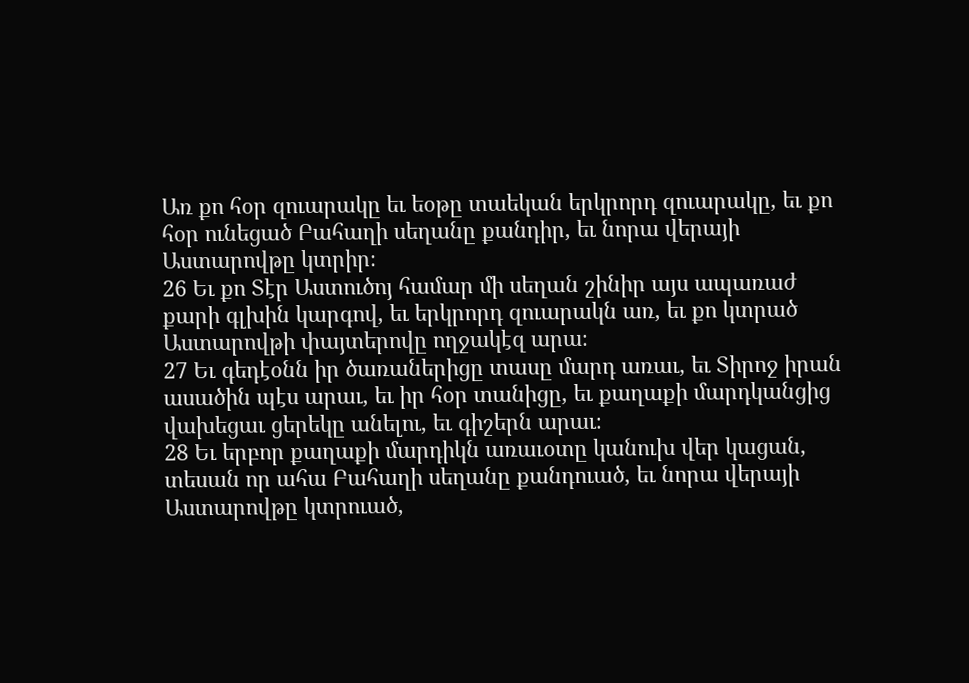Առ քո հօր զուարակը եւ եօթը տաեկան երկրորդ զուարակը, եւ քո հօր ունեցած Բահաղի սեղանը քանդիր, եւ նորա վերայի Աստարովթը կտրիր։
26 Եւ քո Տէր Աստուծոյ համար մի սեղան շինիր այս ապառաժ քարի գլխին կարգով, եւ երկրորդ զուարակն առ, եւ քո կտրած Աստարովթի փայտերովը ողջակէզ արա։
27 Եւ գեդէօնն իր ծառաներիցը տասը մարդ առաւ, եւ Տիրոջ իրան ասածին պէս արաւ, եւ իր հօր տանիցը, եւ քաղաքի մարդկանցից վախեցաւ ցերեկը անելու, եւ գիշերն արաւ։
28 Եւ երբոր քաղաքի մարդիկն առաւօտը կանուխ վեր կացան, տեսան որ ահա Բահաղի սեղանը քանդուած, եւ նորա վերայի Աստարովթը կտրուած,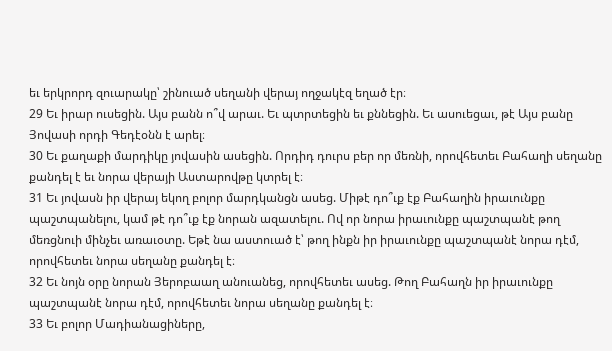եւ երկրորդ զուարակը՝ շինուած սեղանի վերայ ողջակէզ եղած էր։
29 Եւ իրար ուսեցին. Այս բանն ո՞վ արաւ. Եւ պտրտեցին եւ քննեցին. Եւ ասուեցաւ, թէ Այս բանը Յովասի որդի Գեդէօնն է արել։
30 Եւ քաղաքի մարդիկը յովասին ասեցին. Որդիդ դուրս բեր որ մեռնի, որովհետեւ Բահաղի սեղանը քանդել է եւ նորա վերայի Աստարովթը կտրել է։
31 Եւ յովասն իր վերայ եկող բոլոր մարդկանցն ասեց. Միթէ դո՞ւք էք Բահաղին իրաւունքը պաշտպանելու, կամ թէ դո՞ւք էք նորան ազատելու. Ով որ նորա իրաւունքը պաշտպանէ թող մեռցնուի մինչեւ առաւօտը. Եթէ նա աստուած է՝ թող ինքն իր իրաւունքը պաշտպանէ նորա դէմ, որովհետեւ նորա սեղանը քանդել է։
32 Եւ նոյն օրը նորան Յերոբաաղ անուանեց, որովհետեւ ասեց. Թող Բահաղն իր իրաւունքը պաշտպանէ նորա դէմ, որովհետեւ նորա սեղանը քանդել է։
33 Եւ բոլոր Մադիանացիները,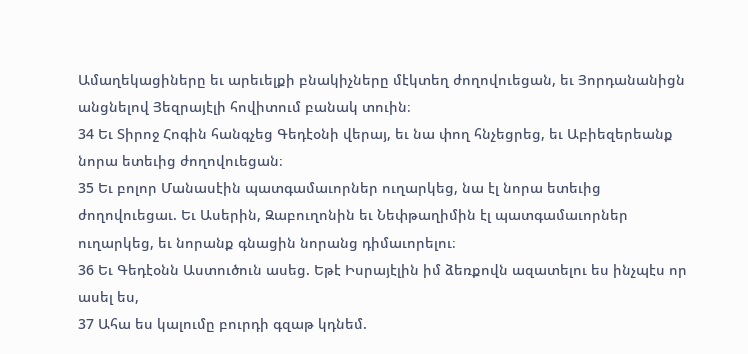Ամաղեկացիները եւ արեւելքի բնակիչները մէկտեղ ժողովուեցան, եւ Յորդանանիցն անցնելով Յեզրայէլի հովիտում բանակ տուին։
34 Եւ Տիրոջ Հոգին հանգչեց Գեդէօնի վերայ, եւ նա փող հնչեցրեց, եւ Աբիեզերեանք նորա ետեւից ժողովուեցան։
35 Եւ բոլոր Մանասէին պատգամաւորներ ուղարկեց, նա էլ նորա ետեւից ժողովուեցաւ. Եւ Ասերին, Զաբուղոնին եւ Նեփթաղիմին էլ պատգամաւորներ ուղարկեց, եւ նորանք գնացին նորանց դիմաւորելու։
36 Եւ Գեդէօնն Աստուծուն ասեց. Եթէ Իսրայէլին իմ ձեռքովն ազատելու ես ինչպէս որ ասել ես,
37 Ահա ես կալումը բուրդի գզաթ կդնեմ.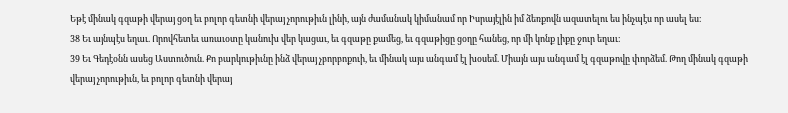Եթէ մինակ գզաթի վերայ ցօղ եւ բոլոր գետնի վերայ չորութիւն լինի, այն ժամանակ կիմանամ որ Իսրայէլին իմ ձեռքովն ազատելու ես ինչպէս որ ասել ես։
38 Եւ այնպէս եղաւ. Որովհետեւ առաւօտը կանուխ վեր կացաւ, եւ գզաթը քամեց, եւ գզաթիցը ցօղը հանեց, որ մի կոնք լիքը ջուր եղաւ։
39 Եւ Գեդէօնն ասեց Աստուծուն. Քո բարկութիւնը ինձ վերայ չբորբոքուի, եւ մինակ այս անգամ էլ խօսեմ. Միայն այս անգամ էլ գզաթովը փորձեմ. Թող մինակ գզաթի վերայ չորութիւն, եւ բոլոր գետնի վերայ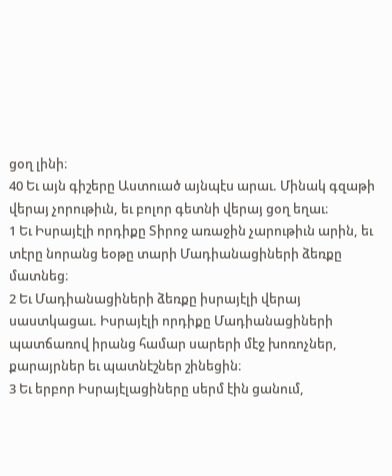ցօղ լինի։
40 Եւ այն գիշերը Աստուած այնպէս արաւ. Մինակ գզաթի վերայ չորութիւն, եւ բոլոր գետնի վերայ ցօղ եղաւ։
1 Եւ Իսրայէլի որդիքը Տիրոջ առաջին չարութիւն արին, եւ տէրը նորանց եօթը տարի Մադիանացիների ձեռքը մատնեց։
2 Եւ Մադիանացիների ձեռքը իսրայէլի վերայ սաստկացաւ. Իսրայէլի որդիքը Մադիանացիների պատճառով իրանց համար սարերի մէջ խոռոչներ, քարայրներ եւ պատնէշներ շինեցին։
3 Եւ երբոր Իսրայէլացիները սերմ էին ցանում,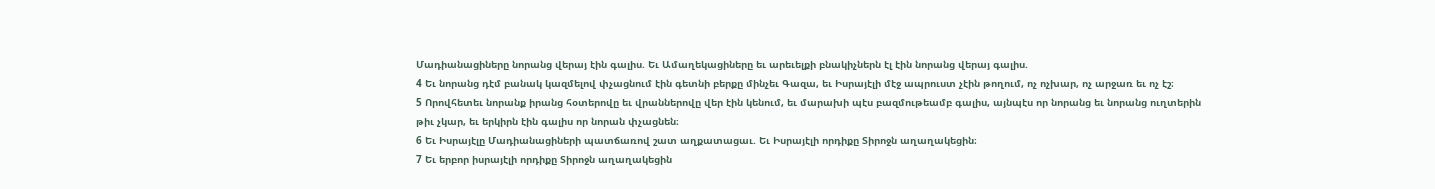Մադիանացիները նորանց վերայ էին գալիս. Եւ Ամաղեկացիները եւ արեւելքի բնակիչներն էլ էին նորանց վերայ գալիս.
4 Եւ նորանց դէմ բանակ կազմելով փչացնում էին գետնի բերքը մինչեւ Գազա, եւ Իսրայէլի մէջ ապրուստ չէին թողում, ոչ ոչխար, ոչ արջառ եւ ոչ էշ։
5 Որովհետեւ նորանք իրանց հօտերովը եւ վրաններովը վեր էին կենում, եւ մարախի պէս բազմութեամբ գալիս, այնպէս որ նորանց եւ նորանց ուղտերին թիւ չկար, եւ երկիրն էին գալիս որ նորան փչացնեն։
6 Եւ Իսրայէլը Մադիանացիների պատճառով շատ աղքատացաւ. Եւ Իսրայէլի որդիքը Տիրոջն աղաղակեցին։
7 Եւ երբոր իսրայէլի որդիքը Տիրոջն աղաղակեցին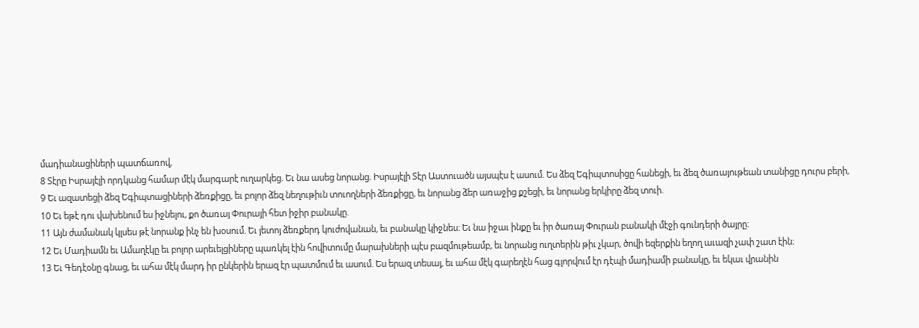մադիանացիների պատճառով,
8 Տէրը Իսրայէլի որդկանց համար մէկ մարգարէ ուղարկեց. Եւ նա ասեց նորանց. Իսրայէլի Տէր Աստուածն այսպէս է ասում. Ես ձեզ Եգիպտոսիցը հանեցի, եւ ձեզ ծառայութեան տանիցը դուրս բերի,
9 Եւ ազատեցի ձեզ Եգիպտացիների ձեռքիցը, եւ բոլոր ձեզ նեղութիւն տուողների ձեռքիցը, եւ նորանց ձեր առաջից քշեցի, եւ նորանց երկիրը ձեզ տուի.
10 Եւ եթէ դու վախենում ես իջնելու, քո ծառայ Փուրայի հետ իջիր բանակը.
11 Այն ժամանակ կլսես թէ նորանք ինչ են խօսում. Եւ յետոյ ձեռքերդ կուժովանան, եւ բանակը կիջնես։ Եւ նա իջաւ ինքը եւ իր ծառայ Փուրան բանակի մէջի գունդերի ծայրը։
12 Եւ Մադիամն եւ Ամաղէկը եւ բոլոր արեւելցիները պառկել էին հովիտումը մարախների պէս բազմութեամբ, եւ նորանց ուղտերին թիւ չկար, ծովի եզերքին եղող աւազի չափ շատ էին։
13 Եւ Գեդէօնը գնաց, եւ ահա մէկ մարդ իր ընկերին երազ էր պատմում եւ ասում. Ես երազ տեսայ, եւ ահա մէկ գարեղէն հաց գլորվում էր դէպի մադիամի բանակը, եւ եկաւ վրանին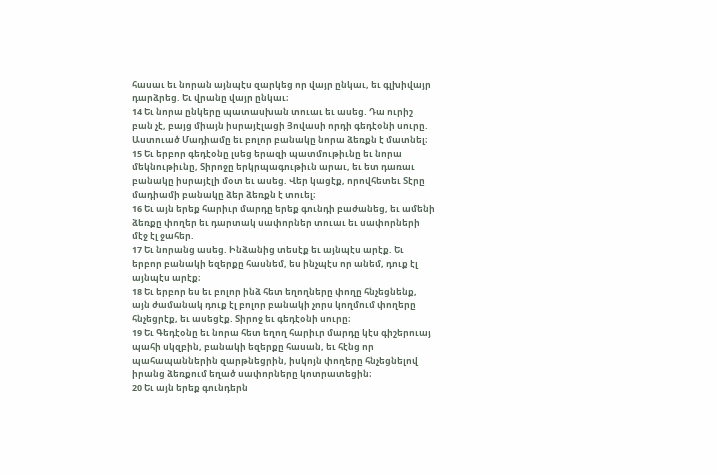հասաւ եւ նորան այնպէս զարկեց որ վայր ընկաւ, եւ գլխիվայր դարձրեց. Եւ վրանը վայր ընկաւ։
14 Եւ նորա ընկերը պատասխան տուաւ եւ ասեց. Դա ուրիշ բան չէ, բայց միայն իսրայէլացի Յովասի որդի գեդէօնի սուրը. Աստուած Մադիամը եւ բոլոր բանակը նորա ձեռքն է մատնել։
15 Եւ երբոր գեդէօնը լսեց երազի պատմութիւնը եւ նորա մեկնութիւնը, Տիրոջը երկրպագութիւն արաւ, եւ ետ դառաւ բանակը իսրայէլի մօտ եւ ասեց. Վեր կացէք, որովհետեւ Տէրը մադիամի բանակը ձեր ձեռքն է տուել։
16 Եւ այն երեք հարիւր մարդը երեք գունդի բաժանեց, եւ ամենի ձեռքը փողեր եւ դարտակ սափորներ տուաւ եւ սափորների մէջ էլ ջահեր.
17 Եւ նորանց ասեց. Ինձանից տեսէք եւ այնպէս արէք. Եւ երբոր բանակի եզերքը հասնեմ, ես ինչպէս որ անեմ, դուք էլ այնպէս արէք։
18 Եւ երբոր ես եւ բոլոր ինձ հետ եղողները փողը հնչեցնենք, այն ժամանակ դուք էլ բոլոր բանակի չորս կողմում փողերը հնչեցրէք, եւ ասեցէք. Տիրոջ եւ գեդէօնի սուրը։
19 Եւ Գեդէօնը եւ նորա հետ եղող հարիւր մարդը կէս գիշերուայ պահի սկզբին, բանակի եզերքը հասան, եւ հէնց որ պահապաններին զարթնեցրին, իսկոյն փողերը հնչեցնելով իրանց ձեռքում եղած սափորները կոտրատեցին։
20 Եւ այն երեք գունդերն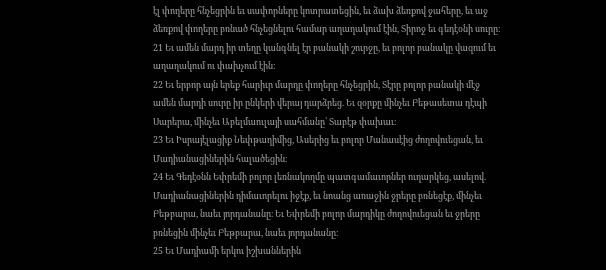էլ փողերը հնչեցրին եւ սափորները կոտրատեցին, եւ ձախ ձեռքով ջահերը, եւ աջ ձեռքով փողերը բռնած հնչեցնելու համար աղաղակում էին, Տիրոջ եւ գեդէօնի սուրը։
21 Եւ ամեն մարդ իր տեղը կանգնել էր բանակի շուրջը, եւ բոլոր բանակը վազում եւ աղաղակում ու փախչում էին։
22 Եւ երբոր այն երեք հարիւր մարդը փողերը հնչեցրին, Տէրը բոլոր բանակի մէջ ամեն մարդի սուրը իր ընկերի վերայ դարձրեց. Եւ զօրքը մինչեւ Բեթասետա դէպի Սարերա, մինչեւ Աբելմաուլայի սահմանը՝ Տաբէթ փախաւ։
23 Եւ Իսրայէլացիք Նեփթաղիմից, Ասերից եւ բոլոր Մանասէից ժողովուեցան, եւ Մադիանացիներին հալածեցին։
24 Եւ Գեդէօնն Եփրեմի բոլոր լեռնակողմը պատգամաւորներ ուղարկեց, ասելով. Մադիանացիներին դիմաւորելու իջէք, եւ նոանց առաջին ջրերը բռնեցէք, մինչեւ Բեթբարա, նաեւ յորդանանը։ Եւ Եփրեմի բոլոր մարդիկը ժողովուեցան եւ ջրերը բռնեցին մինչեւ Բեթբարա, նաեւ յորդանանը։
25 Եւ Մադիամի երկու իշխաններին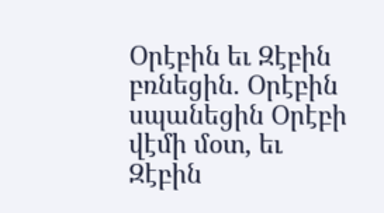Օրէբին եւ Զէբին բռնեցին. Օրէբին սպանեցին Օրէբի վէմի մօտ, եւ Զէբին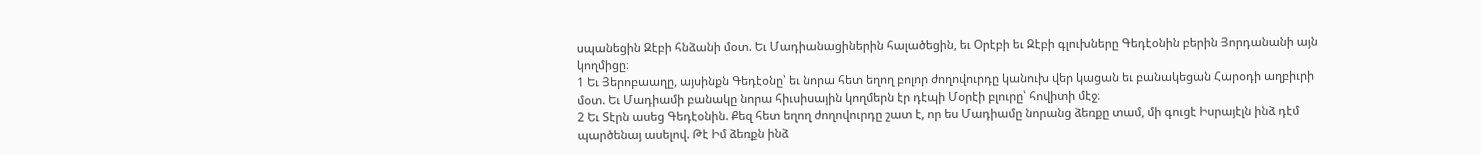սպանեցին Զէբի հնձանի մօտ. Եւ Մադիանացիներին հալածեցին, եւ Օրէբի եւ Զէբի գլուխները Գեդէօնին բերին Յորդանանի այն կողմիցը։
1 Եւ Յերոբաաղը, այսինքն Գեդէօնը՝ եւ նորա հետ եղող բոլոր ժողովուրդը կանուխ վեր կացան եւ բանակեցան Հարօդի աղբիւրի մօտ. Եւ Մադիամի բանակը նորա հիւսիսային կողմերն էր դէպի Մօրէի բլուրը՝ հովիտի մէջ։
2 Եւ Տէրն ասեց Գեդէօնին. Քեզ հետ եղող ժողովուրդը շատ է, որ ես Մադիամը նորանց ձեռքը տամ, մի գուցէ Իսրայէլն ինձ դէմ պարծենայ ասելով. Թէ Իմ ձեռքն ինձ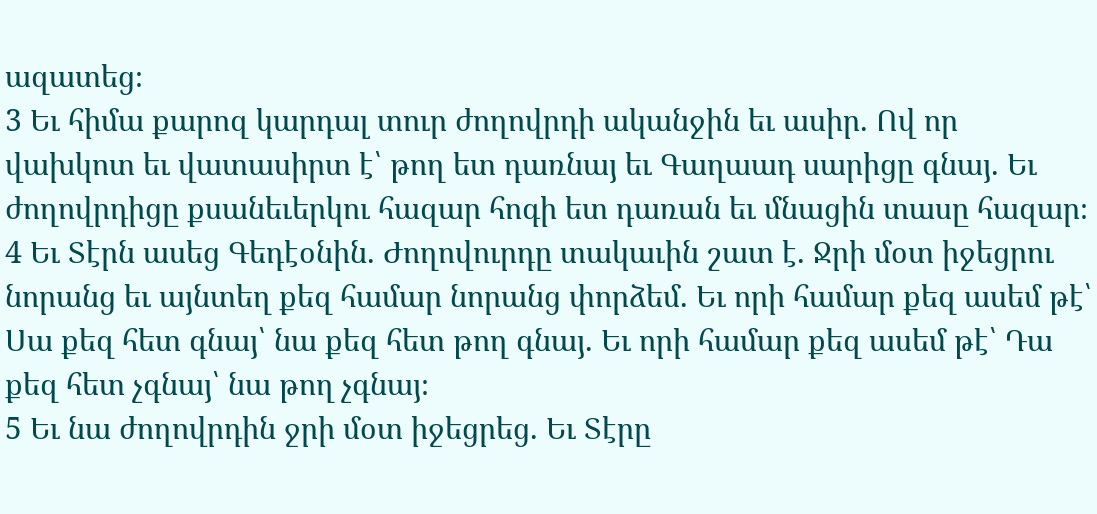ազատեց։
3 Եւ հիմա քարոզ կարդալ տուր ժողովրդի ականջին եւ ասիր. Ով որ վախկոտ եւ վատասիրտ է՝ թող ետ դառնայ եւ Գաղաադ սարիցը գնայ. Եւ ժողովրդիցը քսանեւերկու հազար հոգի ետ դառան եւ մնացին տասը հազար։
4 Եւ Տէրն ասեց Գեդէօնին. Ժողովուրդը տակաւին շատ է. Ջրի մօտ իջեցրու նորանց եւ այնտեղ քեզ համար նորանց փորձեմ. Եւ որի համար քեզ ասեմ թէ՝ Սա քեզ հետ գնայ՝ նա քեզ հետ թող գնայ. Եւ որի համար քեզ ասեմ թէ՝ Դա քեզ հետ չգնայ՝ նա թող չգնայ։
5 Եւ նա ժողովրդին ջրի մօտ իջեցրեց. Եւ Տէրը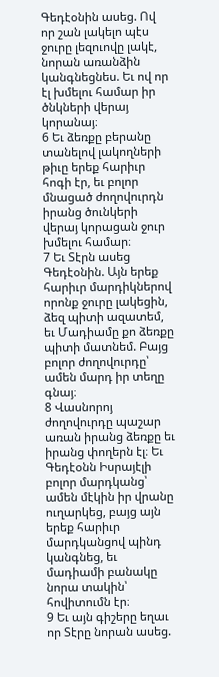Գեդէօնին ասեց. Ով որ շան լակելո պէս ջուրը լեզուովը լակէ, նորան առանձին կանգնեցնես. Եւ ով որ էլ խմելու համար իր ծնկների վերայ կորանայ։
6 Եւ ձեռքը բերանը տանելով լակողների թիւը երեք հարիւր հոգի էր, եւ բոլոր մնացած ժողովուրդն իրանց ծունկերի վերայ կորացան ջուր խմելու համար։
7 Եւ Տէրն ասեց Գեդէօնին. Այն երեք հարիւր մարդիկներով որոնք ջուրը լակեցին, ձեզ պիտի ազատեմ, եւ Մադիամը քո ձեռքը պիտի մատնեմ. Բայց բոլոր ժողովուրդը՝ ամեն մարդ իր տեղը գնայ։
8 Վասնորոյ ժողովուրդը պաշար առան իրանց ձեռքը եւ իրանց փողերն էլ։ Եւ Գեդէօնն Իսրայէլի բոլոր մարդկանց՝ ամեն մէկին իր վրանը ուղարկեց, բայց այն երեք հարիւր մարդկանցով պինդ կանգնեց, եւ մադիամի բանակը նորա տակին՝ հովիտումն էր։
9 Եւ այն գիշերը եղաւ որ Տէրը նորան ասեց.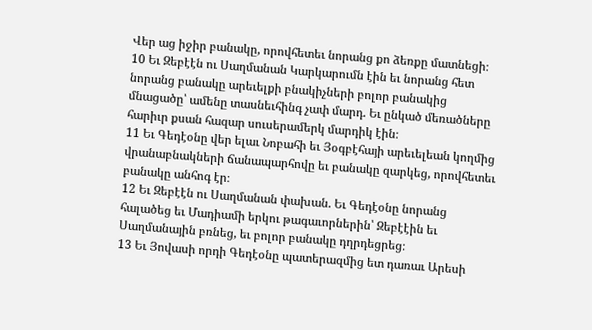Վեր աց իջիր բանակը, որովհետեւ նորանց քո ձեռքը մատնեցի։
10 Եւ Զեբէէն ու Սաղմանան Կարկարումն էին եւ նորանց հետ նորանց բանակը արեւելքի բնակիչների բոլոր բանակից մնացածը՝ ամենը տասնեւհինգ չափ մարդ. Եւ ընկած մեռածները հարիւր քսան հազար սուսերամերկ մարդիկ էին։
11 Եւ Գեդէօնը վեր ելաւ Նոբահի եւ Յօգբէհայի արեւելեան կողմից վրանաբնակների ճանապարհովը եւ բանակը զարկեց, որովհետեւ բանակը անհոգ էր։
12 Եւ Զեբէէն ու Սաղմանան փախան. Եւ Գեդէօնը նորանց հալածեց եւ Մադիամի երկու թագաւորներին՝ Զեբէէին եւ Սաղմանային բռնեց, եւ բոլոր բանակը դղրդեցրեց։
13 Եւ Յովասի որդի Գեդէօնը պատերազմից ետ դառաւ Արեսի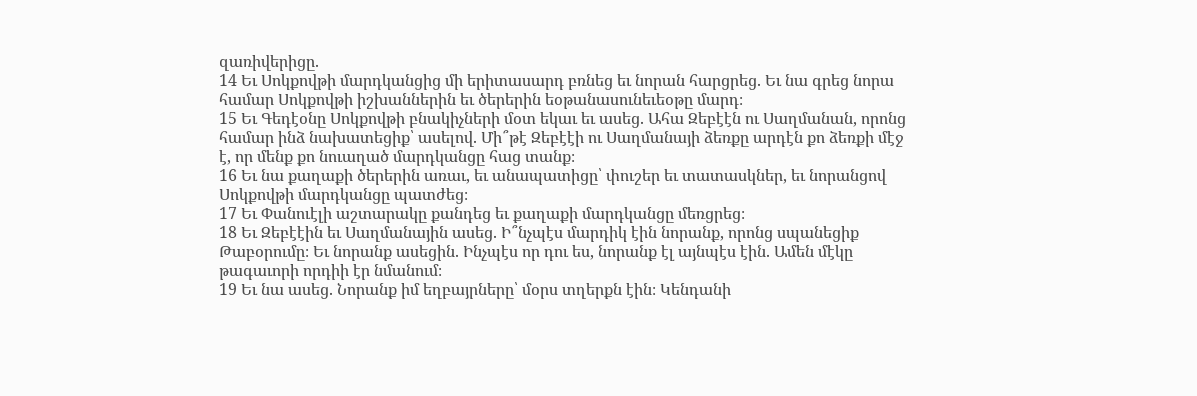զառիվերիցը.
14 Եւ Սոկքովթի մարդկանցից մի երիտասարդ բռնեց եւ նորան հարցրեց. Եւ նա գրեց նորա համար Սոկքովթի իշխաններին եւ ծերերին եօթանասունեւեօթը մարդ։
15 Եւ Գեդէօնը Սոկքովթի բնակիչների մօտ եկաւ եւ ասեց. Ահա Զեբէէն ու Սաղմանան, որոնց համար ինձ նախատեցիք՝ ասելով. Մի՞թէ Զեբէէի ու Սաղմանայի ձեռքը արդէն քո ձեռքի մէջ է, որ մենք քո նուաղած մարդկանցը հաց տանք։
16 Եւ նա քաղաքի ծերերին առաւ, եւ անապատիցը՝ փուշեր եւ տատասկներ, եւ նորանցով Սոկքովթի մարդկանցը պատժեց։
17 Եւ Փանուէլի աշտարակը քանդեց եւ քաղաքի մարդկանցը մեռցրեց։
18 Եւ Զեբէէին եւ Սաղմանային ասեց. Ի՞նչպէս մարդիկ էին նորանք, որոնց սպանեցիք Թաբօրումը։ Եւ նորանք ասեցին. Ինչպէս որ դու ես, նորանք էլ այնպէս էին. Ամեն մէկը թագաւորի որդիի էր նմանում։
19 Եւ նա ասեց. Նորանք իմ եղբայրները՝ մօրս տղերքն էին։ Կենդանի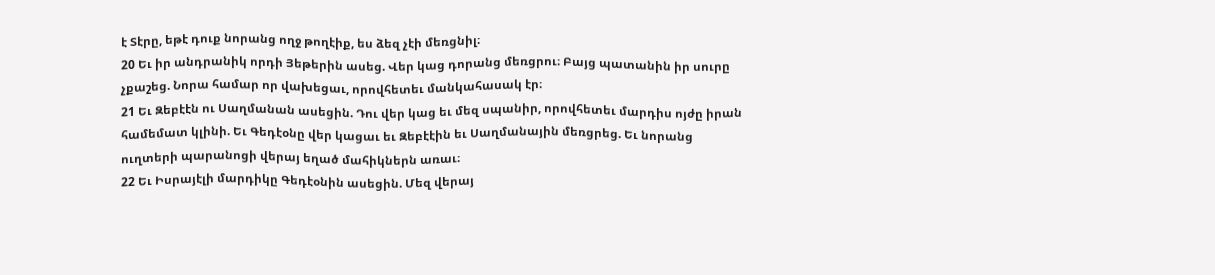է Տէրը, եթէ դուք նորանց ողջ թողէիք, ես ձեզ չէի մեռցնիլ։
20 Եւ իր անդրանիկ որդի Յեթերին ասեց. Վեր կաց դորանց մեռցրու։ Բայց պատանին իր սուրը չքաշեց. Նորա համար որ վախեցաւ, որովհետեւ մանկահասակ էր։
21 Եւ Զեբէէն ու Սաղմանան ասեցին. Դու վեր կաց եւ մեզ սպանիր, որովհետեւ մարդիս ոյժը իրան համեմատ կլինի. Եւ Գեդէօնը վեր կացաւ եւ Զեբէէին եւ Սաղմանային մեռցրեց. Եւ նորանց ուղտերի պարանոցի վերայ եղած մահիկներն առաւ։
22 Եւ Իսրայէլի մարդիկը Գեդէօնին ասեցին. Մեզ վերայ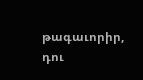թագաւորիր, դու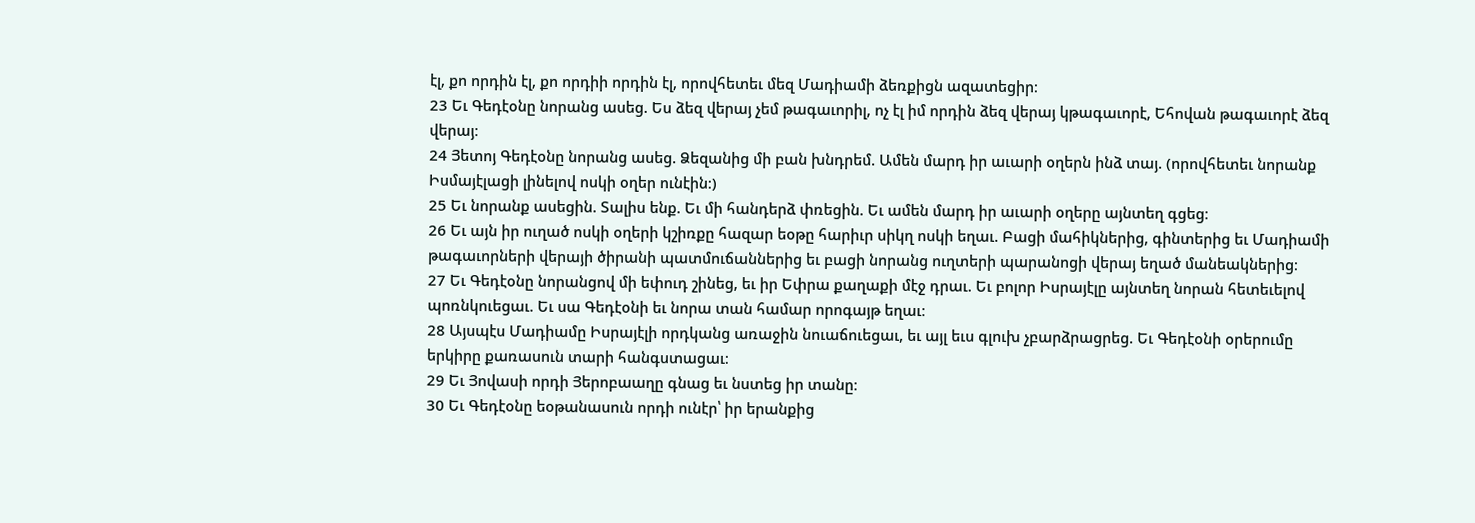էլ, քո որդին էլ, քո որդիի որդին էլ, որովհետեւ մեզ Մադիամի ձեռքիցն ազատեցիր։
23 Եւ Գեդէօնը նորանց ասեց. Ես ձեզ վերայ չեմ թագաւորիլ, ոչ էլ իմ որդին ձեզ վերայ կթագաւորէ, Եհովան թագաւորէ ձեզ վերայ։
24 Յետոյ Գեդէօնը նորանց ասեց. Ձեզանից մի բան խնդրեմ. Ամեն մարդ իր աւարի օղերն ինձ տայ. (որովհետեւ նորանք Իսմայէլացի լինելով ոսկի օղեր ունէին։)
25 Եւ նորանք ասեցին. Տալիս ենք. Եւ մի հանդերձ փռեցին. Եւ ամեն մարդ իր աւարի օղերը այնտեղ գցեց։
26 Եւ այն իր ուղած ոսկի օղերի կշիռքը հազար եօթը հարիւր սիկղ ոսկի եղաւ. Բացի մահիկներից, գինտերից եւ Մադիամի թագաւորների վերայի ծիրանի պատմուճաններից եւ բացի նորանց ուղտերի պարանոցի վերայ եղած մանեակներից։
27 Եւ Գեդէօնը նորանցով մի եփուդ շինեց, եւ իր Եփրա քաղաքի մէջ դրաւ. Եւ բոլոր Իսրայէլը այնտեղ նորան հետեւելով պոռնկուեցաւ. Եւ սա Գեդէօնի եւ նորա տան համար որոգայթ եղաւ։
28 Այսպէս Մադիամը Իսրայէլի որդկանց առաջին նուաճուեցաւ, եւ այլ եւս գլուխ չբարձրացրեց. Եւ Գեդէօնի օրերումը երկիրը քառասուն տարի հանգստացաւ։
29 Եւ Յովասի որդի Յերոբաաղը գնաց եւ նստեց իր տանը։
30 Եւ Գեդէօնը եօթանասուն որդի ունէր՝ իր երանքից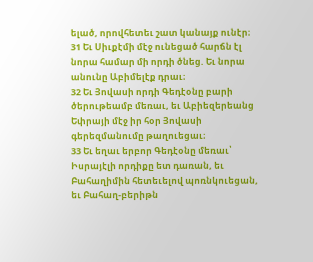ելած, որովհետեւ շատ կանայք ունէր։
31 Եւ Սիւքէմի մէջ ունեցած հարճն էլ նորա համար մի որդի ծնեց. Եւ նորա անունը Աբիմելէք դրաւ։
32 Եւ Յովասի որդի Գեդէօնը բարի ծերութեամբ մեռաւ, եւ Աբիեզերեանց Եփրայի մէջ իր հօր Յովասի գերեզմանումը թաղուեցաւ։
33 Եւ եղաւ երբոր Գեդէօնը մեռաւ՝ Իսրայէլի որդիքը ետ դառան, եւ Բահաղիմին հետեւելով պոռնկուեցան, եւ Բահաղ-բերիթն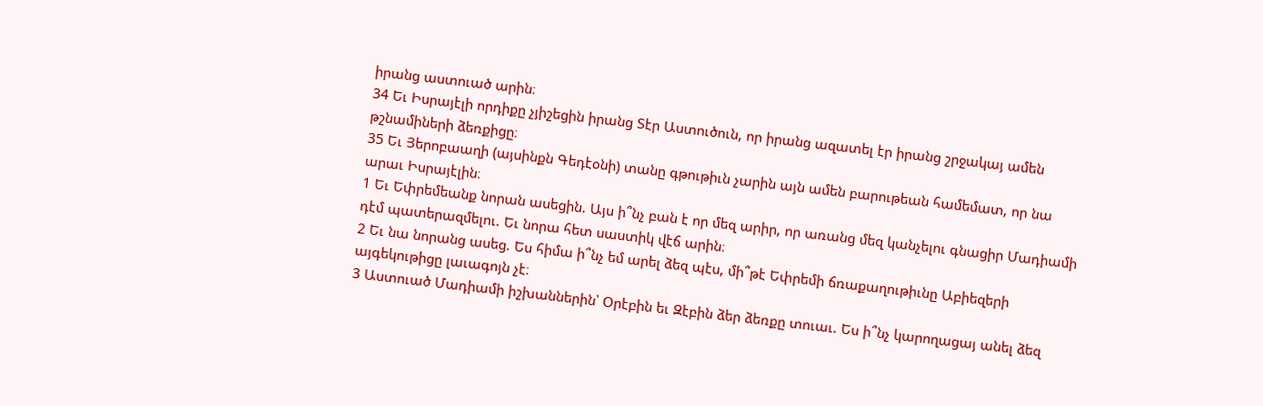իրանց աստուած արին։
34 Եւ Իսրայէլի որդիքը չյիշեցին իրանց Տէր Աստուծուն, որ իրանց ազատել էր իրանց շրջակայ ամեն թշնամիների ձեռքիցը։
35 Եւ Յերոբաաղի (այսինքն Գեդէօնի) տանը գթութիւն չարին այն ամեն բարութեան համեմատ, որ նա արաւ Իսրայէլին։
1 Եւ Եփրեմեանք նորան ասեցին. Այս ի՞նչ բան է որ մեզ արիր, որ առանց մեզ կանչելու գնացիր Մադիամի դէմ պատերազմելու. Եւ նորա հետ սաստիկ վէճ արին։
2 Եւ նա նորանց ասեց. Ես հիմա ի՞նչ եմ արել ձեզ պէս, մի՞թէ Եփրեմի ճռաքաղութիւնը Աբիեզերի այգեկութիցը լաւագոյն չէ։
3 Աստուած Մադիամի իշխաններին՝ Օրէբին եւ Զէբին ձեր ձեռքը տուաւ. Ես ի՞նչ կարողացայ անել ձեզ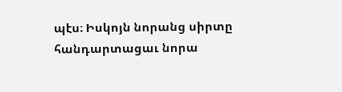պէս։ Իսկոյն նորանց սիրտը հանդարտացաւ նորա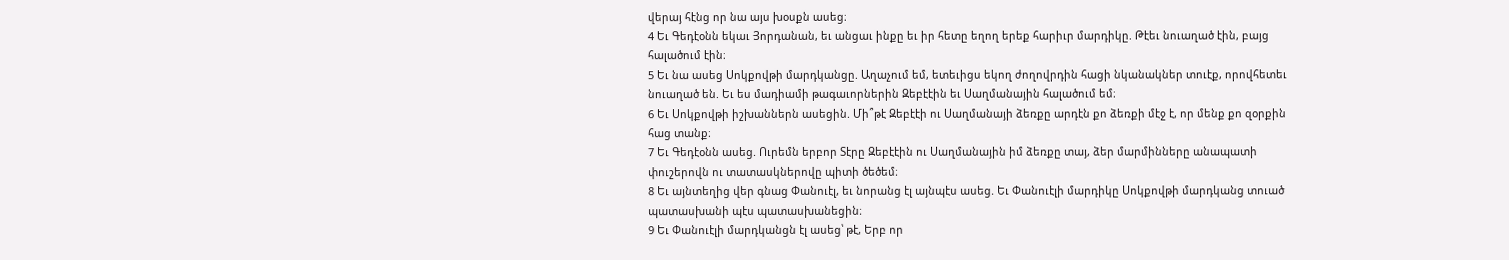վերայ հէնց որ նա այս խօսքն ասեց։
4 Եւ Գեդէօնն եկաւ Յորդանան, եւ անցաւ ինքը եւ իր հետը եղող երեք հարիւր մարդիկը. Թէեւ նուաղած էին, բայց հալածում էին։
5 Եւ նա ասեց Սոկքովթի մարդկանցը. Աղաչում եմ, ետեւիցս եկող ժողովրդին հացի նկանակներ տուէք, որովհետեւ նուաղած են. Եւ ես մադիամի թագաւորներին Զեբէէին եւ Սաղմանային հալածում եմ։
6 Եւ Սոկքովթի իշխաններն ասեցին. Մի՞թէ Զեբէէի ու Սաղմանայի ձեռքը արդէն քո ձեռքի մէջ է, որ մենք քո զօրքին հաց տանք։
7 Եւ Գեդէօնն ասեց. Ուրեմն երբոր Տէրը Զեբէէին ու Սաղմանային իմ ձեռքը տայ, ձեր մարմինները անապատի փուշերովն ու տատասկներովը պիտի ծեծեմ։
8 Եւ այնտեղից վեր գնաց Փանուէլ, եւ նորանց էլ այնպէս ասեց. Եւ Փանուէլի մարդիկը Սոկքովթի մարդկանց տուած պատասխանի պէս պատասխանեցին։
9 Եւ Փանուէլի մարդկանցն էլ ասեց՝ թէ, Երբ որ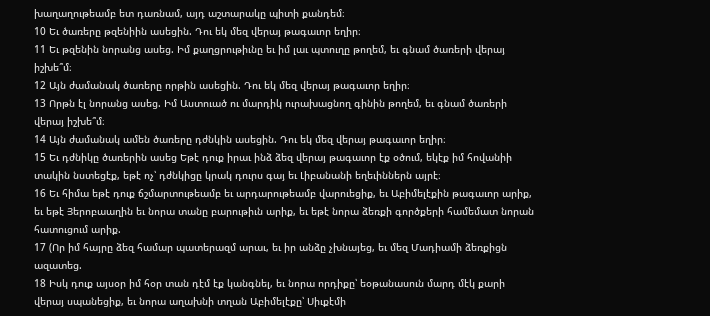խաղաղութեամբ ետ դառնամ, այդ աշտարակը պիտի քանդեմ։
10 Եւ ծառերը թզենիին ասեցին. Դու եկ մեզ վերայ թագաւոր եղիր։
11 Եւ թզենին նորանց ասեց. Իմ քաղցրութիւնը եւ իմ լաւ պտուղը թողեմ, եւ գնամ ծառերի վերայ իշխե՞մ։
12 Այն ժամանակ ծառերը որթին ասեցին. Դու եկ մեզ վերայ թագաւոր եղիր։
13 Որթն էլ նորանց ասեց. Իմ Աստուած ու մարդիկ ուրախացնող գինին թողեմ, եւ գնամ ծառերի վերայ իշխե՞մ։
14 Այն ժամանակ ամեն ծառերը դժնկին ասեցին. Դու եկ մեզ վերայ թագաւոր եղիր։
15 Եւ դժնիկը ծառերին ասեց Եթէ դուք իրաւ ինձ ձեզ վերայ թագաւոր էք օծում, եկէք իմ հովանիի տակին նստեցէք, եթէ ոչ՝ դժնկիցը կրակ դուրս գայ եւ Լիբանանի եղեւիններն այրէ։
16 Եւ հիմա եթէ դուք ճշմարտութեամբ եւ արդարութեամբ վարուեցիք, եւ Աբիմելէքին թագաւոր արիք, եւ եթէ Յերոբաաղին եւ նորա տանը բարութիւն արիք, եւ եթէ նորա ձեռքի գործքերի համեմատ նորան հատուցում արիք.
17 (Որ իմ հայրը ձեզ համար պատերազմ արաւ, եւ իր անձը չխնայեց, եւ մեզ Մադիամի ձեռքիցն ազատեց.
18 Իսկ դուք այսօր իմ հօր տան դէմ էք կանգնել, եւ նորա որդիքը՝ եօթանասուն մարդ մէկ քարի վերայ սպանեցիք, եւ նորա աղախնի տղան Աբիմելէքը՝ Սիւքէմի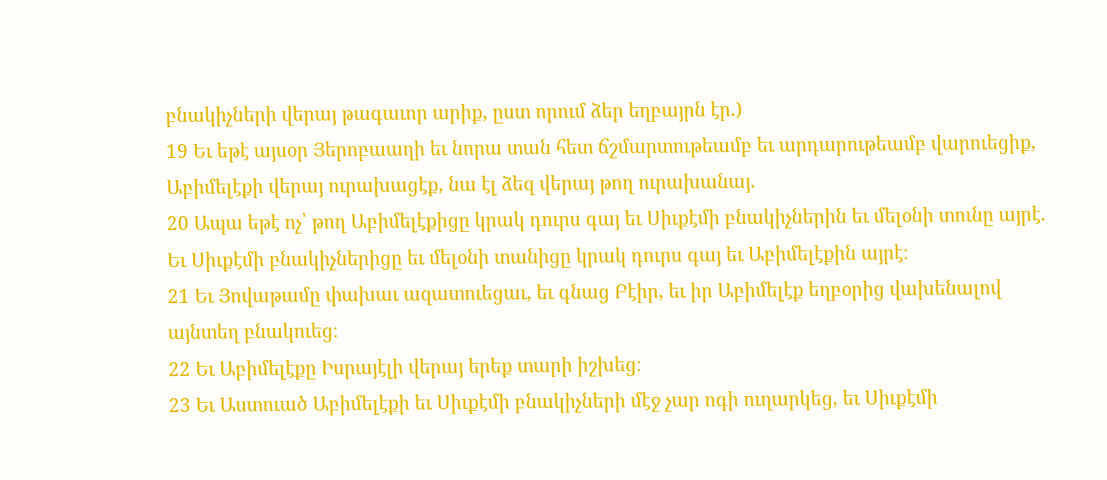բնակիչների վերայ թագաւոր արիք, ըստ որում ձեր եղբայրն էր.)
19 Եւ եթէ այսօր Յերոբաաղի եւ նորա տան հետ ճշմարտութեամբ եւ արդարութեամբ վարուեցիք, Աբիմելէքի վերայ ուրախացէք, նա էլ ձեզ վերայ թող ուրախանայ.
20 Ապա եթէ ոչ՝ թող Աբիմելէքիցը կրակ դուրս գայ եւ Սիւքէմի բնակիչներին եւ մելօնի տունը այրէ. Եւ Սիւքէմի բնակիչներիցը եւ մելօնի տանիցը կրակ դուրս գայ եւ Աբիմելէքին այրէ։
21 Եւ Յովաթամը փախաւ ազատուեցաւ, եւ գնաց Բէիր, եւ իր Աբիմելէք եղբօրից վախենալով այնտեղ բնակուեց։
22 Եւ Աբիմելէքը Իսրայէլի վերայ երեք տարի իշխեց։
23 Եւ Աստուած Աբիմելէքի եւ Սիւքէմի բնակիչների մէջ չար ոգի ուղարկեց, եւ Սիւքէմի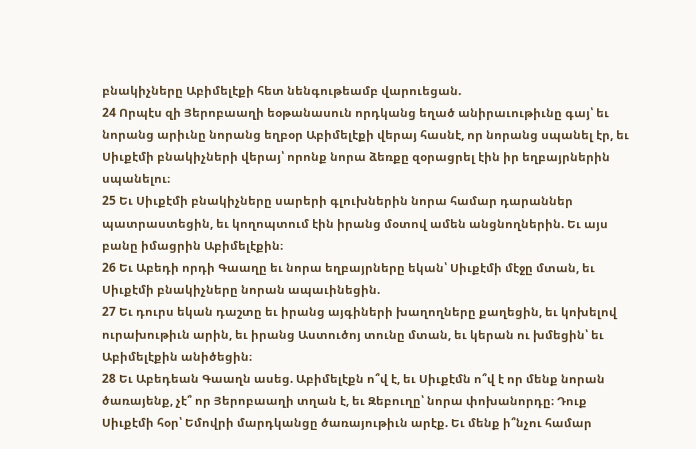բնակիչները Աբիմելէքի հետ նենգութեամբ վարուեցան.
24 Որպէս զի Յերոբաաղի եօթանասուն որդկանց եղած անիրաւութիւնը գայ՝ եւ նորանց արիւնը նորանց եղբօր Աբիմելէքի վերայ հասնէ, որ նորանց սպանել էր, եւ Սիւքէմի բնակիչների վերայ՝ որոնք նորա ձեռքը զօրացրել էին իր եղբայրներին սպանելու։
25 Եւ Սիւքէմի բնակիչները սարերի գլուխներին նորա համար դարաններ պատրաստեցին, եւ կողոպտում էին իրանց մօտով ամեն անցնողներին. Եւ այս բանը իմացրին Աբիմելէքին։
26 Եւ Աբեդի որդի Գաաղը եւ նորա եղբայրները եկան՝ Սիւքէմի մէջը մտան, եւ Սիւքէմի բնակիչները նորան ապաւինեցին.
27 Եւ դուրս եկան դաշտը եւ իրանց այգիների խաղողները քաղեցին, եւ կոխելով ուրախութիւն արին, եւ իրանց Աստուծոյ տունը մտան, եւ կերան ու խմեցին՝ եւ Աբիմելէքին անիծեցին։
28 Եւ Աբեդեան Գաաղն ասեց. Աբիմելէքն ո՞վ է, եւ Սիւքէմն ո՞վ է որ մենք նորան ծառայենք, չէ՞ որ Յերոբաաղի տղան է, եւ Զեբուղը՝ նորա փոխանորդը։ Դուք Սիւքէմի հօր՝ Եմովրի մարդկանցը ծառայութիւն արէք. Եւ մենք ի՞նչու համար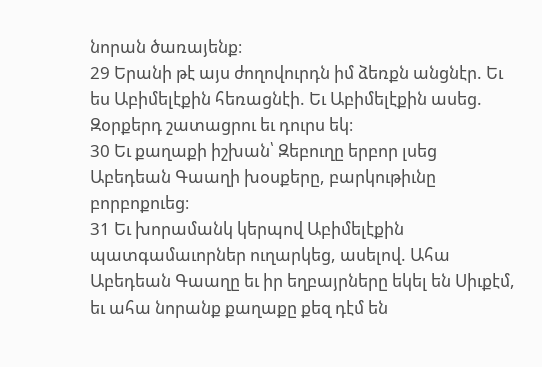նորան ծառայենք։
29 Երանի թէ այս ժողովուրդն իմ ձեռքն անցնէր. Եւ ես Աբիմելէքին հեռացնէի. Եւ Աբիմելէքին ասեց. Զօրքերդ շատացրու եւ դուրս եկ։
30 Եւ քաղաքի իշխան՝ Զեբուղը երբոր լսեց Աբեդեան Գաաղի խօսքերը, բարկութիւնը բորբոքուեց։
31 Եւ խորամանկ կերպով Աբիմելէքին պատգամաւորներ ուղարկեց, ասելով. Ահա Աբեդեան Գաաղը եւ իր եղբայրները եկել են Սիւքէմ, եւ ահա նորանք քաղաքը քեզ դէմ են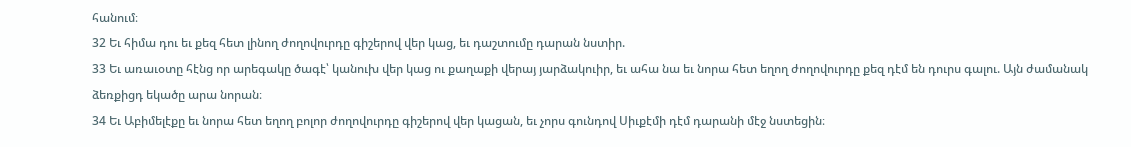հանում։
32 Եւ հիմա դու եւ քեզ հետ լինող ժողովուրդը գիշերով վեր կաց, եւ դաշտումը դարան նստիր.
33 Եւ առաւօտը հէնց որ արեգակը ծագէ՝ կանուխ վեր կաց ու քաղաքի վերայ յարձակուիր, եւ ահա նա եւ նորա հետ եղող ժողովուրդը քեզ դէմ են դուրս գալու. Այն ժամանակ ձեռքիցդ եկածը արա նորան։
34 Եւ Աբիմելէքը եւ նորա հետ եղող բոլոր ժողովուրդը գիշերով վեր կացան, եւ չորս գունդով Սիւքէմի դէմ դարանի մէջ նստեցին։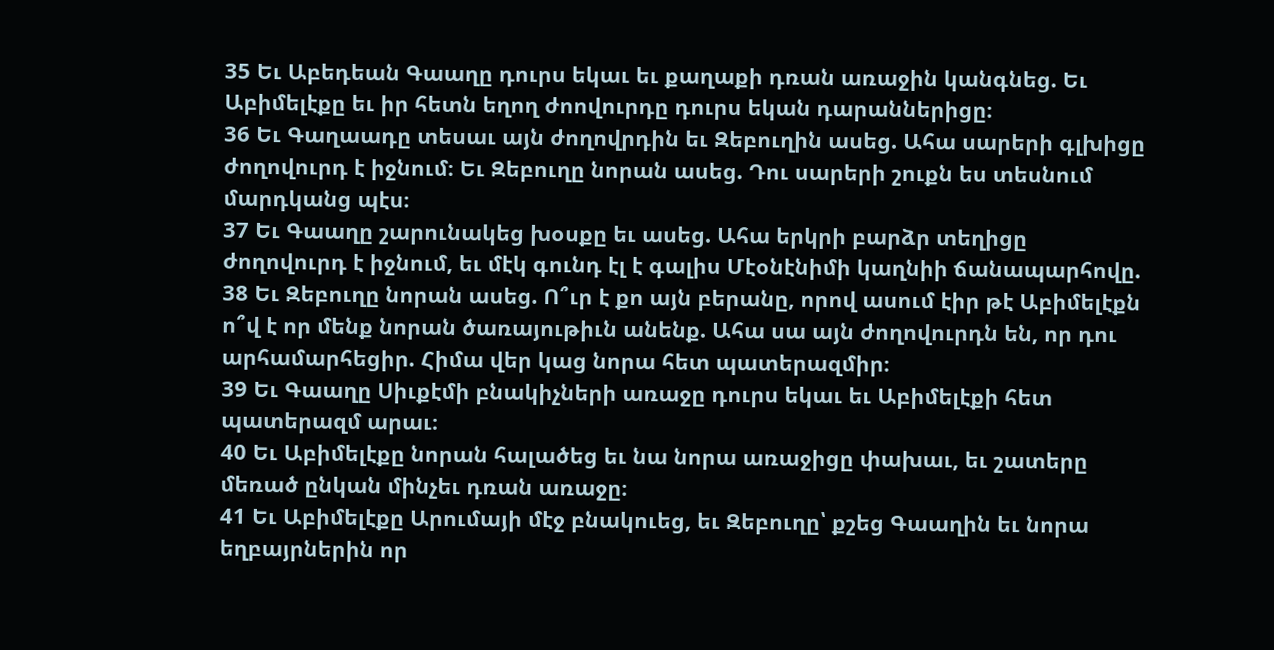35 Եւ Աբեդեան Գաաղը դուրս եկաւ եւ քաղաքի դռան առաջին կանգնեց. Եւ Աբիմելէքը եւ իր հետն եղող ժոովուրդը դուրս եկան դարաններիցը։
36 Եւ Գաղաադը տեսաւ այն ժողովրդին եւ Զեբուղին ասեց. Ահա սարերի գլխիցը ժողովուրդ է իջնում։ Եւ Զեբուղը նորան ասեց. Դու սարերի շուքն ես տեսնում մարդկանց պէս։
37 Եւ Գաաղը շարունակեց խօսքը եւ ասեց. Ահա երկրի բարձր տեղիցը ժողովուրդ է իջնում, եւ մէկ գունդ էլ է գալիս Մէօնէնիմի կաղնիի ճանապարհովը.
38 Եւ Զեբուղը նորան ասեց. Ո՞ւր է քո այն բերանը, որով ասում էիր թէ Աբիմելէքն ո՞վ է որ մենք նորան ծառայութիւն անենք. Ահա սա այն ժողովուրդն են, որ դու արհամարհեցիր. Հիմա վեր կաց նորա հետ պատերազմիր։
39 Եւ Գաաղը Սիւքէմի բնակիչների առաջը դուրս եկաւ եւ Աբիմելէքի հետ պատերազմ արաւ։
40 Եւ Աբիմելէքը նորան հալածեց եւ նա նորա առաջիցը փախաւ, եւ շատերը մեռած ընկան մինչեւ դռան առաջը։
41 Եւ Աբիմելէքը Արումայի մէջ բնակուեց, եւ Զեբուղը՝ քշեց Գաաղին եւ նորա եղբայրներին որ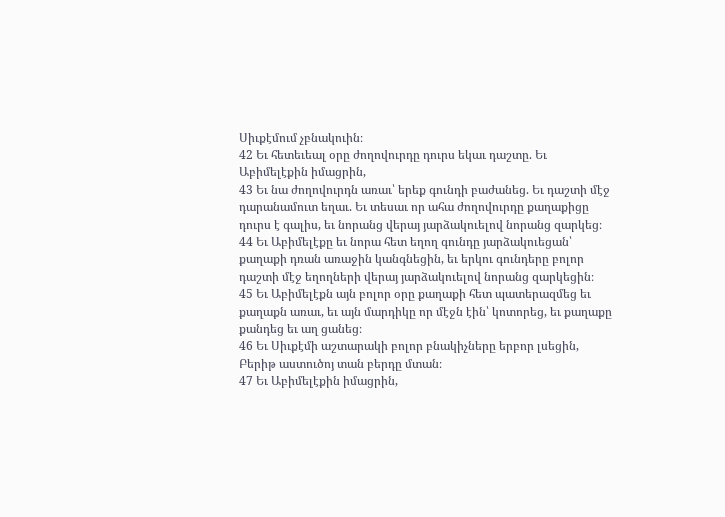Սիւքէմում չբնակուին։
42 Եւ հետեւեալ օրը ժողովուրդը դուրս եկաւ դաշտը. Եւ Աբիմելէքին իմացրին,
43 Եւ նա ժողովուրդն առաւ՝ երեք գունդի բաժանեց. Եւ դաշտի մէջ դարանամուտ եղաւ. Եւ տեսաւ որ ահա ժողովուրդը քաղաքիցը դուրս է գալիս, եւ նորանց վերայ յարձակուելով նորանց զարկեց։
44 Եւ Աբիմելէքը եւ նորա հետ եղող գունդը յարձակուեցան՝ քաղաքի դռան առաջին կանգնեցին, եւ երկու գունդերը բոլոր դաշտի մէջ եղողների վերայ յարձակուելով նորանց զարկեցին։
45 Եւ Աբիմելէքն այն բոլոր օրը քաղաքի հետ պատերազմեց եւ քաղաքն առաւ, եւ այն մարդիկը որ մէջն էին՝ կոտորեց, եւ քաղաքը քանդեց եւ աղ ցանեց։
46 Եւ Սիւքէմի աշտարակի բոլոր բնակիչները երբոր լսեցին, Բերիթ աստուծոյ տան բերդը մտան։
47 Եւ Աբիմելէքին իմացրին,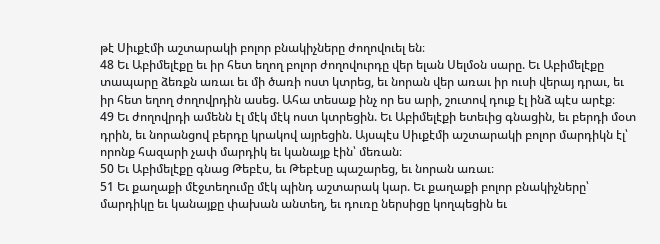թէ Սիւքէմի աշտարակի բոլոր բնակիչները ժողովուել են։
48 Եւ Աբիմելէքը եւ իր հետ եղող բոլոր ժողովուրդը վեր ելան Սելմօն սարը. Եւ Աբիմելէքը տապարը ձեռքն առաւ եւ մի ծառի ոստ կտրեց, եւ նորան վեր առաւ իր ուսի վերայ դրաւ, եւ իր հետ եղող ժողովրդին ասեց. Ահա տեսաք ինչ որ ես արի, շուտով դուք էլ ինձ պէս արէք։
49 Եւ ժողովրդի ամենն էլ մէկ մէկ ոստ կտրեցին. Եւ Աբիմելէքի ետեւից գնացին, եւ բերդի մօտ դրին, եւ նորանցով բերդը կրակով այրեցին. Այսպէս Սիւքէմի աշտարակի բոլոր մարդիկն էլ՝ որոնք հազարի չափ մարդիկ եւ կանայք էին՝ մեռան։
50 Եւ Աբիմելէքը գնաց Թեբէս, եւ Թեբէսը պաշարեց, եւ նորան առաւ։
51 Եւ քաղաքի մէջտեղումը մէկ պինդ աշտարակ կար. Եւ քաղաքի բոլոր բնակիչները՝ մարդիկը եւ կանայքը փախան անտեղ, եւ դուռը ներսիցը կողպեցին եւ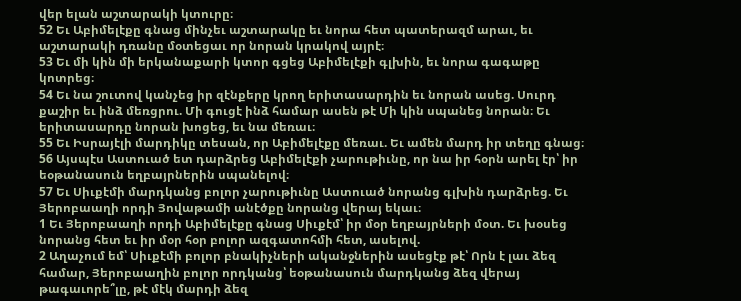վեր ելան աշտարակի կտուրը։
52 Եւ Աբիմելէքը գնաց մինչեւ աշտարակը եւ նորա հետ պատերազմ արաւ, եւ աշտարակի դռանը մօտեցաւ որ նորան կրակով այրէ։
53 Եւ մի կին մի երկանաքարի կտոր գցեց Աբիմելէքի գլխին, եւ նորա գագաթը կոտրեց։
54 Եւ նա շուտով կանչեց իր զէնքերը կրող երիտասարդին եւ նորան ասեց. Սուրդ քաշիր եւ ինձ մեռցրու. Մի գուցէ ինձ համար ասեն թէ Մի կին սպանեց նորան։ Եւ երիտասարդը նորան խոցեց, եւ նա մեռաւ։
55 Եւ Իսրայէլի մարդիկը տեսան, որ Աբիմելէքը մեռաւ. Եւ ամեն մարդ իր տեղը գնաց։
56 Այսպէս Աստուած ետ դարձրեց Աբիմելէքի չարութիւնը, որ նա իր հօրն արել էր՝ իր եօթանասուն եղբայրներին սպանելով։
57 Եւ Սիւքէմի մարդկանց բոլոր չարութիւնը Աստուած նորանց գլխին դարձրեց. Եւ Յերոբաաղի որդի Յովաթամի անէծքը նորանց վերայ եկաւ։
1 Եւ Յերոբաաղի որդի Աբիմելէքը գնաց Սիւքէմ՝ իր մօր եղբայրների մօտ. Եւ խօսեց նորանց հետ եւ իր մօր հօր բոլոր ազգատոհմի հետ, ասելով.
2 Աղաչում եմ՝ Սիւքէմի բոլոր բնակիչների ականջներին ասեցէք թէ՝ Որն է լաւ ձեզ համար, Յերոբաաղին բոլոր որդկանց՝ եօթանասուն մարդկանց ձեզ վերայ թագաւորե՞լը, թէ մէկ մարդի ձեզ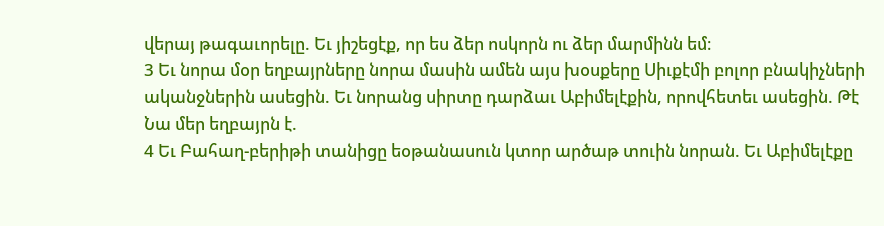վերայ թագաւորելը. Եւ յիշեցէք, որ ես ձեր ոսկորն ու ձեր մարմինն եմ։
3 Եւ նորա մօր եղբայրները նորա մասին ամեն այս խօսքերը Սիւքէմի բոլոր բնակիչների ականջներին ասեցին. Եւ նորանց սիրտը դարձաւ Աբիմելէքին, որովհետեւ ասեցին. Թէ Նա մեր եղբայրն է.
4 Եւ Բահաղ-բերիթի տանիցը եօթանասուն կտոր արծաթ տուին նորան. Եւ Աբիմելէքը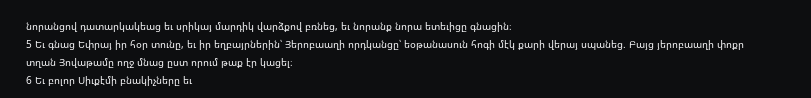նորանցով դատարկակեաց եւ սրիկայ մարդիկ վարձքով բռնեց, եւ նորանք նորա ետեւիցը գնացին։
5 Եւ գնաց Եփրայ իր հօր տունը, եւ իր եղբայրներին՝ Յերոբաաղի որդկանցը՝ եօթանասուն հոգի մէկ քարի վերայ սպանեց. Բայց յերոբաաղի փոքր տղան Յովաթամը ողջ մնաց ըստ որում թաք էր կացել։
6 Եւ բոլոր Սիւքէմի բնակիչները եւ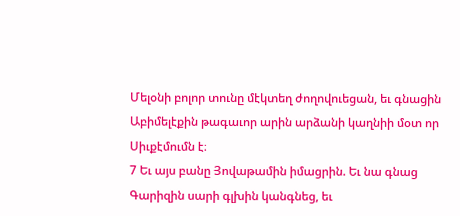Մելօնի բոլոր տունը մէկտեղ ժողովուեցան, եւ գնացին Աբիմելէքին թագաւոր արին արձանի կաղնիի մօտ որ Սիւքէմումն է։
7 Եւ այս բանը Յովաթամին իմացրին. Եւ նա գնաց Գարիզին սարի գլխին կանգնեց, եւ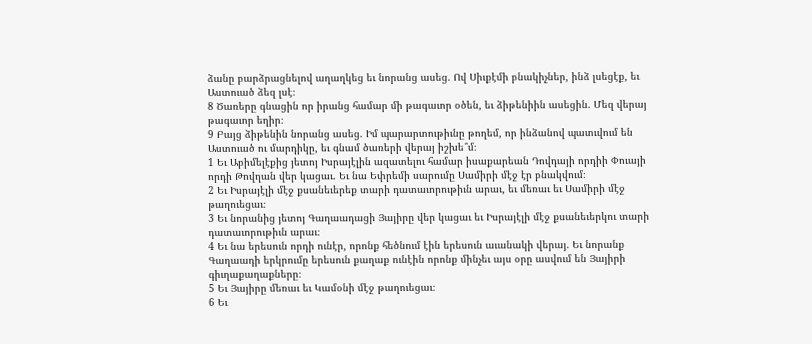ձանը բարձրացնելով աղաղկեց եւ նորանց ասեց. Ով Սիւքէմի բնակիչներ, ինձ լսեցէք, եւ Աստուած ձեզ լսէ։
8 Ծառերը գնացին որ իրանց համար մի թագաւոր օծեն, եւ ձիթենիին ասեցին. Մեզ վերայ թագաւոր եղիր։
9 Բայց ձիթենին նորանց ասեց. Իմ պարարտութիւնը թողեմ, որ ինձանով պատւվում են Աստուած ու մարդիկը, եւ գնամ ծառերի վերայ իշխե՞մ։
1 Եւ Աբիմելէքից յետոյ Իսրայէլին ազատելու համար իսաքարեան Դովդայի որդիի Փուայի որդի Թովղան վեր կացաւ. Եւ նա Եփրեմի սարումը Սամիրի մէջ էր բնակվում։
2 Եւ Իսրայէլի մէջ քսանեւերեք տարի դատաւորութիւն արաւ, եւ մեռաւ եւ Սամիրի մէջ թաղուեցաւ։
3 Եւ նորանից յետոյ Գաղաադացի Յայիրը վեր կացաւ եւ Իսրայէլի մէջ քսանեւերկու տարի դատաւորութիւն արաւ։
4 Եւ նա երեսուն որդի ունէր, որոնք հեծնում էին երեսուն աւանակի վերայ. Եւ նորանք Գաղաադի երկրումը երեսուն քաղաք ունէին որոնք մինչեւ այս օրը ասվում են Յայիրի գիւղաքաղաքները։
5 Եւ Յայիրը մեռաւ եւ Կամօնի մէջ թաղուեցաւ։
6 Եւ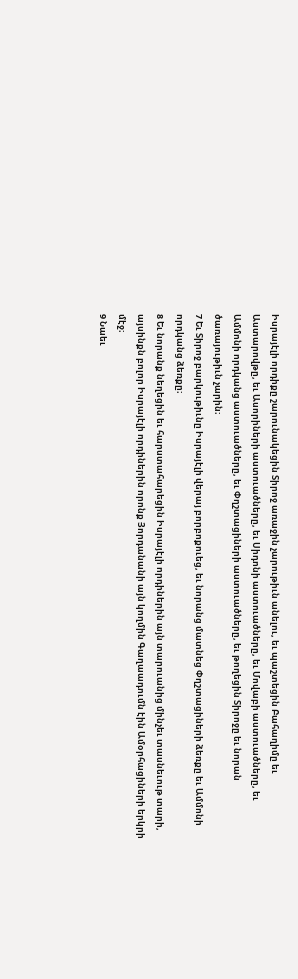Իսրայէլի որդիքը շարունակեցին Տիրոջ առաջին չարութիւն անելու, եւ պաշտեցին Բահաղիմը եւ Աստարովթը, եւ Ասորիների աստուածները, եւ Սիդոնի աստուածները, եւ Մովաբի աստուածները, եւ Ամմոնի որդկանց աստուածները, եւ Փղշտացիների աստուածները, եւ թողեցին Տիրոջը եւ նորան ծառայութիւն չարին։
7 Եւ Տիրոջ բարկութիւնը Իսրայէլի վերայ բորբոքուեց, եւ նորանց մատնեց Փղշտացիների ձեռքը եւ Ամմոնի որդկանց ձեռքը։
8 Եւ նորանք նեղեցին եւ հարստահարեցին Իսրայէլի որդիներին այն տարուանից մինչեւ տասնեւութ տարի, այսինքն բոլոր Իսրայէլի որդիներին որոնք Յորդանանի այն կողմին Գաղաադումն էին Ամօրհացիների երկրի մէջ։
9 Նաեւ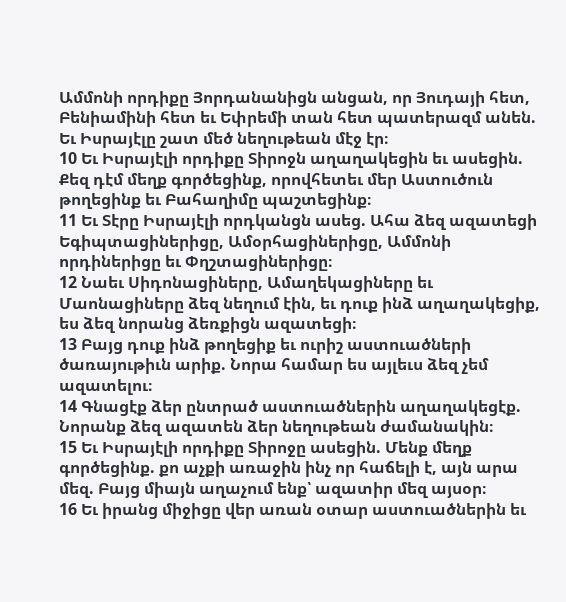Ամմոնի որդիքը Յորդանանիցն անցան, որ Յուդայի հետ, Բենիամինի հետ եւ Եփրեմի տան հետ պատերազմ անեն. Եւ Իսրայէլը շատ մեծ նեղութեան մէջ էր։
10 Եւ Իսրայէլի որդիքը Տիրոջն աղաղակեցին եւ ասեցին. Քեզ դէմ մեղք գործեցինք, որովհետեւ մեր Աստուծուն թողեցինք եւ Բահաղիմը պաշտեցինք։
11 Եւ Տէրը Իսրայէլի որդկանցն ասեց. Ահա ձեզ ազատեցի Եգիպտացիներիցը, Ամօրհացիներիցը, Ամմոնի որդիներիցը եւ Փղշտացիներիցը։
12 Նաեւ Սիդոնացիները, Ամաղեկացիները եւ Մաոնացիները ձեզ նեղում էին, եւ դուք ինձ աղաղակեցիք, ես ձեզ նորանց ձեռքիցն ազատեցի։
13 Բայց դուք ինձ թողեցիք եւ ուրիշ աստուածների ծառայութիւն արիք. Նորա համար ես այլեւս ձեզ չեմ ազատելու։
14 Գնացէք ձեր ընտրած աստուածներին աղաղակեցէք. Նորանք ձեզ ազատեն ձեր նեղութեան ժամանակին։
15 Եւ Իսրայէլի որդիքը Տիրոջը ասեցին. Մենք մեղք գործեցինք. քո աչքի առաջին ինչ որ հաճելի է, այն արա մեզ. Բայց միայն աղաչում ենք՝ ազատիր մեզ այսօր։
16 Եւ իրանց միջիցը վեր առան օտար աստուածներին եւ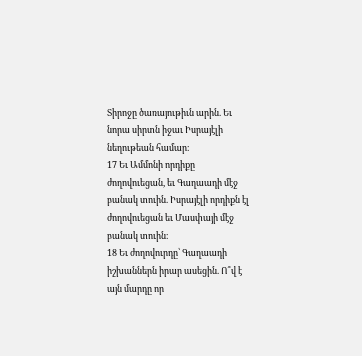Տիրոջը ծառայութիւն արին. Եւ նորա սիրտն իջաւ Իսրայէլի նեղութեան համար։
17 Եւ Ամմոնի որդիքը ժողովուեցան, եւ Գաղաադի մէջ բանակ տուին. Իսրայէլի որդիքն էլ ժողովուեցան եւ Մասփայի մէջ բանակ տուին։
18 Եւ ժողովուրդը՝ Գաղաադի իշխաններն իրար ասեցին. Ո՞վ է այն մարդը որ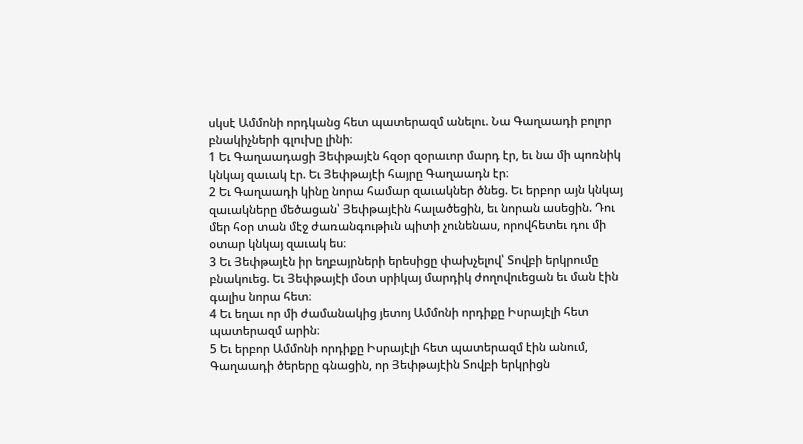սկսէ Ամմոնի որդկանց հետ պատերազմ անելու. Նա Գաղաադի բոլոր բնակիչների գլուխը լինի։
1 Եւ Գաղաադացի Յեփթայէն հզօր զօրաւոր մարդ էր, եւ նա մի պոռնիկ կնկայ զաւակ էր. Եւ Յեփթայէի հայրը Գաղաադն էր։
2 Եւ Գաղաադի կինը նորա համար զաւակներ ծնեց. Եւ երբոր այն կնկայ զաւակները մեծացան՝ Յեփթայէին հալածեցին, եւ նորան ասեցին. Դու մեր հօր տան մէջ ժառանգութիւն պիտի չունենաս, որովհետեւ դու մի օտար կնկայ զաւակ ես։
3 Եւ Յեփթայէն իր եղբայրների երեսիցը փախչելով՝ Տովբի երկրումը բնակուեց. Եւ Յեփթայէի մօտ սրիկայ մարդիկ ժողովուեցան եւ ման էին գալիս նորա հետ։
4 Եւ եղաւ որ մի ժամանակից յետոյ Ամմոնի որդիքը Իսրայէլի հետ պատերազմ արին։
5 Եւ երբոր Ամմոնի որդիքը Իսրայէլի հետ պատերազմ էին անում, Գաղաադի ծերերը գնացին, որ Յեփթայէին Տովբի երկրիցն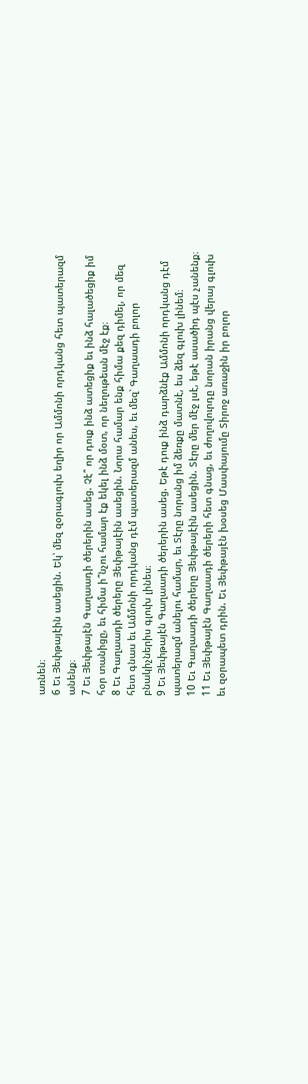առնեն։
6 Եւ Յեփթայէին ասեցին. Եկ՝ մեզ զօրագլուխ եղիր որ Ամմոնի որդկանց հետ պատերազմ անենք։
7 Եւ Յեփթայէն Գաղաադի ծերերին ասեց. Չէ՞ որ դուք ինձ ատեցիք եւ ինձ հալածեցիք իմ հօր տանիցը, եւ հիմա ի՞նչու համար էք եկել ինձ մօտ, որ նեղութեան մէջ էք։
8 Եւ Գաղաադի ծերերը Յեփթայէին ասեցին. Նորա համար ենք հիմա քեզ դիմել, որ մեզ հետ գնաս եւ Ամմոնի որդկանց դէմ պատերազմ անես, եւ մեզ՝ Գաղաադի բոլոր բնակիչներիս գլուխ լինես։
9 Եւ Յեփթայէն Գաղաադի ծերերին ասեց. Եթէ դուք ինձ դարձնէք Ամմոնի որդկանց դէմ պատերազմ անելու համար, եւ Տէրը նորանց իմ ձեռքը մատնէ, ես ձեզ գլուխ լինեմ։
10 Եւ Գաղաադի ծերերը Յեփթայէին ասեցին. Տէրը մեր մէջ լսէ, եթէ ասածիդ պէս չանենք։
11 Եւ Յեփթայէն Գաղաադի ծերերի հետ գնաց, եւ ժողովուրդը նորան իրանց վերայ գլուխ եւ զօրապետ դրին. Եւ Յեփթայէն խօսեց Մասփայումը Տիրոջ առաջին իր բոլոր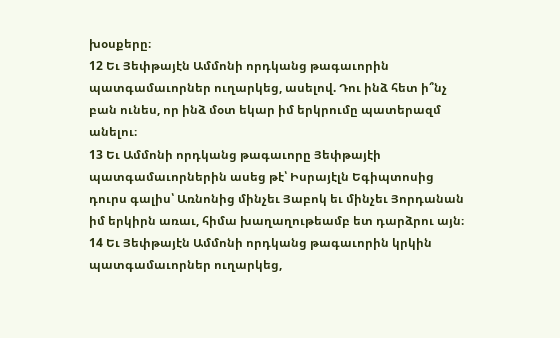խօսքերը։
12 Եւ Յեփթայէն Ամմոնի որդկանց թագաւորին պատգամաւորներ ուղարկեց, ասելով. Դու ինձ հետ ի՞նչ բան ունես, որ ինձ մօտ եկար իմ երկրումը պատերազմ անելու։
13 Եւ Ամմոնի որդկանց թագաւորը Յեփթայէի պատգամաւորներին ասեց թէ՝ Իսրայէլն Եգիպտոսից դուրս գալիս՝ Առնոնից մինչեւ Յաբոկ եւ մինչեւ Յորդանան իմ երկիրն առաւ, հիմա խաղաղութեամբ ետ դարձրու այն։
14 Եւ Յեփթայէն Ամմոնի որդկանց թագաւորին կրկին պատգամաւորներ ուղարկեց,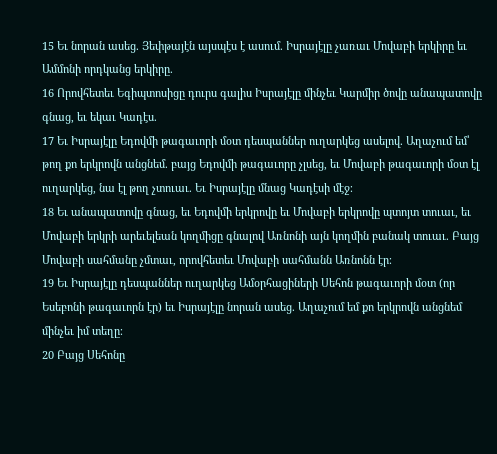15 Եւ նորան ասեց. Յեփթայէն այսպէս է ասում. Իսրայէլը չառաւ Մովաբի երկիրը եւ Ամմոնի որդկանց երկիրը.
16 Որովհետեւ Եգիպտոսիցը դուրս գալիս Իսրայէլը մինչեւ Կարմիր ծովը անապատովը գնաց, եւ եկաւ Կադէս.
17 Եւ Իսրայէլը Եդովմի թագաւորի մօտ դեսպաններ ուղարկեց ասելով. Աղաչում եմ՝ թող քո երկրովն անցնեմ. բայց Եդովմի թագաւորը չլսեց, եւ Մովաբի թագաւորի մօտ էլ ուղարկեց, նա էլ թող չտուաւ. Եւ Իսրայէլը մնաց Կադէսի մէջ։
18 Եւ անապատովը գնաց, եւ Եդովմի երկրովը եւ Մովաբի երկրովը պտոյտ տուաւ, եւ Մովաբի երկրի արեւելեան կողմիցը գնալով Առնոնի այն կողմին բանակ տուաւ. Բայց Մովաբի սահմանը չմտաւ, որովհետեւ Մովաբի սահմանն Առնոնն էր։
19 Եւ Իսրայէլը դեսպաններ ուղարկեց Ամօրհացիների Սեհոն թագաւորի մօտ (որ Եսեբոնի թագաւորն էր) եւ Իսրայէլը նորան ասեց. Աղաչում եմ քո երկրովն անցնեմ մինչեւ իմ տեղը։
20 Բայց Սեհոնը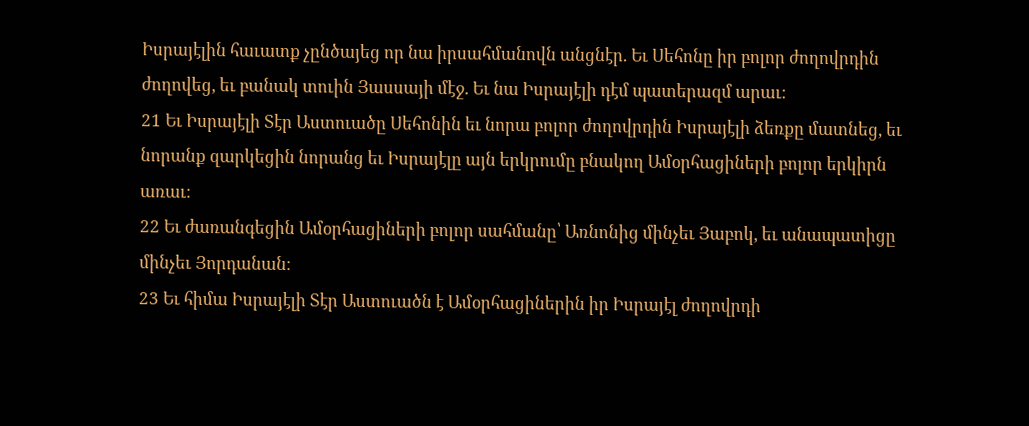Իսրայէլին հաւատք չընծայեց որ նա իրսահմանովն անցնէր. Եւ Սեհոնը իր բոլոր ժողովրդին ժողովեց, եւ բանակ տուին Յասսայի մէջ. Եւ նա Իսրայէլի դէմ պատերազմ արաւ։
21 Եւ Իսրայէլի Տէր Աստուածը Սեհոնին եւ նորա բոլոր ժողովրդին Իսրայէլի ձեռքը մատնեց, եւ նորանք զարկեցին նորանց եւ Իսրայէլը այն երկրումը բնակող Ամօրհացիների բոլոր երկիրն առաւ։
22 Եւ ժառանգեցին Ամօրհացիների բոլոր սահմանը՝ Առնոնից մինչեւ Յաբոկ, եւ անապատիցը մինչեւ Յորդանան։
23 Եւ հիմա Իսրայէլի Տէր Աստուածն է Ամօրհացիներին իր Իսրայէլ ժողովրդի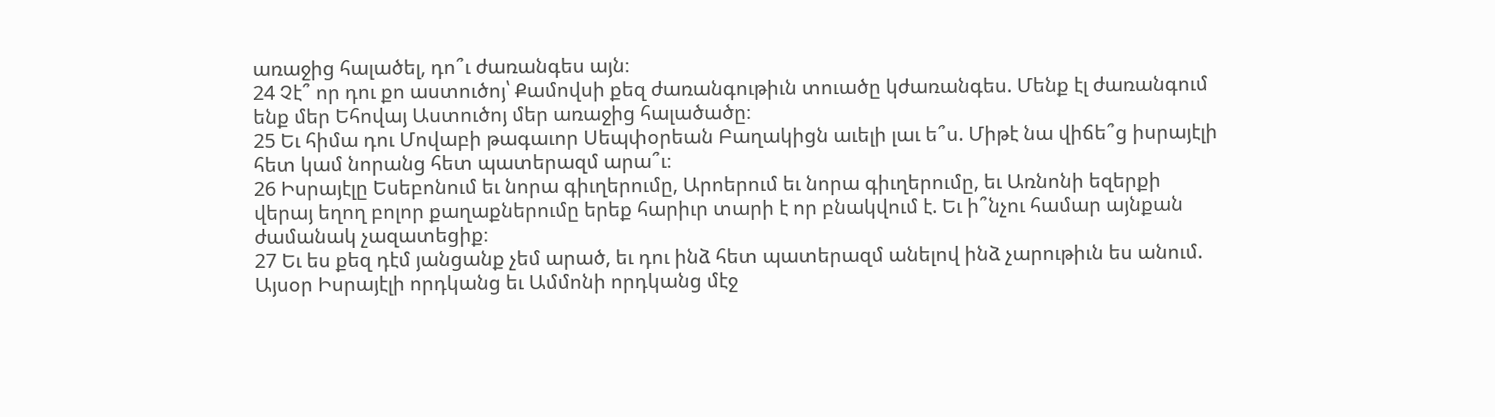առաջից հալածել, դո՞ւ ժառանգես այն։
24 Չէ՞ որ դու քո աստուծոյ՝ Քամովսի քեզ ժառանգութիւն տուածը կժառանգես. Մենք էլ ժառանգում ենք մեր Եհովայ Աստուծոյ մեր առաջից հալածածը։
25 Եւ հիմա դու Մովաբի թագաւոր Սեպփօրեան Բաղակիցն աւելի լաւ ե՞ս. Միթէ նա վիճե՞ց իսրայէլի հետ կամ նորանց հետ պատերազմ արա՞ւ։
26 Իսրայէլը Եսեբոնում եւ նորա գիւղերումը, Արոերում եւ նորա գիւղերումը, եւ Առնոնի եզերքի վերայ եղող բոլոր քաղաքներումը երեք հարիւր տարի է որ բնակվում է. Եւ ի՞նչու համար այնքան ժամանակ չազատեցիք։
27 Եւ ես քեզ դէմ յանցանք չեմ արած, եւ դու ինձ հետ պատերազմ անելով ինձ չարութիւն ես անում. Այսօր Իսրայէլի որդկանց եւ Ամմոնի որդկանց մէջ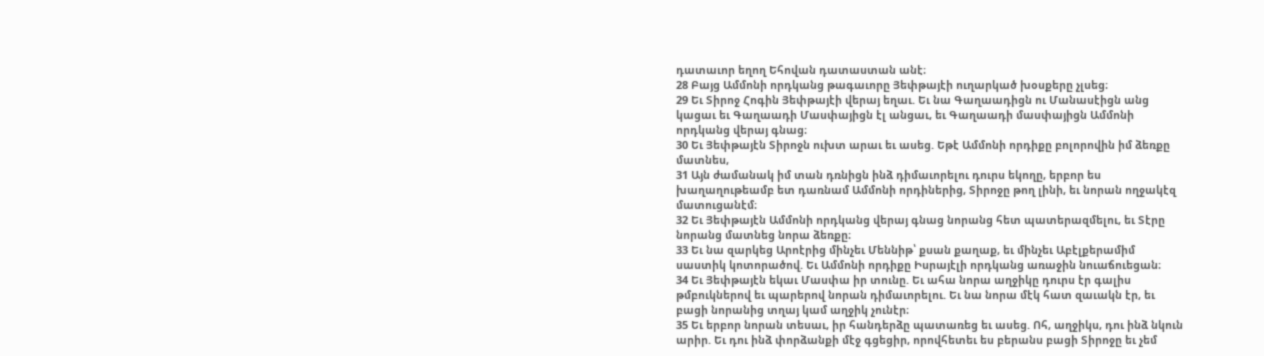դատաւոր եղող Եհովան դատաստան անէ։
28 Բայց Ամմոնի որդկանց թագաւորը Յեփթայէի ուղարկած խօսքերը չլսեց։
29 Եւ Տիրոջ Հոգին Յեփթայէի վերայ եղաւ. Եւ նա Գաղաադիցն ու Մանասէիցն անց կացաւ եւ Գաղաադի Մասփայիցն էլ անցաւ, եւ Գաղաադի մասփայիցն Ամմոնի որդկանց վերայ գնաց։
30 Եւ Յեփթայէն Տիրոջն ուխտ արաւ եւ ասեց. Եթէ Ամմոնի որդիքը բոլորովին իմ ձեռքը մատնես,
31 Այն ժամանակ իմ տան դռնիցն ինձ դիմաւորելու դուրս եկողը, երբոր ես խաղաղութեամբ ետ դառնամ Ամմոնի որդիներից, Տիրոջը թող լինի, եւ նորան ողջակէզ մատուցանէմ։
32 Եւ Յեփթայէն Ամմոնի որդկանց վերայ գնաց նորանց հետ պատերազմելու, եւ Տէրը նորանց մատնեց նորա ձեռքը։
33 Եւ նա զարկեց Արոէրից մինչեւ Մեննիթ՝ քսան քաղաք, եւ մինչեւ Աբէլքերամիմ սաստիկ կոտորածով. Եւ Ամմոնի որդիքը Իսրայէլի որդկանց առաջին նուաճուեցան։
34 Եւ Յեփթայէն եկաւ Մասփա իր տունը. Եւ ահա նորա աղջիկը դուրս էր գալիս թմբուկներով եւ պարերով նորան դիմաւորելու. Եւ նա նորա մէկ հատ զաւակն էր, եւ բացի նորանից տղայ կամ աղջիկ չունէր։
35 Եւ երբոր նորան տեսաւ, իր հանդերձը պատառեց եւ ասեց. Ոհ, աղջիկս, դու ինձ նկուն արիր. Եւ դու ինձ փորձանքի մէջ գցեցիր, որովհետեւ ես բերանս բացի Տիրոջը եւ չեմ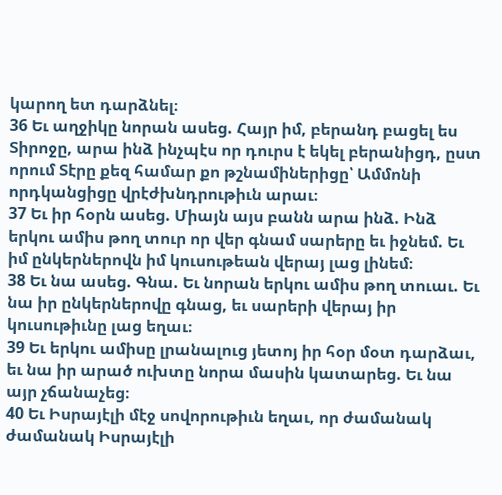կարող ետ դարձնել։
36 Եւ աղջիկը նորան ասեց. Հայր իմ, բերանդ բացել ես Տիրոջը, արա ինձ ինչպէս որ դուրս է եկել բերանիցդ, ըստ որում Տէրը քեզ համար քո թշնամիներիցը՝ Ամմոնի որդկանցիցը վրէժխնդրութիւն արաւ։
37 Եւ իր հօրն ասեց. Միայն այս բանն արա ինձ. Ինձ երկու ամիս թող տուր որ վեր գնամ սարերը եւ իջնեմ. Եւ իմ ընկերներովն իմ կուսութեան վերայ լաց լինեմ։
38 Եւ նա ասեց. Գնա. Եւ նորան երկու ամիս թող տուաւ. Եւ նա իր ընկերներովը գնաց, եւ սարերի վերայ իր կուսութիւնը լաց եղաւ։
39 Եւ երկու ամիսը լրանալուց յետոյ իր հօր մօտ դարձաւ, եւ նա իր արած ուխտը նորա մասին կատարեց. Եւ նա այր չճանաչեց։
40 Եւ Իսրայէլի մէջ սովորութիւն եղաւ, որ ժամանակ ժամանակ Իսրայէլի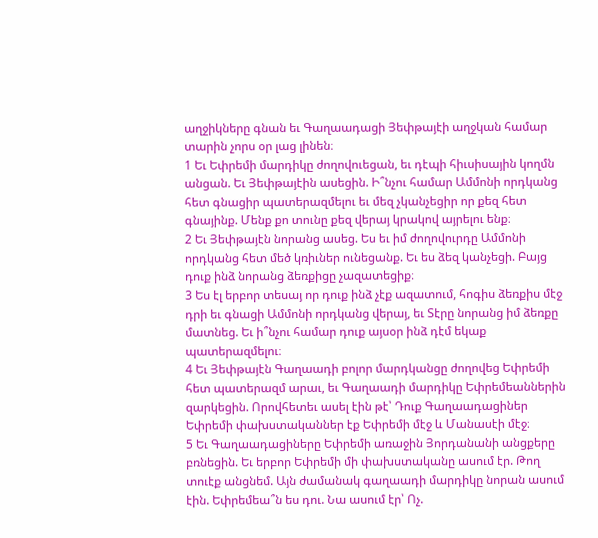աղջիկները գնան եւ Գաղաադացի Յեփթայէի աղջկան համար տարին չորս օր լաց լինեն։
1 Եւ Եփրեմի մարդիկը ժողովուեցան, եւ դէպի հիւսիսային կողմն անցան. Եւ Յեփթայէին ասեցին. Ի՞նչու համար Ամմոնի որդկանց հետ գնացիր պատերազմելու եւ մեզ չկանչեցիր որ քեզ հետ գնայինք. Մենք քո տունը քեզ վերայ կրակով այրելու ենք։
2 Եւ Յեփթայէն նորանց ասեց. Ես եւ իմ ժողովուրդը Ամմոնի որդկանց հետ մեծ կռիւներ ունեցանք. Եւ ես ձեզ կանչեցի. Բայց դուք ինձ նորանց ձեռքիցը չազատեցիք։
3 Ես էլ երբոր տեսայ որ դուք ինձ չէք ազատում, հոգիս ձեռքիս մէջ դրի եւ գնացի Ամմոնի որդկանց վերայ, եւ Տէրը նորանց իմ ձեռքը մատնեց. Եւ ի՞նչու համար դուք այսօր ինձ դէմ եկաք պատերազմելու։
4 Եւ Յեփթայէն Գաղաադի բոլոր մարդկանցը ժողովեց Եփրեմի հետ պատերազմ արաւ, եւ Գաղաադի մարդիկը Եփրեմեաններին զարկեցին. Որովհետեւ ասել էին թէ՝ Դուք Գաղաադացիներ Եփրեմի փախստականներ էք Եփրեմի մէջ և Մանասէի մէջ։
5 Եւ Գաղաադացիները Եփրեմի առաջին Յորդանանի անցքերը բռնեցին. Եւ երբոր Եփրեմի մի փախստականը ասում էր. Թող տուէք անցնեմ. Այն ժամանակ գաղաադի մարդիկը նորան ասում էին. Եփրեմեա՞ն ես դու. Նա ասում էր՝ Ոչ.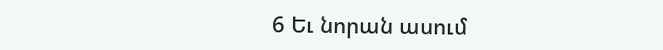6 Եւ նորան ասում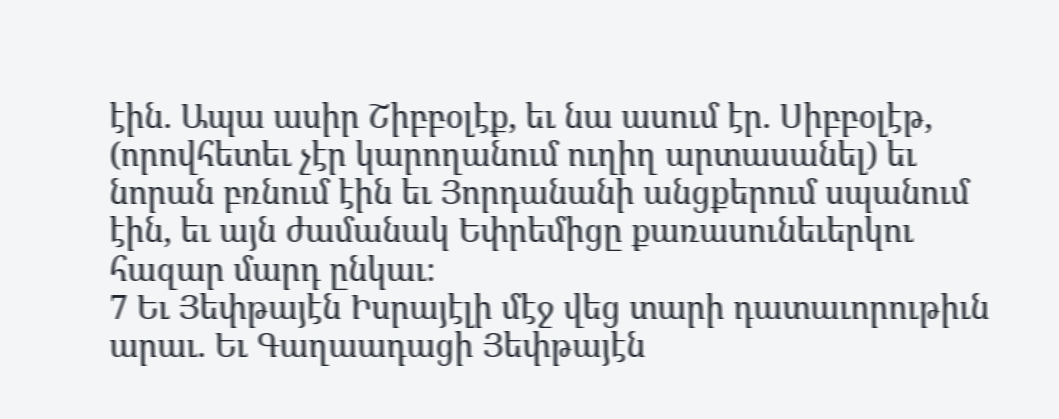էին. Ապա ասիր Շիբբօլէք, եւ նա ասում էր. Սիբբօլէթ, (որովհետեւ չէր կարողանում ուղիղ արտասանել) եւ նորան բռնում էին եւ Յորդանանի անցքերում սպանում էին, եւ այն ժամանակ Եփրեմիցը քառասունեւերկու հազար մարդ ընկաւ։
7 Եւ Յեփթայէն Իսրայէլի մէջ վեց տարի դատաւորութիւն արաւ. Եւ Գաղաադացի Յեփթայէն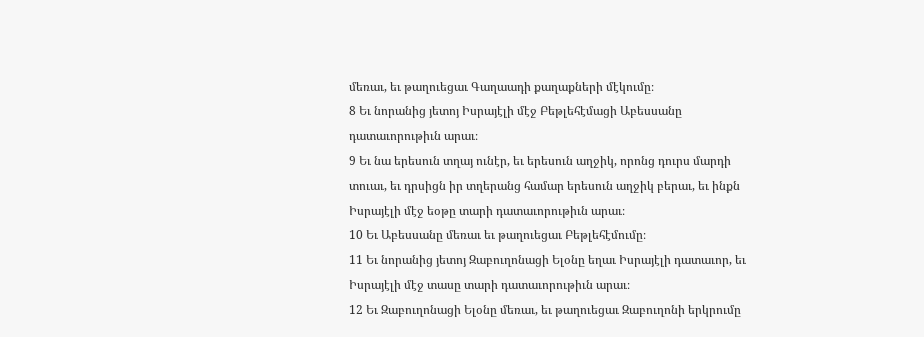մեռաւ, եւ թաղուեցաւ Գաղաադի քաղաքների մէկումը։
8 Եւ նորանից յետոյ Իսրայէլի մէջ Բեթլեհէմացի Աբեսսանը դատաւորութիւն արաւ։
9 Եւ նա երեսուն տղայ ունէր, եւ երեսուն աղջիկ, որոնց դուրս մարդի տուաւ, եւ դրսիցն իր տղերանց համար երեսուն աղջիկ բերաւ, եւ ինքն Իսրայէլի մէջ եօթը տարի դատաւորութիւն արաւ։
10 Եւ Աբեսսանը մեռաւ եւ թաղուեցաւ Բեթլեհէմումը։
11 Եւ նորանից յետոյ Զաբուղոնացի Ելօնը եղաւ Իսրայէլի դատաւոր, եւ Իսրայէլի մէջ տասը տարի դատաւորութիւն արաւ։
12 Եւ Զաբուղոնացի Ելօնը մեռաւ, եւ թաղուեցաւ Զաբուղոնի երկրումը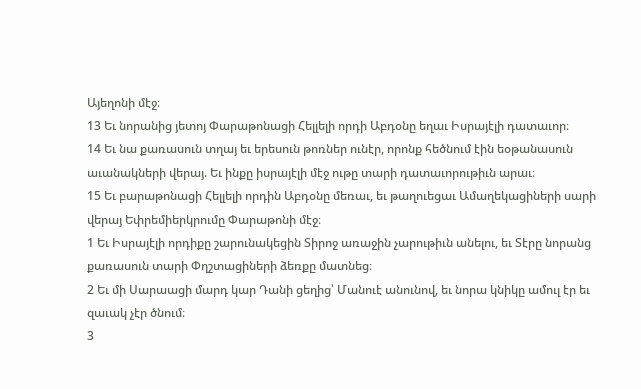Այեղոնի մէջ։
13 Եւ նորանից յետոյ Փարաթոնացի Հելլելի որդի Աբդօնը եղաւ Իսրայէլի դատաւոր։
14 Եւ նա քառասուն տղայ եւ երեսուն թոռներ ունէր, որոնք հեծնում էին եօթանասուն աւանակների վերայ. Եւ ինքը իսրայէլի մէջ ութը տարի դատաւորութիւն արաւ։
15 Եւ բարաթոնացի Հելլելի որդին Աբդօնը մեռաւ, եւ թաղուեցաւ Ամաղեկացիների սարի վերայ Եփրեմիերկրումը Փարաթոնի մէջ։
1 Եւ Իսրայէլի որդիքը շարունակեցին Տիրոջ առաջին չարութիւն անելու, եւ Տէրը նորանց քառասուն տարի Փղշտացիների ձեռքը մատնեց։
2 Եւ մի Սարաացի մարդ կար Դանի ցեղից՝ Մանուէ անունով, եւ նորա կնիկը ամուլ էր եւ զաւակ չէր ծնում։
3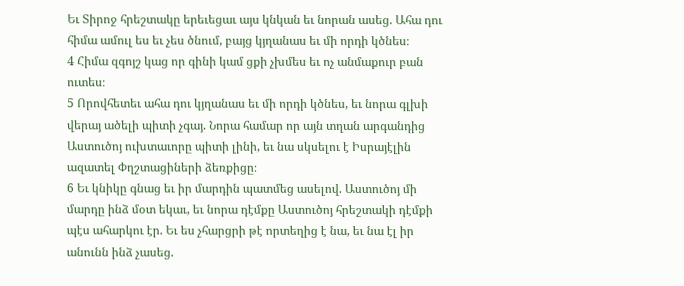Եւ Տիրոջ հրեշտակը երեւեցաւ այս կնկան եւ նորան ասեց. Ահա դու հիմա ամուլ ես եւ չես ծնում, բայց կյղանաս եւ մի որդի կծնես։
4 Հիմա զգոյշ կաց որ գինի կամ ցքի չխմես եւ ոչ անմաքուր բան ուտես։
5 Որովհետեւ ահա դու կյղանաս եւ մի որդի կծնես, եւ նորա գլխի վերայ ածելի պիտի չգայ. Նորա համար որ այն տղան արգանդից Աստուծոյ ուխտաւորը պիտի լինի, եւ նա սկսելու է Իսրայէլին ազատել Փղշտացիների ձեռքիցը։
6 Եւ կնիկը գնաց եւ իր մարդին պատմեց ասելով. Աստուծոյ մի մարդը ինձ մօտ եկաւ, եւ նորա դէմքը Աստուծոյ հրեշտակի դէմքի պէս ահարկու էր. Եւ ես չհարցրի թէ որտեղից է նա, եւ նա էլ իր անունն ինձ չասեց.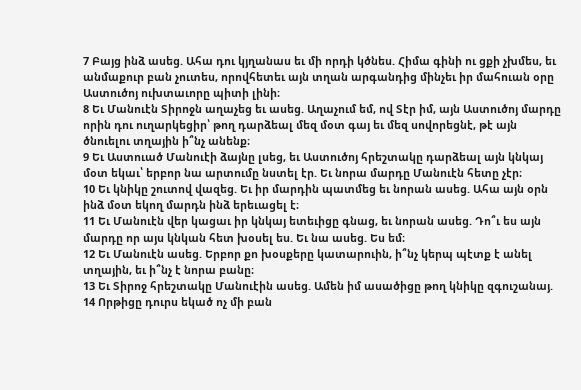7 Բայց ինձ ասեց. Ահա դու կյղանաս եւ մի որդի կծնես. Հիմա գինի ու ցքի չխմես, եւ անմաքուր բան չուտես, որովհետեւ այն տղան արգանդից մինչեւ իր մահուան օրը Աստուծոյ ուխտաւորը պիտի լինի։
8 Եւ Մանուէն Տիրոջն աղաչեց եւ ասեց. Աղաչում եմ, ով Տէր իմ, այն Աստուծոյ մարդը որին դու ուղարկեցիր՝ թող դարձեալ մեզ մօտ գայ եւ մեզ սովորեցնէ, թէ այն ծնուելու տղային ի՞նչ անենք։
9 Եւ Աստուած Մանուէի ձայնը լսեց, եւ Աստուծոյ հրեշտակը դարձեալ այն կնկայ մօտ եկաւ՝ երբոր նա արտումը նստել էր. Եւ նորա մարդը Մանուէն հետը չէր։
10 Եւ կնիկը շուտով վազեց. Եւ իր մարդին պատմեց եւ նորան ասեց. Ահա այն օրն ինձ մօտ եկող մարդն ինձ երեւացել է։
11 Եւ Մանուէն վեր կացաւ իր կնկայ ետեւիցը գնաց, եւ նորան ասեց. Դո՞ւ ես այն մարդը որ այս կնկան հետ խօսել ես. Եւ նա ասեց. Ես եմ։
12 Եւ Մանուէն ասեց. Երբոր քո խօսքերը կատարուին, ի՞նչ կերպ պէտք է անել տղային, եւ ի՞նչ է նորա բանը։
13 Եւ Տիրոջ հրեշտակը Մանուէին ասեց. Ամեն իմ ասածիցը թող կնիկը զգուշանայ.
14 Որթիցը դուրս եկած ոչ մի բան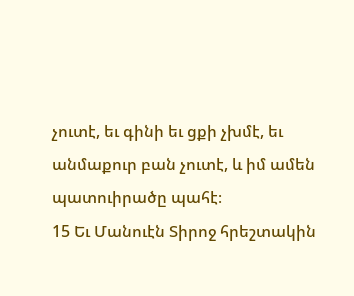չուտէ, եւ գինի եւ ցքի չխմէ, եւ անմաքուր բան չուտէ, և իմ ամեն պատուիրածը պահէ։
15 Եւ Մանուէն Տիրոջ հրեշտակին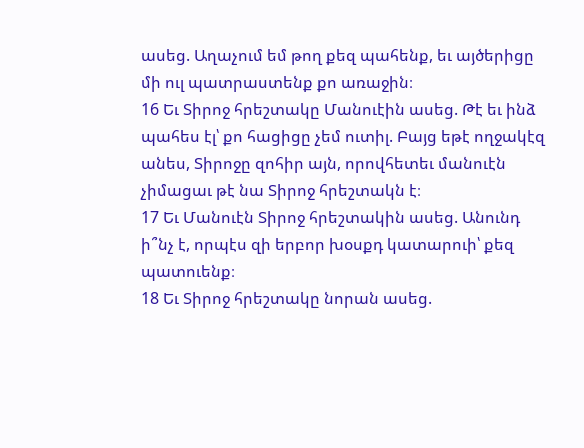ասեց. Աղաչում եմ թող քեզ պահենք, եւ այծերիցը մի ուլ պատրաստենք քո առաջին։
16 Եւ Տիրոջ հրեշտակը Մանուէին ասեց. Թէ եւ ինձ պահես էլ՝ քո հացիցը չեմ ուտիլ. Բայց եթէ ողջակէզ անես, Տիրոջը զոհիր այն, որովհետեւ մանուէն չիմացաւ թէ նա Տիրոջ հրեշտակն է։
17 Եւ Մանուէն Տիրոջ հրեշտակին ասեց. Անունդ ի՞նչ է, որպէս զի երբոր խօսքդ կատարուի՝ քեզ պատուենք։
18 Եւ Տիրոջ հրեշտակը նորան ասեց.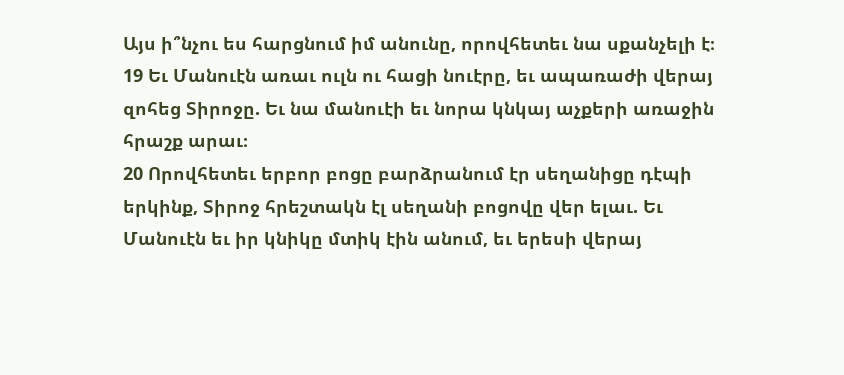Այս ի՞նչու ես հարցնում իմ անունը, որովհետեւ նա սքանչելի է։
19 Եւ Մանուէն առաւ ուլն ու հացի նուէրը, եւ ապառաժի վերայ զոհեց Տիրոջը. Եւ նա մանուէի եւ նորա կնկայ աչքերի առաջին հրաշք արաւ։
20 Որովհետեւ երբոր բոցը բարձրանում էր սեղանիցը դէպի երկինք, Տիրոջ հրեշտակն էլ սեղանի բոցովը վեր ելաւ. Եւ Մանուէն եւ իր կնիկը մտիկ էին անում, եւ երեսի վերայ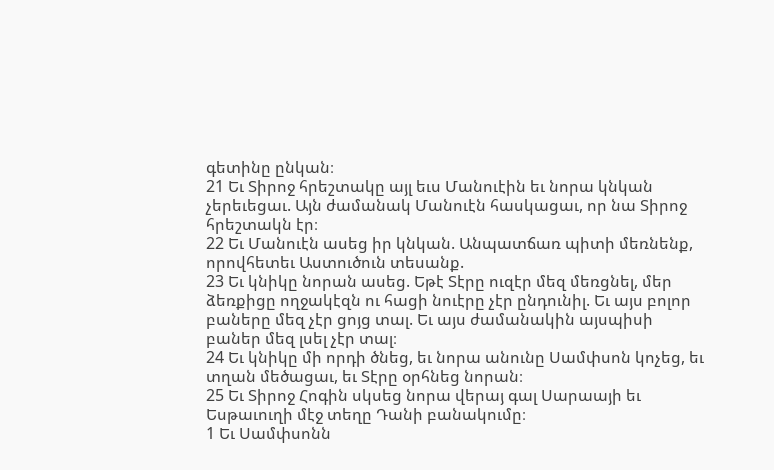գետինը ընկան։
21 Եւ Տիրոջ հրեշտակը այլ եւս Մանուէին եւ նորա կնկան չերեւեցաւ. Այն ժամանակ Մանուէն հասկացաւ, որ նա Տիրոջ հրեշտակն էր։
22 Եւ Մանուէն ասեց իր կնկան. Անպատճառ պիտի մեռնենք, որովհետեւ Աստուծուն տեսանք.
23 Եւ կնիկը նորան ասեց. Եթէ Տէրը ուզէր մեզ մեռցնել, մեր ձեռքիցը ողջակէզն ու հացի նուէրը չէր ընդունիլ. Եւ այս բոլոր բաները մեզ չէր ցոյց տալ. Եւ այս ժամանակին այսպիսի բաներ մեզ լսել չէր տալ։
24 Եւ կնիկը մի որդի ծնեց, եւ նորա անունը Սամփսոն կոչեց, եւ տղան մեծացաւ, եւ Տէրը օրհնեց նորան։
25 Եւ Տիրոջ Հոգին սկսեց նորա վերայ գալ Սարաայի եւ Եսթաւուղի մէջ տեղը Դանի բանակումը։
1 Եւ Սամփսոնն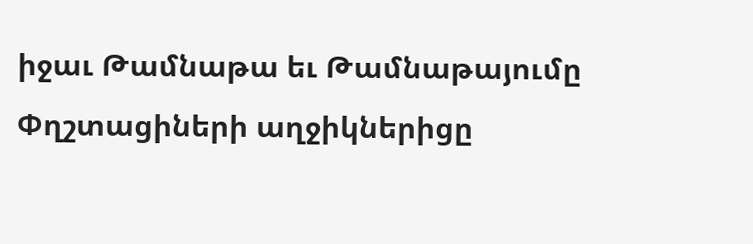իջաւ Թամնաթա եւ Թամնաթայումը Փղշտացիների աղջիկներիցը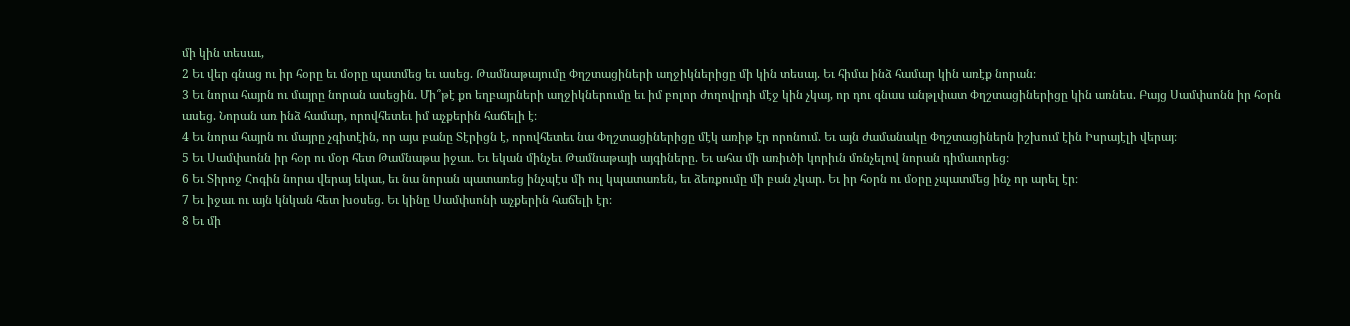մի կին տեսաւ,
2 Եւ վեր գնաց ու իր հօրը եւ մօրը պատմեց եւ ասեց. Թամնաթայումը Փղշտացիների աղջիկներիցը մի կին տեսայ. Եւ հիմա ինձ համար կին առէք նորան։
3 Եւ նորա հայրն ու մայրը նորան ասեցին. Մի՞թէ քո եղբայրների աղջիկներումը եւ իմ բոլոր ժողովրդի մէջ կին չկայ, որ դու գնաս անթլփատ Փղշտացիներիցը կին առնես. Բայց Սամփսոնն իր հօրն ասեց. Նորան առ ինձ համար, որովհետեւ իմ աչքերին հաճելի է։
4 Եւ նորա հայրն ու մայրը չգիտէին, որ այս բանը Տէրիցն է, որովհետեւ նա Փղշտացիներիցը մէկ առիթ էր որոնում. Եւ այն ժամանակը Փղշտացիներն իշխում էին Իսրայէլի վերայ։
5 Եւ Սամփսոնն իր հօր ու մօր հետ Թամնաթա իջաւ. Եւ եկան մինչեւ Թամնաթայի այգիները. Եւ ահա մի առիւծի կորիւն մռնչելով նորան դիմաւորեց։
6 Եւ Տիրոջ Հոգին նորա վերայ եկաւ, եւ նա նորան պատառեց ինչպէս մի ուլ կպատառեն, եւ ձեռքումը մի բան չկար. Եւ իր հօրն ու մօրը չպատմեց ինչ որ արել էր։
7 Եւ իջաւ ու այն կնկան հետ խօսեց. Եւ կինը Սամփսոնի աչքերին հաճելի էր։
8 Եւ մի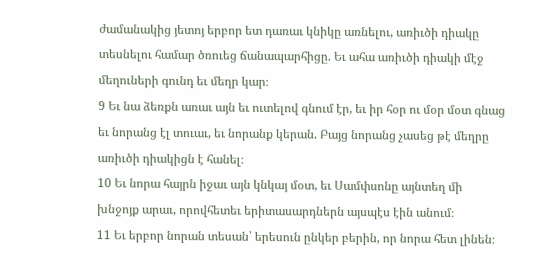ժամանակից յետոյ երբոր ետ դառաւ կնիկը առնելու, առիւծի դիակը տեսնելու համար ծռուեց ճանապարհիցը. Եւ ահա առիւծի դիակի մէջ մեղուների գունդ եւ մեղր կար։
9 Եւ նա ձեռքն առաւ այն եւ ուտելով գնում էր, եւ իր հօր ու մօր մօտ գնաց եւ նորանց էլ տուաւ, եւ նորանք կերան. Բայց նորանց չասեց թէ մեղրը առիւծի դիակիցն է հանել։
10 Եւ նորա հայրն իջաւ այն կնկայ մօտ, եւ Սամփսոնը այնտեղ մի խնջոյք արաւ, որովհետեւ երիտասարդներն այսպէս էին անում։
11 Եւ երբոր նորան տեսան՝ երեսուն ընկեր բերին, որ նորա հետ լինեն։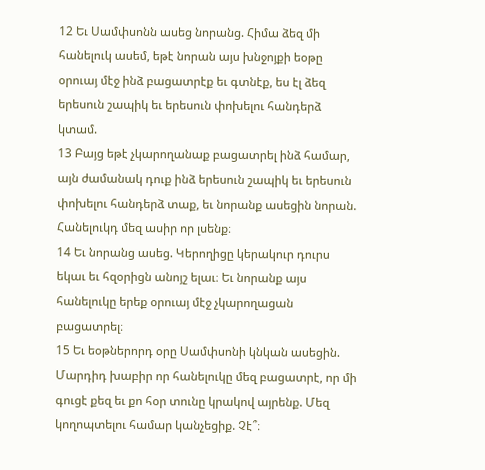12 Եւ Սամփսոնն ասեց նորանց. Հիմա ձեզ մի հանելուկ ասեմ, եթէ նորան այս խնջոյքի եօթը օրուայ մէջ ինձ բացատրէք եւ գտնէք, ես էլ ձեզ երեսուն շապիկ եւ երեսուն փոխելու հանդերձ կտամ.
13 Բայց եթէ չկարողանաք բացատրել ինձ համար, այն ժամանակ դուք ինձ երեսուն շապիկ եւ երեսուն փոխելու հանդերձ տաք, եւ նորանք ասեցին նորան. Հանելուկդ մեզ ասիր որ լսենք։
14 Եւ նորանց ասեց. Կերողիցը կերակուր դուրս եկաւ եւ հզօրիցն անոյշ ելաւ։ Եւ նորանք այս հանելուկը երեք օրուայ մէջ չկարողացան բացատրել։
15 Եւ եօթներորդ օրը Սամփսոնի կնկան ասեցին. Մարդիդ խաբիր որ հանելուկը մեզ բացատրէ, որ մի գուցէ քեզ եւ քո հօր տունը կրակով այրենք. Մեզ կողոպտելու համար կանչեցիք. Չէ՞։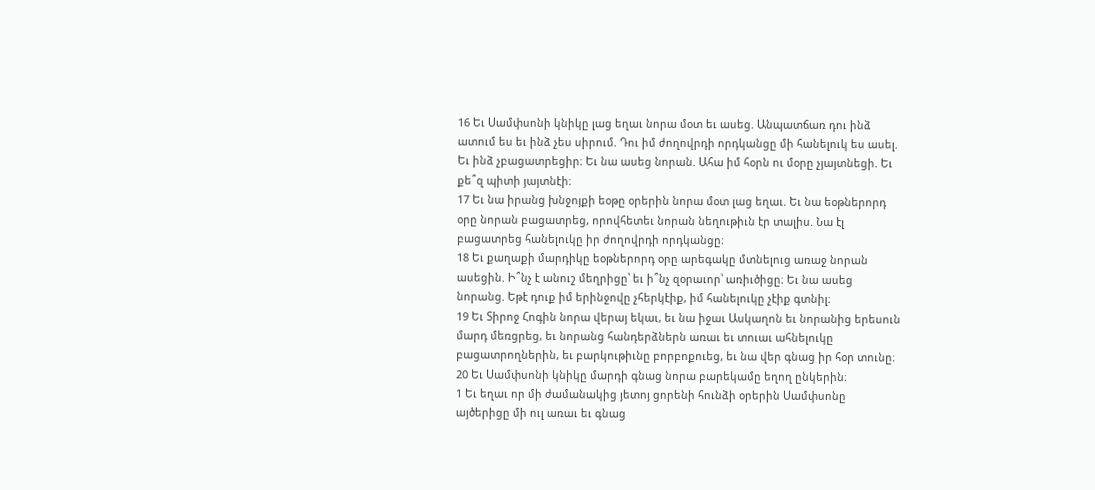16 Եւ Սամփսոնի կնիկը լաց եղաւ նորա մօտ եւ ասեց. Անպատճառ դու ինձ ատում ես եւ ինձ չես սիրում. Դու իմ ժողովրդի որդկանցը մի հանելուկ ես ասել. Եւ ինձ չբացատրեցիր։ Եւ նա ասեց նորան. Ահա իմ հօրն ու մօրը չյայտնեցի. Եւ քե՞զ պիտի յայտնէի։
17 Եւ նա իրանց խնջոյքի եօթը օրերին նորա մօտ լաց եղաւ. Եւ նա եօթներորդ օրը նորան բացատրեց, որովհետեւ նորան նեղութիւն էր տալիս. Նա էլ բացատրեց հանելուկը իր ժողովրդի որդկանցը։
18 Եւ քաղաքի մարդիկը եօթներորդ օրը արեգակը մտնելուց առաջ նորան ասեցին. Ի՞նչ է անուշ մեղրիցը՝ եւ ի՞նչ զօրաւոր՝ առիւծիցը։ Եւ նա ասեց նորանց. Եթէ դուք իմ երինջովը չհերկէիք, իմ հանելուկը չէիք գտնիլ։
19 Եւ Տիրոջ Հոգին նորա վերայ եկաւ, եւ նա իջաւ Ասկաղոն եւ նորանից երեսուն մարդ մեռցրեց, եւ նորանց հանդերձներն առաւ եւ տուաւ ահնելուկը բացատրողներին, եւ բարկութիւնը բորբոքուեց, եւ նա վեր գնաց իր հօր տունը։
20 Եւ Սամփսոնի կնիկը մարդի գնաց նորա բարեկամը եղող ընկերին։
1 Եւ եղաւ որ մի ժամանակից յետոյ ցորենի հունձի օրերին Սամփսոնը այծերիցը մի ուլ առաւ եւ գնաց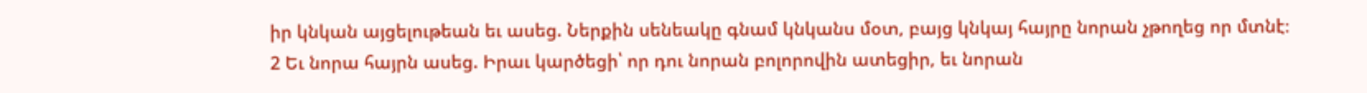իր կնկան այցելութեան եւ ասեց. Ներքին սենեակը գնամ կնկանս մօտ, բայց կնկայ հայրը նորան չթողեց որ մտնէ։
2 Եւ նորա հայրն ասեց. Իրաւ կարծեցի՝ որ դու նորան բոլորովին ատեցիր, եւ նորան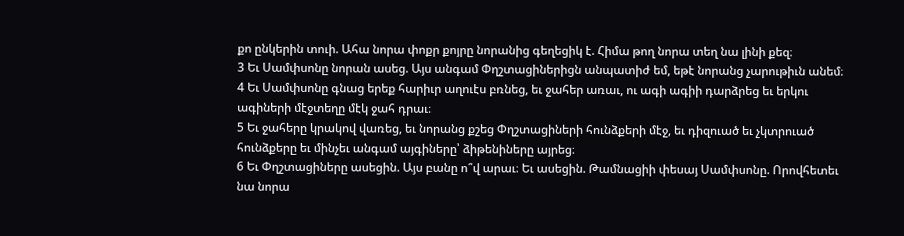քո ընկերին տուի. Ահա նորա փոքր քոյրը նորանից գեղեցիկ է. Հիմա թող նորա տեղ նա լինի քեզ։
3 Եւ Սամփսոնը նորան ասեց. Այս անգամ Փղշտացիներիցն անպատիժ եմ, եթէ նորանց չարութիւն անեմ։
4 Եւ Սամփսոնը գնաց երեք հարիւր աղուէս բռնեց, եւ ջահեր առաւ, ու ագի ագիի դարձրեց եւ երկու ագիների մէջտեղը մէկ ջահ դրաւ։
5 Եւ ջահերը կրակով վառեց, եւ նորանց քշեց Փղշտացիների հունձքերի մէջ, եւ դիզուած եւ չկտրուած հունձքերը եւ մինչեւ անգամ այգիները՝ ձիթենիները այրեց։
6 Եւ Փղշտացիները ասեցին. Այս բանը ո՞վ արաւ։ Եւ ասեցին. Թամնացիի փեսայ Սամփսոնը. Որովհետեւ նա նորա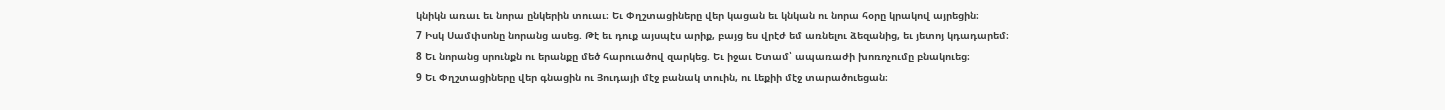կնիկն առաւ եւ նորա ընկերին տուաւ։ Եւ Փղշտացիները վեր կացան եւ կնկան ու նորա հօրը կրակով այրեցին։
7 Իսկ Սամփսոնը նորանց ասեց. Թէ եւ դուք այսպէս արիք, բայց ես վրէժ եմ առնելու ձեզանից, եւ յետոյ կդադարեմ։
8 Եւ նորանց սրունքն ու երանքը մեծ հարուածով զարկեց. Եւ իջաւ Ետամ՝ ապառաժի խոռոչումը բնակուեց։
9 Եւ Փղշտացիները վեր գնացին ու Յուդայի մէջ բանակ տուին, ու Լեքիի մէջ տարածուեցան։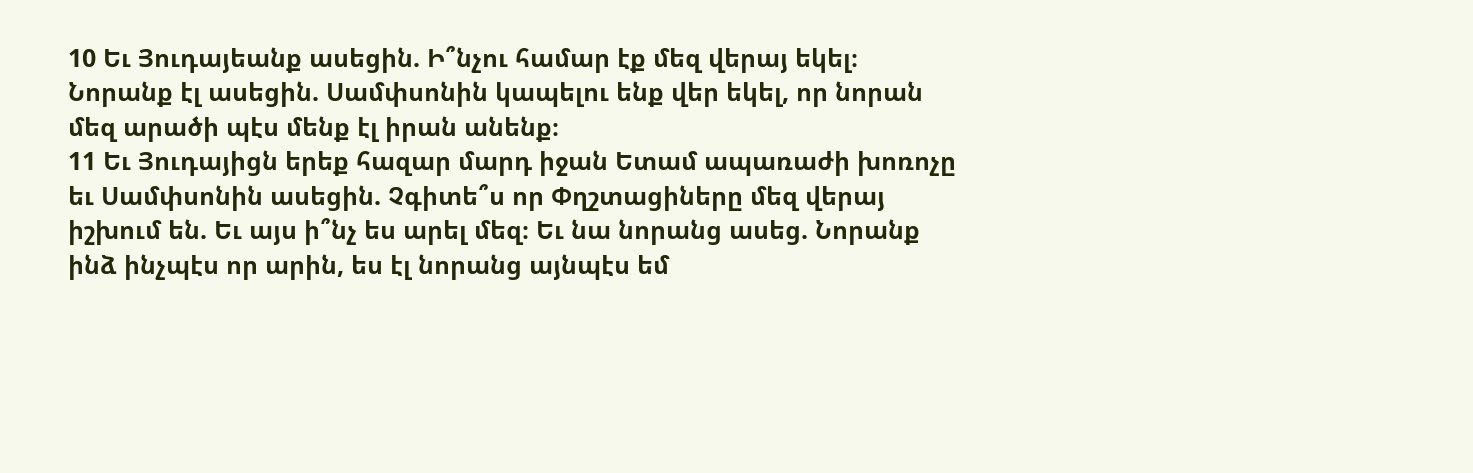10 Եւ Յուդայեանք ասեցին. Ի՞նչու համար էք մեզ վերայ եկել։ Նորանք էլ ասեցին. Սամփսոնին կապելու ենք վեր եկել, որ նորան մեզ արածի պէս մենք էլ իրան անենք։
11 Եւ Յուդայիցն երեք հազար մարդ իջան Ետամ ապառաժի խոռոչը եւ Սամփսոնին ասեցին. Չգիտե՞ս որ Փղշտացիները մեզ վերայ իշխում են. Եւ այս ի՞նչ ես արել մեզ։ Եւ նա նորանց ասեց. Նորանք ինձ ինչպէս որ արին, ես էլ նորանց այնպէս եմ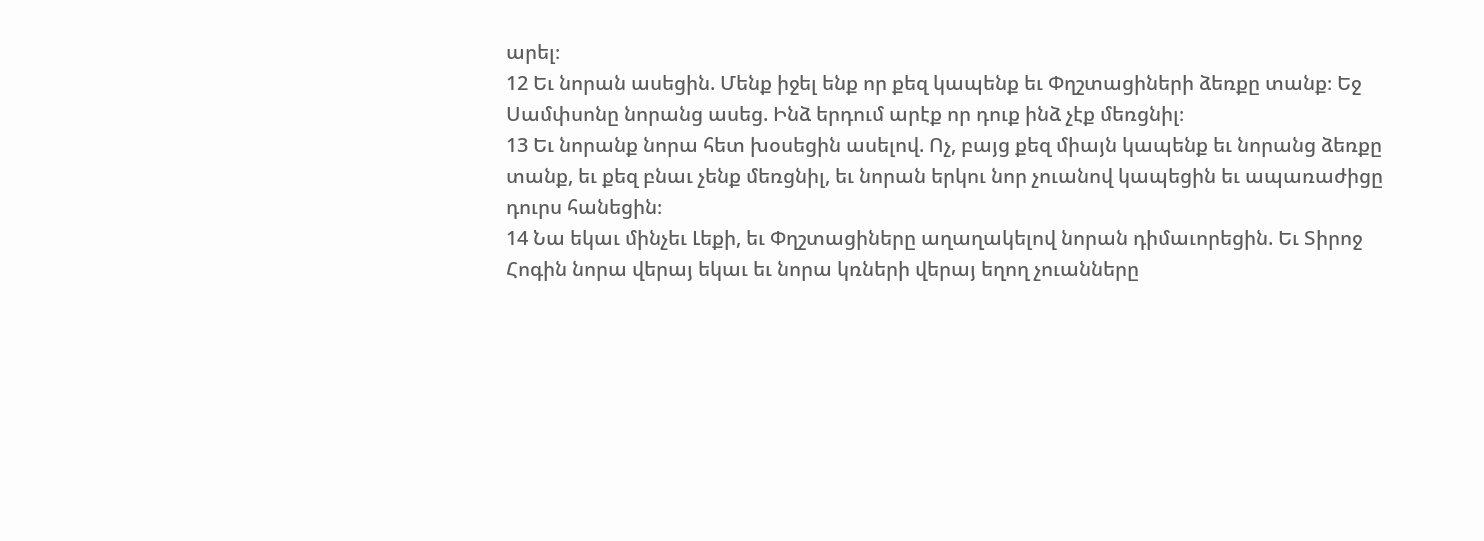արել։
12 Եւ նորան ասեցին. Մենք իջել ենք որ քեզ կապենք եւ Փղշտացիների ձեռքը տանք։ Եջ Սամփսոնը նորանց ասեց. Ինձ երդում արէք որ դուք ինձ չէք մեռցնիլ։
13 Եւ նորանք նորա հետ խօսեցին ասելով. Ոչ, բայց քեզ միայն կապենք եւ նորանց ձեռքը տանք, եւ քեզ բնաւ չենք մեռցնիլ, եւ նորան երկու նոր չուանով կապեցին եւ ապառաժիցը դուրս հանեցին։
14 Նա եկաւ մինչեւ Լեքի, եւ Փղշտացիները աղաղակելով նորան դիմաւորեցին. Եւ Տիրոջ Հոգին նորա վերայ եկաւ եւ նորա կռների վերայ եղող չուանները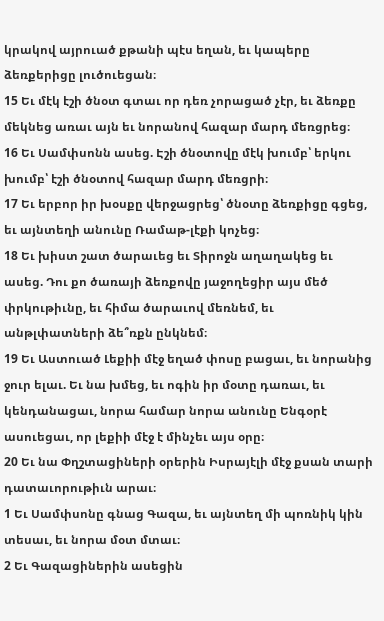կրակով այրուած քթանի պէս եղան, եւ կապերը ձեռքերիցը լուծուեցան։
15 Եւ մէկ էշի ծնօտ գտաւ որ դեռ չորացած չէր, եւ ձեռքը մեկնեց առաւ այն եւ նորանով հազար մարդ մեռցրեց։
16 Եւ Սամփսոնն ասեց. Էշի ծնօտովը մէկ խումբ՝ երկու խումբ՝ էշի ծնօտով հազար մարդ մեռցրի։
17 Եւ երբոր իր խօսքը վերջացրեց՝ ծնօտը ձեռքիցը գցեց, եւ այնտեղի անունը Ռամաթ-լէքի կոչեց։
18 Եւ խիստ շատ ծարաւեց եւ Տիրոջն աղաղակեց եւ ասեց. Դու քո ծառայի ձեռքովը յաջողեցիր այս մեծ փրկութիւնը, եւ հիմա ծարաւով մեռնեմ, եւ անթլփատների ձե՞ռքն ընկնեմ։
19 Եւ Աստուած Լեքիի մէջ եղած փոսը բացաւ, եւ նորանից ջուր ելաւ. Եւ նա խմեց, եւ ոգին իր մօտը դառաւ, եւ կենդանացաւ, նորա համար նորա անունը Ենգօրէ ասուեցաւ, որ լեքիի մէջ է մինչեւ այս օրը։
20 Եւ նա Փղշտացիների օրերին Իսրայէլի մէջ քսան տարի դատաւորութիւն արաւ։
1 Եւ Սամփսոնը գնաց Գազա, եւ այնտեղ մի պոռնիկ կին տեսաւ, եւ նորա մօտ մտաւ։
2 Եւ Գազացիներին ասեցին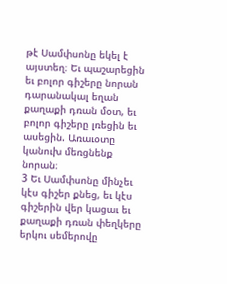թէ Սամփսոնը եկել է այստեղ։ Եւ պաշարեցին եւ բոլոր գիշերը նորան դարանակալ եղան քաղաքի դռան մօտ, եւ բոլոր գիշերը լռեցին եւ ասեցին. Առաւօտը կանուխ մեռցնենք նորան։
3 Եւ Սամփսոնը մինչեւ կէս գիշեր քնեց, եւ կէս գիշերին վեր կացաւ եւ քաղաքի դռան փեղկերը երկու սեմերովը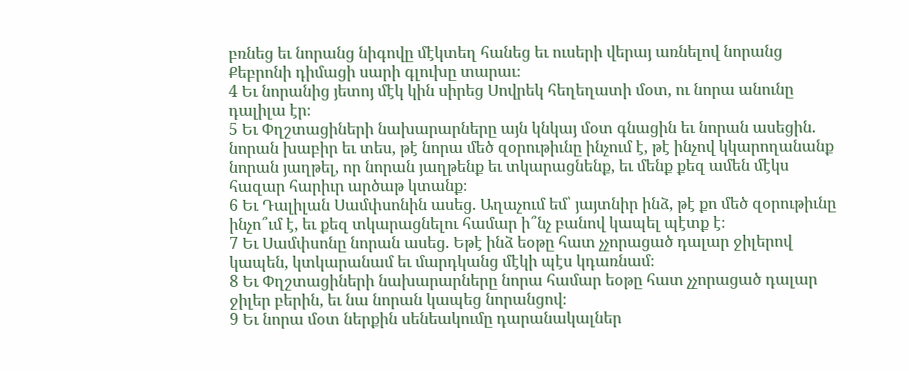բռնեց եւ նորանց նիգովը մէկտեղ հանեց եւ ուսերի վերայ առնելով նորանց Քեբրոնի դիմացի սարի գլուխը տարաւ։
4 Եւ նորանից յետոյ մէկ կին սիրեց Սովրեկ հեղեղատի մօտ, ու նորա անունը դալիլա էր։
5 Եւ Փղշտացիների նախարարները այն կնկայ մօտ գնացին եւ նորան ասեցին. նորան խաբիր եւ տես, թէ նորա մեծ զօրութիւնը ինչում է, թէ ինչով կկարողանանք նորան յաղթել, որ նորան յաղթենք եւ տկարացնենք, եւ մենք քեզ ամեն մէկս հազար հարիւր արծաթ կտանք։
6 Եւ Դալիլան Սամփսոնին ասեց. Աղաչում եմ՝ յայտնիր ինձ, թէ քո մեծ զօրութիւնը ինչո՞ւմ է, եւ քեզ տկարացնելու համար ի՞նչ բանով կապել պէտք է։
7 Եւ Սամփսոնը նորան ասեց. Եթէ ինձ եօթը հատ չչորացած դալար ջիլերով կապեն, կտկարանամ եւ մարդկանց մէկի պէս կդառնամ։
8 Եւ Փղշտացիների նախարարները նորա համար եօթը հատ չչորացած դալար ջիլեր բերին, եւ նա նորան կապեց նորանցով։
9 Եւ նորա մօտ ներքին սենեակումը դարանակալներ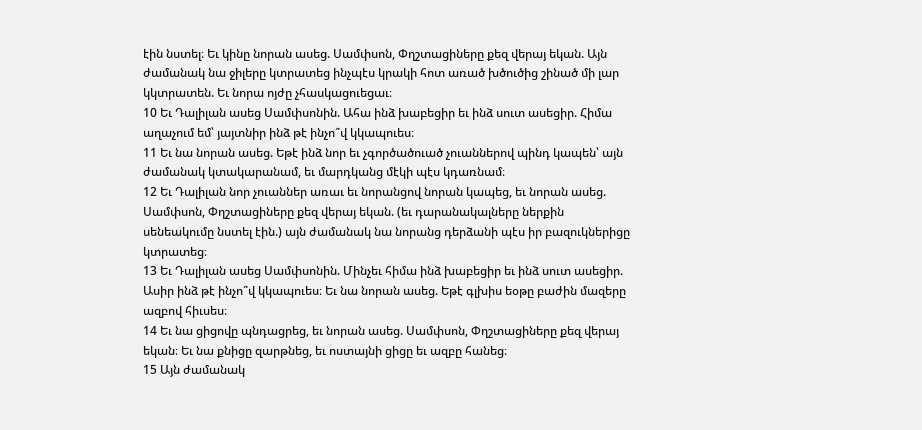էին նստել։ Եւ կինը նորան ասեց. Սամփսոն, Փղշտացիները քեզ վերայ եկան. Այն ժամանակ նա ջիլերը կտրատեց ինչպէս կրակի հոտ առած խծուծից շինած մի լար կկտրատեն. Եւ նորա ոյժը չհասկացուեցաւ։
10 Եւ Դալիլան ասեց Սամփսոնին. Ահա ինձ խաբեցիր եւ ինձ սուտ ասեցիր. Հիմա աղաչում եմ՝ յայտնիր ինձ թէ ինչո՞վ կկապուես։
11 Եւ նա նորան ասեց. Եթէ ինձ նոր եւ չգործածուած չուաններով պինդ կապեն՝ այն ժամանակ կտակարանամ, եւ մարդկանց մէկի պէս կդառնամ։
12 Եւ Դալիլան նոր չուաններ առաւ եւ նորանցով նորան կապեց, եւ նորան ասեց. Սամփսոն, Փղշտացիները քեզ վերայ եկան. (եւ դարանակալները ներքին սենեակումը նստել էին.) այն ժամանակ նա նորանց դերձանի պէս իր բազուկներիցը կտրատեց։
13 Եւ Դալիլան ասեց Սամփսոնին. Մինչեւ հիմա ինձ խաբեցիր եւ ինձ սուտ ասեցիր. Ասիր ինձ թէ ինչո՞վ կկապուես։ Եւ նա նորան ասեց. Եթէ գլխիս եօթը բաժին մազերը ազբով հիւսես։
14 Եւ նա ցիցովը պնդացրեց, եւ նորան ասեց. Սամփսոն, Փղշտացիները քեզ վերայ եկան։ Եւ նա քնիցը զարթնեց, եւ ոստայնի ցիցը եւ ազբը հանեց։
15 Այն ժամանակ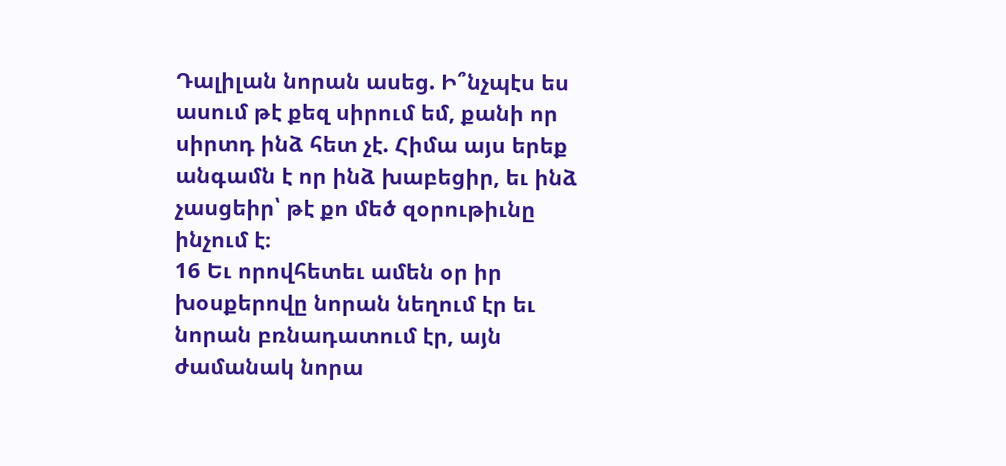Դալիլան նորան ասեց. Ի՞նչպէս ես ասում թէ քեզ սիրում եմ, քանի որ սիրտդ ինձ հետ չէ. Հիմա այս երեք անգամն է որ ինձ խաբեցիր, եւ ինձ չասցեիր՝ թէ քո մեծ զօրութիւնը ինչում է։
16 Եւ որովհետեւ ամեն օր իր խօսքերովը նորան նեղում էր եւ նորան բռնադատում էր, այն ժամանակ նորա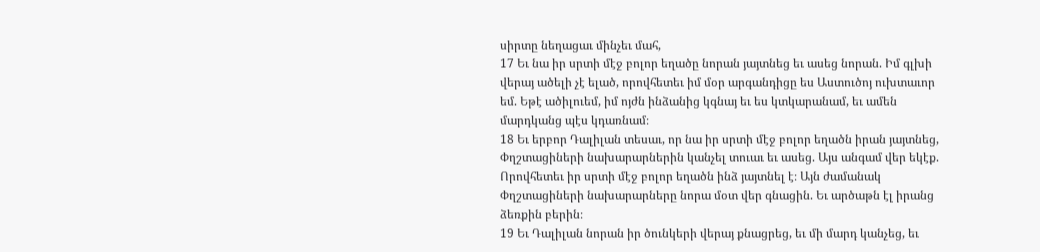սիրտը նեղացաւ մինչեւ մահ,
17 Եւ նա իր սրտի մէջ բոլոր եղածը նորան յայտնեց եւ ասեց նորան. Իմ գլխի վերայ ածելի չէ ելած, որովհետեւ իմ մօր արգանդիցը ես Աստուծոյ ուխտաւոր եմ. Եթէ ածիլուեմ, իմ ոյժն ինձանից կգնայ եւ ես կտկարանամ, եւ ամեն մարդկանց պէս կդառնամ։
18 Եւ երբոր Դալիլան տեսաւ, որ նա իր սրտի մէջ բոլոր եղածն իրան յայտնեց, Փղշտացիների նախարարներին կանչել տուաւ եւ ասեց. Այս անգամ վեր եկէք. Որովհետեւ իր սրտի մէջ բոլոր եղածն ինձ յայտնել է։ Այն ժամանակ Փղշտացիների նախարարները նորա մօտ վեր գնացին. Եւ արծաթն էլ իրանց ձեռքին բերին։
19 Եւ Դալիլան նորան իր ծունկերի վերայ քնացրեց, եւ մի մարդ կանչեց, եւ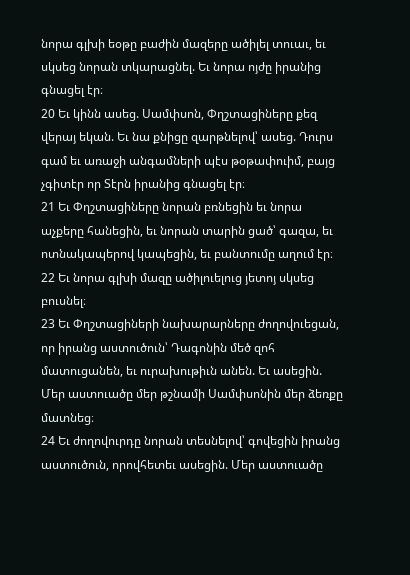նորա գլխի եօթը բաժին մազերը ածիլել տուաւ, եւ սկսեց նորան տկարացնել. Եւ նորա ոյժը իրանից գնացել էր։
20 Եւ կինն ասեց. Սամփսոն, Փղշտացիները քեզ վերայ եկան. Եւ նա քնիցը զարթնելով՝ ասեց. Դուրս գամ եւ առաջի անգամների պէս թօթափուիմ, բայց չգիտէր որ Տէրն իրանից գնացել էր։
21 Եւ Փղշտացիները նորան բռնեցին եւ նորա աչքերը հանեցին, եւ նորան տարին ցած՝ գազա, եւ ոտնակապերով կապեցին, եւ բանտումը աղում էր։
22 Եւ նորա գլխի մազը ածիլուելուց յետոյ սկսեց բուսնել։
23 Եւ Փղշտացիների նախարարները ժողովուեցան, որ իրանց աստուծուն՝ Դագոնին մեծ զոհ մատուցանեն, եւ ուրախութիւն անեն. Եւ ասեցին. Մեր աստուածը մեր թշնամի Սամփսոնին մեր ձեռքը մատնեց։
24 Եւ ժողովուրդը նորան տեսնելով՝ գովեցին իրանց աստուծուն, որովհետեւ ասեցին. Մեր աստուածը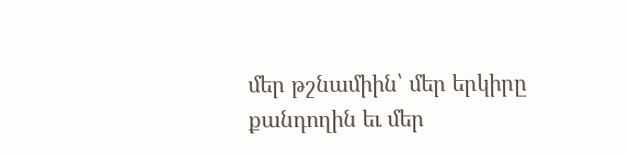մեր թշնամիին՝ մեր երկիրը քանդողին եւ մեր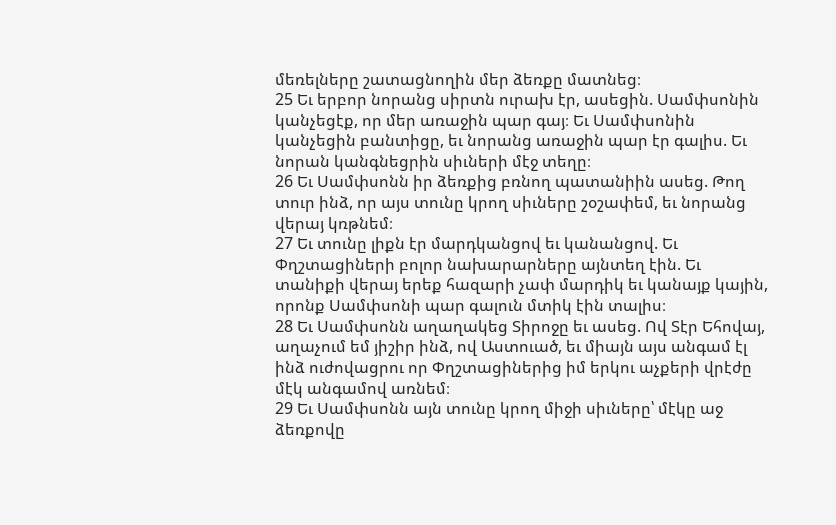մեռելները շատացնողին մեր ձեռքը մատնեց։
25 Եւ երբոր նորանց սիրտն ուրախ էր, ասեցին. Սամփսոնին կանչեցէք, որ մեր առաջին պար գայ։ Եւ Սամփսոնին կանչեցին բանտիցը, եւ նորանց առաջին պար էր գալիս. Եւ նորան կանգնեցրին սիւների մէջ տեղը։
26 Եւ Սամփսոնն իր ձեռքից բռնող պատանիին ասեց. Թող տուր ինձ, որ այս տունը կրող սիւները շօշափեմ, եւ նորանց վերայ կռթնեմ։
27 Եւ տունը լիքն էր մարդկանցով եւ կանանցով. Եւ Փղշտացիների բոլոր նախարարները այնտեղ էին. Եւ տանիքի վերայ երեք հազարի չափ մարդիկ եւ կանայք կային, որոնք Սամփսոնի պար գալուն մտիկ էին տալիս։
28 Եւ Սամփսոնն աղաղակեց Տիրոջը եւ ասեց. Ով Տէր Եհովայ, աղաչում եմ յիշիր ինձ, ով Աստուած, եւ միայն այս անգամ էլ ինձ ուժովացրու որ Փղշտացիներից իմ երկու աչքերի վրէժը մէկ անգամով առնեմ։
29 Եւ Սամփսոնն այն տունը կրող միջի սիւները՝ մէկը աջ ձեռքովը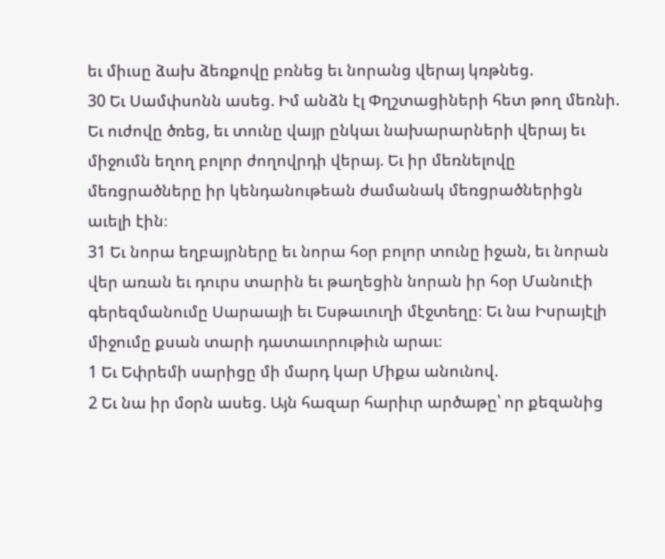եւ միւսը ձախ ձեռքովը բռնեց եւ նորանց վերայ կռթնեց.
30 Եւ Սամփսոնն ասեց. Իմ անձն էլ Փղշտացիների հետ թող մեռնի. Եւ ուժովը ծռեց, եւ տունը վայր ընկաւ նախարարների վերայ եւ միջումն եղող բոլոր ժողովրդի վերայ. Եւ իր մեռնելովը մեռցրածները իր կենդանութեան ժամանակ մեռցրածներիցն աւելի էին։
31 Եւ նորա եղբայրները եւ նորա հօր բոլոր տունը իջան, եւ նորան վեր առան եւ դուրս տարին եւ թաղեցին նորան իր հօր Մանուէի գերեզմանումը Սարաայի եւ Եսթաւուղի մէջտեղը։ Եւ նա Իսրայէլի միջումը քսան տարի դատաւորութիւն արաւ։
1 Եւ Եփրեմի սարիցը մի մարդ կար Միքա անունով.
2 Եւ նա իր մօրն ասեց. Այն հազար հարիւր արծաթը՝ որ քեզանից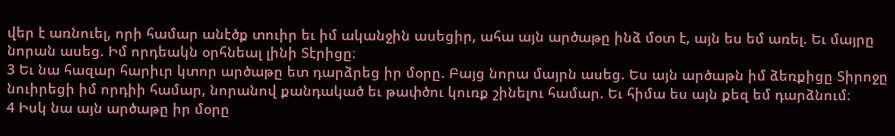վեր է առնուել, որի համար անէծք տուիր եւ իմ ականջին ասեցիր, ահա այն արծաթը ինձ մօտ է, այն ես եմ առել. Եւ մայրը նորան ասեց. Իմ որդեակն օրհնեալ լինի Տէրիցը։
3 Եւ նա հազար հարիւր կտոր արծաթը ետ դարձրեց իր մօրը. Բայց նորա մայրն ասեց. Ես այն արծաթն իմ ձեռքիցը Տիրոջը նուիրեցի իմ որդիի համար, նորանով քանդակած եւ թափծու կուռք շինելու համար. Եւ հիմա ես այն քեզ եմ դարձնում։
4 Իսկ նա այն արծաթը իր մօրը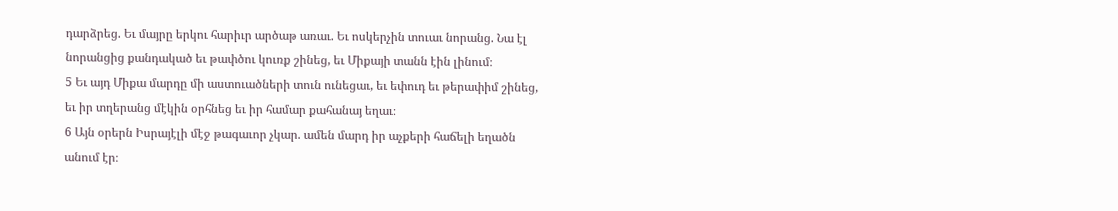դարձրեց. Եւ մայրը երկու հարիւր արծաթ առաւ. Եւ ոսկերչին տուաւ նորանց. Նա էլ նորանցից քանդակած եւ թափծու կուռք շինեց, եւ Միքայի տանն էին լինում։
5 Եւ այդ Միքա մարդը մի աստուածների տուն ունեցաւ, եւ եփուդ եւ թերափիմ շինեց, եւ իր տղերանց մէկին օրհնեց եւ իր համար քահանայ եղաւ։
6 Այն օրերն Իսրայէլի մէջ թագաւոր չկար. ամեն մարդ իր աչքերի հաճելի եղածն անում էր։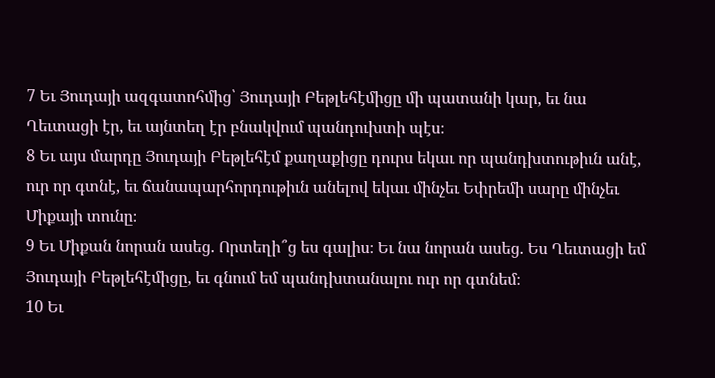7 Եւ Յուդայի ազգատոհմից՝ Յուդայի Բեթլեհէմիցը մի պատանի կար, եւ նա Ղեւտացի էր, եւ այնտեղ էր բնակվում պանդուխտի պէս։
8 Եւ այս մարդը Յուդայի Բեթլեհէմ քաղաքիցը դուրս եկաւ որ պանդխտութիւն անէ, ուր որ գտնէ, եւ ճանապարհորդութիւն անելով եկաւ մինչեւ Եփրեմի սարը մինչեւ Միքայի տունը։
9 Եւ Միքան նորան ասեց. Որտեղի՞ց ես գալիս։ Եւ նա նորան ասեց. Ես Ղեւտացի եմ Յուդայի Բեթլեհէմիցը, եւ գնում եմ պանդխտանալու ուր որ գտնեմ։
10 Եւ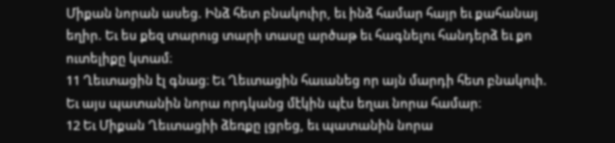Միքան նորան ասեց. Ինձ հետ բնակուիր, եւ ինձ համար հայր եւ քահանայ եղիր. Եւ ես քեզ տարուց տարի տասը արծաթ եւ հագնելու հանդերձ եւ քո ուտելիքը կտամ։
11 Ղեւտացին էլ գնաց։ Եւ Ղեւտացին հաւանեց որ այն մարդի հետ բնակուի. Եւ այս պատանին նորա որդկանց մէկին պէս եղաւ նորա համար։
12 Եւ Միքան Ղեւտացիի ձեռքը լցրեց, եւ պատանին նորա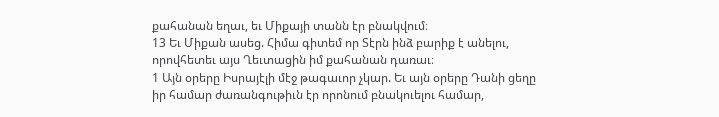քահանան եղաւ, եւ Միքայի տանն էր բնակվում։
13 Եւ Միքան ասեց. Հիմա գիտեմ որ Տէրն ինձ բարիք է անելու, որովհետեւ այս Ղեւտացին իմ քահանան դառաւ։
1 Այն օրերը Իսրայէլի մէջ թագաւոր չկար. Եւ այն օրերը Դանի ցեղը իր համար ժառանգութիւն էր որոնում բնակուելու համար,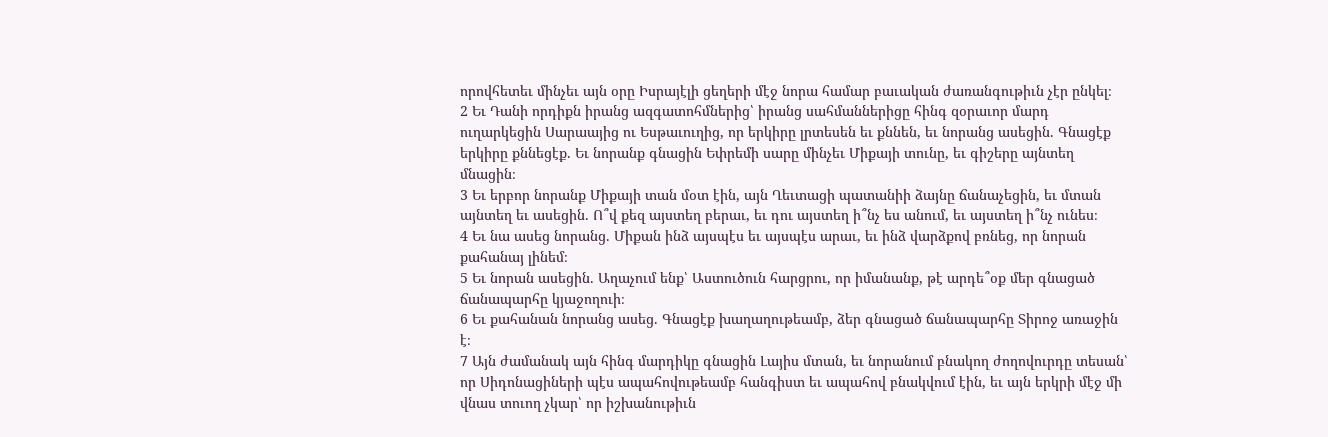որովհետեւ մինչեւ այն օրը Իսրայէլի ցեղերի մէջ նորա համար բաւական ժառանգութիւն չէր ընկել։
2 Եւ Դանի որդիքն իրանց ազգատոհմներից՝ իրանց սահմաններիցը հինգ զօրաւոր մարդ ուղարկեցին Սարաայից ու Եսթաւուղից, որ երկիրը լրտեսեն եւ քննեն, եւ նորանց ասեցին. Գնացէք երկիրը քննեցէք. Եւ նորանք գնացին Եփրեմի սարը մինչեւ Միքայի տունը, եւ գիշերը այնտեղ մնացին։
3 Եւ երբոր նորանք Միքայի տան մօտ էին, այն Ղեւտացի պատանիի ձայնը ճանաչեցին, եւ մտան այնտեղ եւ ասեցին. Ո՞վ քեզ այստեղ բերաւ, եւ դու այստեղ ի՞նչ ես անում, եւ այստեղ ի՞նչ ունես։
4 Եւ նա ասեց նորանց. Միքան ինձ այսպէս եւ այսպէս արաւ, եւ ինձ վարձքով բռնեց, որ նորան քահանայ լինեմ։
5 Եւ նորան ասեցին. Աղաչում ենք՝ Աստուծուն հարցրու, որ իմանանք, թէ արդե՞օք մեր գնացած ճանապարհը կյաջողուի։
6 Եւ քահանան նորանց ասեց. Գնացէք խաղաղութեամբ, ձեր գնացած ճանապարհը Տիրոջ առաջին է։
7 Այն ժամանակ այն հինգ մարդիկը գնացին Լայիս մտան, եւ նորանում բնակող ժողովուրդը տեսան՝ որ Սիդոնացիների պէս ապահովութեամբ հանգիստ եւ ապահով բնակվում էին, եւ այն երկրի մէջ մի վնաս տուող չկար՝ որ իշխանութիւն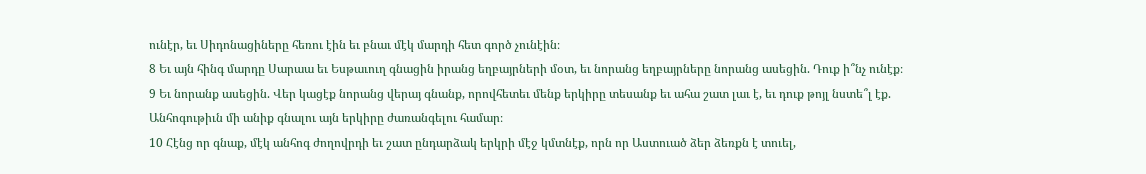ունէր, եւ Սիդոնացիները հեռու էին եւ բնաւ մէկ մարդի հետ գործ չունէին։
8 Եւ այն հինգ մարդը Սարաա եւ Եսթաւուղ գնացին իրանց եղբայրների մօտ, եւ նորանց եղբայրները նորանց ասեցին. Դուք ի՞նչ ունէք։
9 Եւ նորանք ասեցին. Վեր կացէք նորանց վերայ գնանք, որովհետեւ մենք երկիրը տեսանք եւ ահա շատ լաւ է, եւ դուք թոյլ նստե՞լ էք. Անհոգութիւն մի անիք գնալու այն երկիրը ժառանգելու համար։
10 Հէնց որ գնաք, մէկ անհոգ ժողովրդի եւ շատ ընդարձակ երկրի մէջ կմտնէք, որն որ Աստուած ձեր ձեռքն է տուել,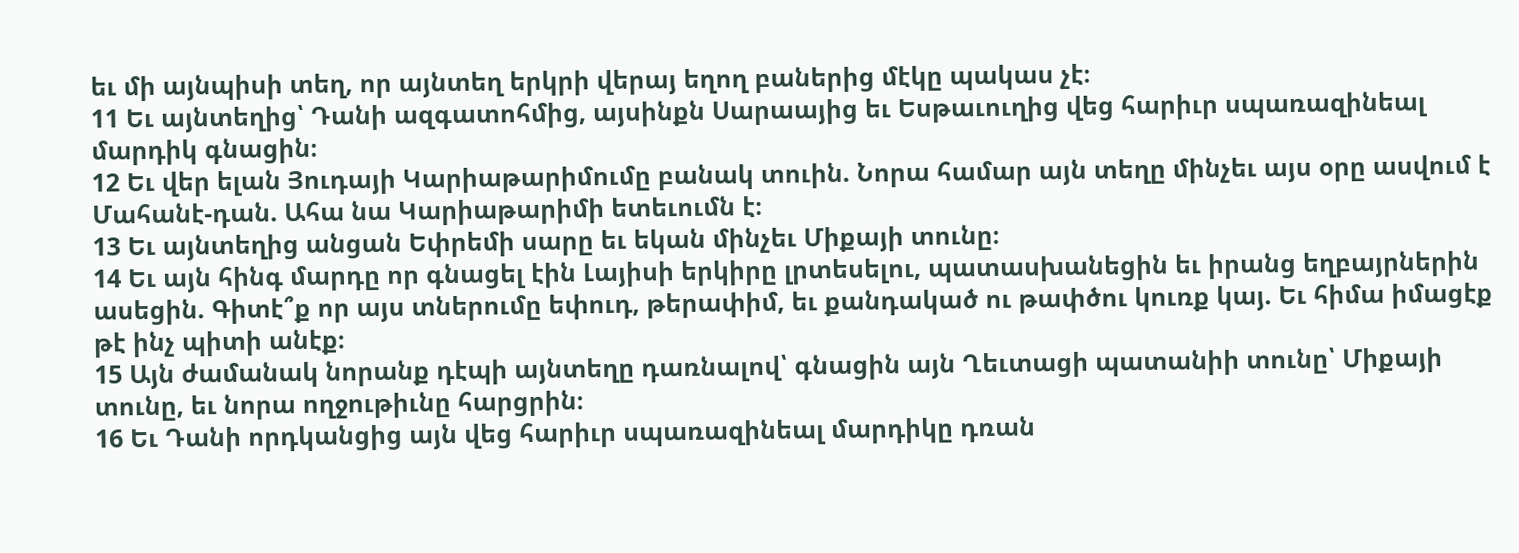եւ մի այնպիսի տեղ, որ այնտեղ երկրի վերայ եղող բաներից մէկը պակաս չէ։
11 Եւ այնտեղից՝ Դանի ազգատոհմից, այսինքն Սարաայից եւ Եսթաւուղից վեց հարիւր սպառազինեալ մարդիկ գնացին։
12 Եւ վեր ելան Յուդայի Կարիաթարիմումը բանակ տուին. Նորա համար այն տեղը մինչեւ այս օրը ասվում է Մահանէ-դան. Ահա նա Կարիաթարիմի ետեւումն է։
13 Եւ այնտեղից անցան Եփրեմի սարը եւ եկան մինչեւ Միքայի տունը։
14 Եւ այն հինգ մարդը որ գնացել էին Լայիսի երկիրը լրտեսելու, պատասխանեցին եւ իրանց եղբայրներին ասեցին. Գիտէ՞ք որ այս տներումը եփուդ, թերափիմ, եւ քանդակած ու թափծու կուռք կայ. Եւ հիմա իմացէք թէ ինչ պիտի անէք։
15 Այն ժամանակ նորանք դէպի այնտեղը դառնալով՝ գնացին այն Ղեւտացի պատանիի տունը՝ Միքայի տունը, եւ նորա ողջութիւնը հարցրին։
16 Եւ Դանի որդկանցից այն վեց հարիւր սպառազինեալ մարդիկը դռան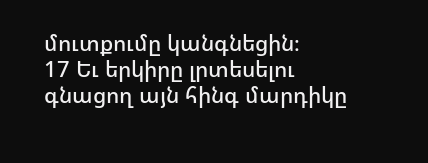մուտքումը կանգնեցին։
17 Եւ երկիրը լրտեսելու գնացող այն հինգ մարդիկը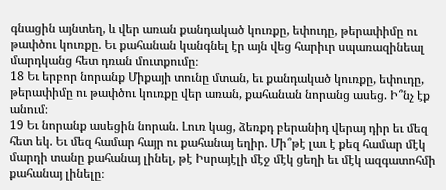գնացին այնտեղ, և վեր առան քանդակած կուռքը, եփուդը, թերափիմը ու թափծու կուռքը. Եւ քահանան կանգնել էր այն վեց հարիւր սպառազինեալ մարդկանց հետ դռան մուտքումը։
18 Եւ երբոր նորանք Միքայի տունը մտան, եւ քանդակած կուռքը, եփուդը, թերափիմը ու թափծու կուռքը վեր առան, քահանան նորանց ասեց. Ի՞նչ էք անում։
19 Եւ նորանք ասեցին նորան. Լուռ կաց, ձեռքդ բերանիդ վերայ դիր եւ մեզ հետ եկ. Եւ մեզ համար հայր ու քահանայ եղիր. Մի՞թէ լաւ է քեզ համար մէկ մարդի տանը քահանայ լինել, թէ Իսրայէլի մէջ մէկ ցեղի եւ մէկ ազգատոհմի քահանայ լինելը։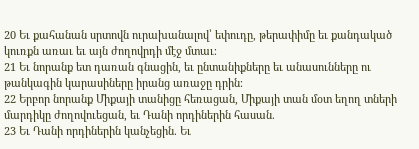20 Եւ քահանան սրտովն ուրախանալով՝ եփուդը, թերափիմը եւ քանդակած կուռքն առաւ եւ այն ժողովրդի մէջ մտաւ։
21 Եւ նորանք ետ դառան գնացին, եւ ընտանիքները եւ անասունները ու թանկագին կարասիները իրանց առաջը դրին։
22 Երբոր նորանք Միքայի տանիցը հեռացան, Միքայի տան մօտ եղող տների մարդիկը ժողովուեցան, եւ Դանի որդիներին հասան.
23 Եւ Դանի որդիներին կանչեցին. Եւ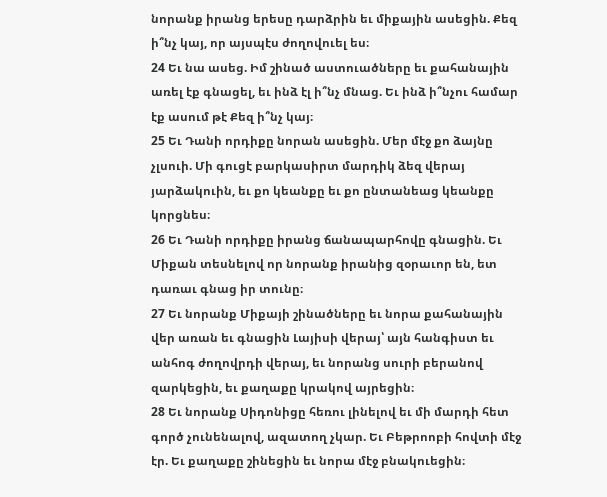նորանք իրանց երեսը դարձրին եւ միքային ասեցին. Քեզ ի՞նչ կայ, որ այսպէս ժողովուել ես։
24 Եւ նա ասեց. Իմ շինած աստուածները եւ քահանային առել էք գնացել, եւ ինձ էլ ի՞նչ մնաց. Եւ ինձ ի՞նչու համար էք ասում թէ Քեզ ի՞նչ կայ։
25 Եւ Դանի որդիքը նորան ասեցին. Մեր մէջ քո ձայնը չլսուի. Մի գուցէ բարկասիրտ մարդիկ ձեզ վերայ յարձակուին, եւ քո կեանքը եւ քո ընտանեաց կեանքը կորցնես։
26 Եւ Դանի որդիքը իրանց ճանապարհովը գնացին. Եւ Միքան տեսնելով որ նորանք իրանից զօրաւոր են, ետ դառաւ գնաց իր տունը։
27 Եւ նորանք Միքայի շինածները եւ նորա քահանային վեր առան եւ գնացին Լայիսի վերայ՝ այն հանգիստ եւ անհոգ ժողովրդի վերայ, եւ նորանց սուրի բերանով զարկեցին, եւ քաղաքը կրակով այրեցին։
28 Եւ նորանք Սիդոնիցը հեռու լինելով եւ մի մարդի հետ գործ չունենալով, ազատող չկար. Եւ Բեթրոոբի հովտի մէջ էր. Եւ քաղաքը շինեցին եւ նորա մէջ բնակուեցին։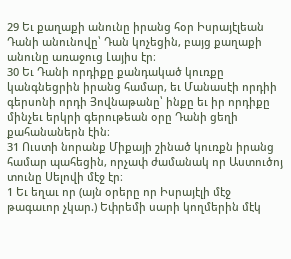29 Եւ քաղաքի անունը իրանց հօր Իսրայէլեան Դանի անունովը՝ Դան կոչեցին, բայց քաղաքի անունը առաջուց Լայիս էր։
30 Եւ Դանի որդիքը քանդակած կուռքը կանգնեցրին իրանց համար, եւ Մանասէի որդիի գերսոնի որդի Յովնաթանը՝ ինքը եւ իր որդիքը մինչեւ երկրի գերութեան օրը Դանի ցեղի քահանաներն էին։
31 Ուստի նորանք Միքայի շինած կուռքն իրանց համար պահեցին, որչափ ժամանակ որ Աստուծոյ տունը Սելովի մէջ էր։
1 Եւ եղաւ որ (այն օրերը որ Իսրայէլի մէջ թագաւոր չկար.) Եփրեմի սարի կողմերին մէկ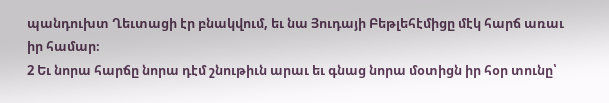պանդուխտ Ղեւտացի էր բնակվում, եւ նա Յուդայի Բեթլեհէմիցը մէկ հարճ առաւ իր համար։
2 Եւ նորա հարճը նորա դէմ շնութիւն արաւ եւ գնաց նորա մօտիցն իր հօր տունը՝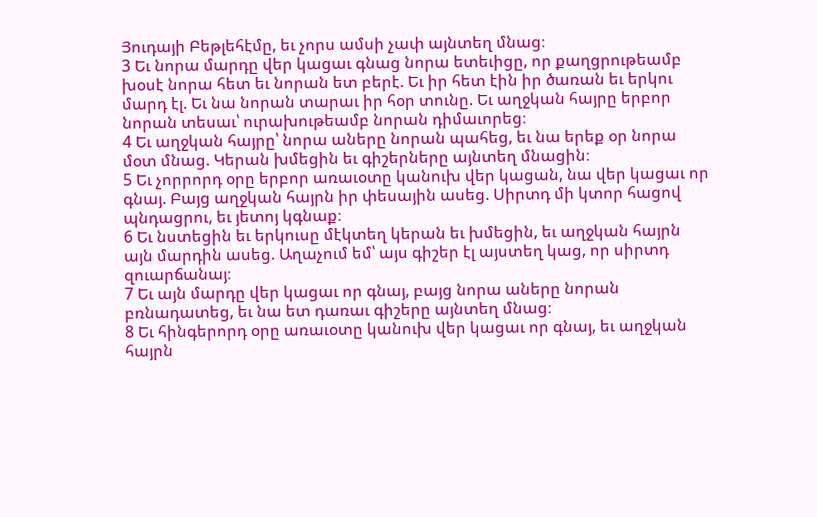Յուդայի Բեթլեհէմը, եւ չորս ամսի չափ այնտեղ մնաց։
3 Եւ նորա մարդը վեր կացաւ գնաց նորա ետեւիցը, որ քաղցրութեամբ խօսէ նորա հետ եւ նորան ետ բերէ. Եւ իր հետ էին իր ծառան եւ երկու մարդ էլ. Եւ նա նորան տարաւ իր հօր տունը. Եւ աղջկան հայրը երբոր նորան տեսաւ՝ ուրախութեամբ նորան դիմաւորեց։
4 Եւ աղջկան հայրը՝ նորա աները նորան պահեց, եւ նա երեք օր նորա մօտ մնաց. Կերան խմեցին եւ գիշերները այնտեղ մնացին։
5 Եւ չորրորդ օրը երբոր առաւօտը կանուխ վեր կացան, նա վեր կացաւ որ գնայ. Բայց աղջկան հայրն իր փեսային ասեց. Սիրտդ մի կտոր հացով պնդացրու, եւ յետոյ կգնաք։
6 Եւ նստեցին եւ երկուսը մէկտեղ կերան եւ խմեցին, եւ աղջկան հայրն այն մարդին ասեց. Աղաչում եմ՝ այս գիշեր էլ այստեղ կաց, որ սիրտդ զուարճանայ։
7 Եւ այն մարդը վեր կացաւ որ գնայ, բայց նորա աները նորան բռնադատեց, եւ նա ետ դառաւ գիշերը այնտեղ մնաց։
8 Եւ հինգերորդ օրը առաւօտը կանուխ վեր կացաւ որ գնայ, եւ աղջկան հայրն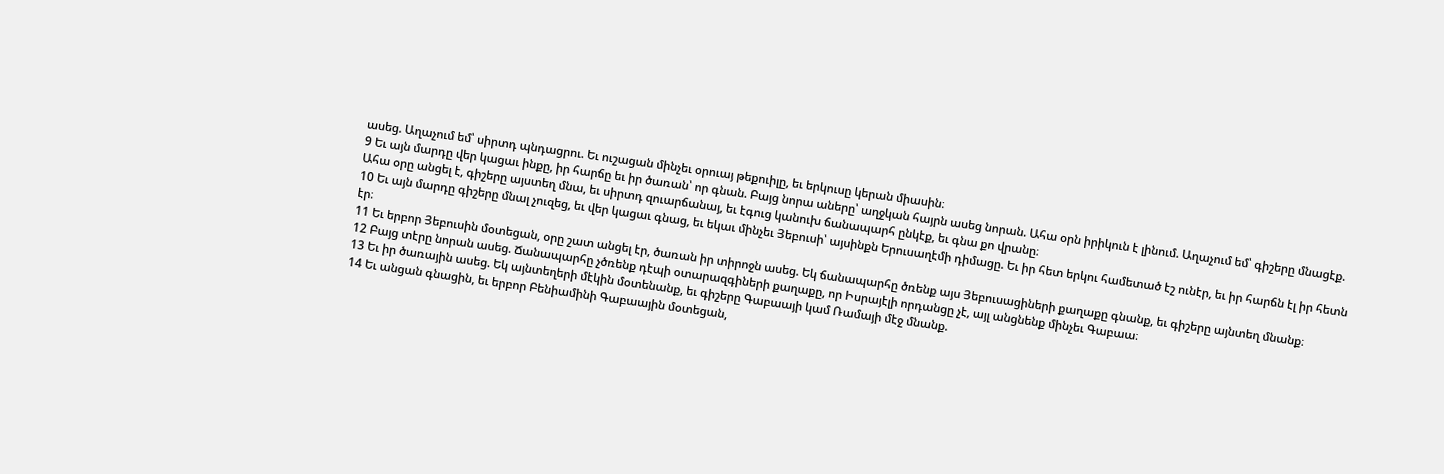ասեց. Աղաչում եմ՝ սիրտդ պնդացրու. Եւ ուշացան մինչեւ օրուայ թեքուիլը, եւ երկուսը կերան միասին։
9 Եւ այն մարդը վեր կացաւ ինքը, իր հարճը եւ իր ծառան՝ որ գնան. Բայց նորա աները՝ աղջկան հայրն ասեց նորան. Ահա օրն իրիկուն է լինում. Աղաչում եմ՝ գիշերը մնացէք. Ահա օրը անցել է, գիշերը այստեղ մնա, եւ սիրտդ զուարճանայ, եւ էգուց կանուխ ճանապարհ ընկէք, եւ գնա քո վրանը։
10 Եւ այն մարդը գիշերը մնալ չուզեց, եւ վեր կացաւ գնաց, եւ եկաւ մինչեւ Յեբուսի՝ այսինքն Երուսաղէմի դիմացը. Եւ իր հետ երկու համետած էշ ունէր, եւ իր հարճն էլ իր հետն էր։
11 Եւ երբոր Յեբուսին մօտեցան, օրը շատ անցել էր, ծառան իր տիրոջն ասեց. Եկ ճանապարհը ծռենք այս Յեբուսացիների քաղաքը գնանք, եւ գիշերը այնտեղ մնանք։
12 Բայց տէրը նորան ասեց. Ճանապարհը չծռենք դէպի օտարազգիների քաղաքը, որ Իսրայէլի որդանցը չէ, այլ անցնենք մինչեւ Գաբաա։
13 Եւ իր ծառային ասեց. Եկ այնտեղերի մէկին մօտենանք, եւ գիշերը Գաբաայի կամ Ռամայի մէջ մնանք.
14 Եւ անցան գնացին, եւ երբոր Բենիամինի Գաբաային մօտեցան,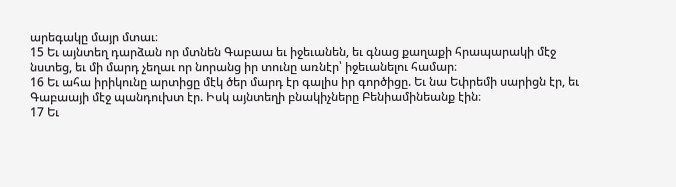արեգակը մայր մտաւ։
15 Եւ այնտեղ դարձան որ մտնեն Գաբաա եւ իջեւանեն, եւ գնաց քաղաքի հրապարակի մէջ նստեց, եւ մի մարդ չեղաւ որ նորանց իր տունը առնէր՝ իջեւանելու համար։
16 Եւ ահա իրիկունը արտիցը մէկ ծեր մարդ էր գալիս իր գործիցը. Եւ նա Եփրեմի սարիցն էր, եւ Գաբաայի մէջ պանդուխտ էր. Իսկ այնտեղի բնակիչները Բենիամինեանք էին։
17 Եւ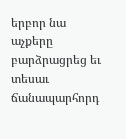երբոր նա աչքերը բարձրացրեց եւ տեսաւ ճանապարհորդ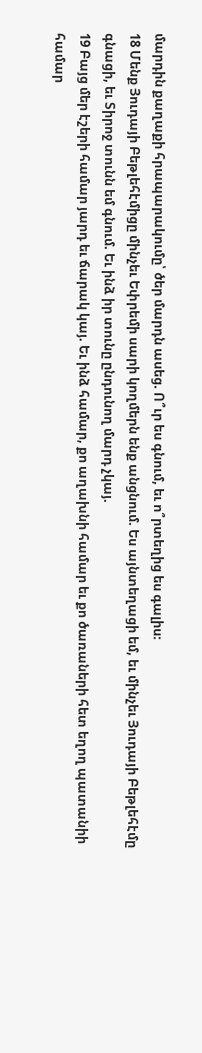մարդին քաղաքի հրապարակումը՝ ծեր մարդն ասեց. Ո՞ւր ես գնում, եւ ո՞րտեղից ես գալիս։
18 Մենք Յուդայի Բեթլեհէմիցը մինչեւ Եփրեմի սարի կողմերն ենք անցնում. Ես այնտեղացի եմ, եւ մինչեւ Յուդայի Բեթլեհէմը գնացի, եւ Տիրոջ տունն եմ գնում. Եւ ինձ իր տունը ընդունող մարդ չկայ.
19 Բայց մեր էշերի համար յարդ եւ ճարակ կայ. Եւ ինձ համար, քո աղախնի համար եւ քո ծառաների հետ եղող պատանիի համար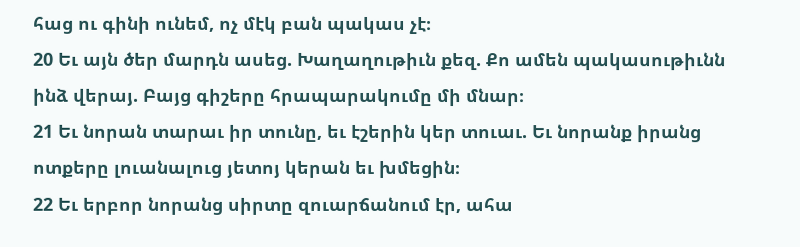հաց ու գինի ունեմ, ոչ մէկ բան պակաս չէ։
20 Եւ այն ծեր մարդն ասեց. Խաղաղութիւն քեզ. Քո ամեն պակասութիւնն ինձ վերայ. Բայց գիշերը հրապարակումը մի մնար։
21 Եւ նորան տարաւ իր տունը, եւ էշերին կեր տուաւ. Եւ նորանք իրանց ոտքերը լուանալուց յետոյ կերան եւ խմեցին։
22 Եւ երբոր նորանց սիրտը զուարճանում էր, ահա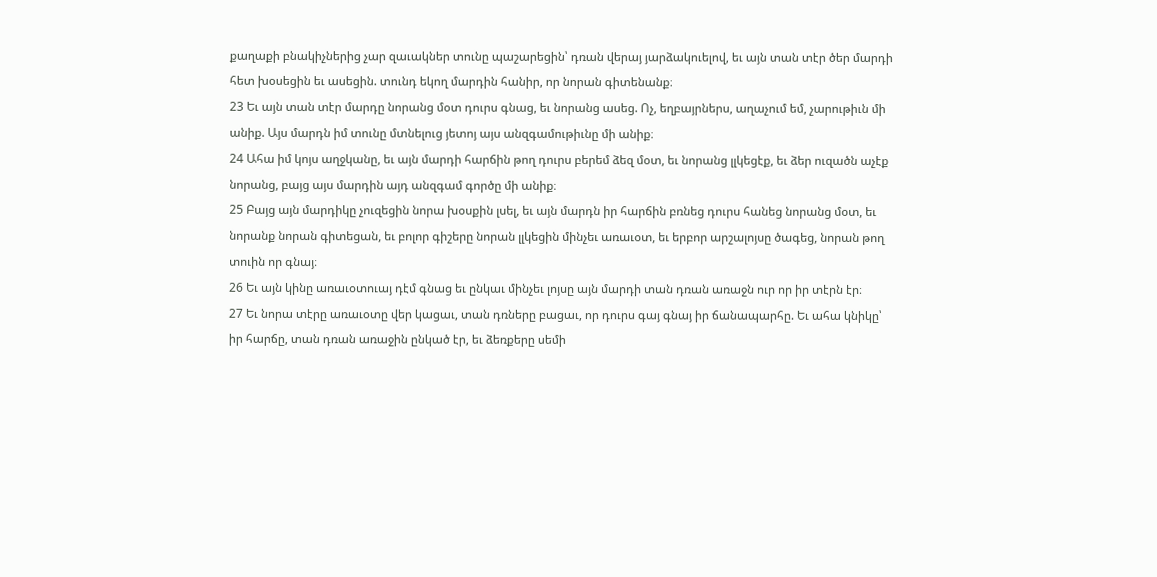քաղաքի բնակիչներից չար զաւակներ տունը պաշարեցին՝ դռան վերայ յարձակուելով, եւ այն տան տէր ծեր մարդի հետ խօսեցին եւ ասեցին. տունդ եկող մարդին հանիր, որ նորան գիտենանք։
23 Եւ այն տան տէր մարդը նորանց մօտ դուրս գնաց, եւ նորանց ասեց. Ոչ, եղբայրներս, աղաչում եմ, չարութիւն մի անիք. Այս մարդն իմ տունը մտնելուց յետոյ այս անզգամութիւնը մի անիք։
24 Ահա իմ կոյս աղջկանը, եւ այն մարդի հարճին թող դուրս բերեմ ձեզ մօտ, եւ նորանց լլկեցէք, եւ ձեր ուզածն աչէք նորանց, բայց այս մարդին այդ անզգամ գործը մի անիք։
25 Բայց այն մարդիկը չուզեցին նորա խօսքին լսել, եւ այն մարդն իր հարճին բռնեց դուրս հանեց նորանց մօտ, եւ նորանք նորան գիտեցան, եւ բոլոր գիշերը նորան լլկեցին մինչեւ առաւօտ, եւ երբոր արշալոյսը ծագեց, նորան թող տուին որ գնայ։
26 Եւ այն կինը առաւօտուայ դէմ գնաց եւ ընկաւ մինչեւ լոյսը այն մարդի տան դռան առաջն ուր որ իր տէրն էր։
27 Եւ նորա տէրը առաւօտը վեր կացաւ, տան դռները բացաւ, որ դուրս գայ գնայ իր ճանապարհը. Եւ ահա կնիկը՝ իր հարճը, տան դռան առաջին ընկած էր, եւ ձեռքերը սեմի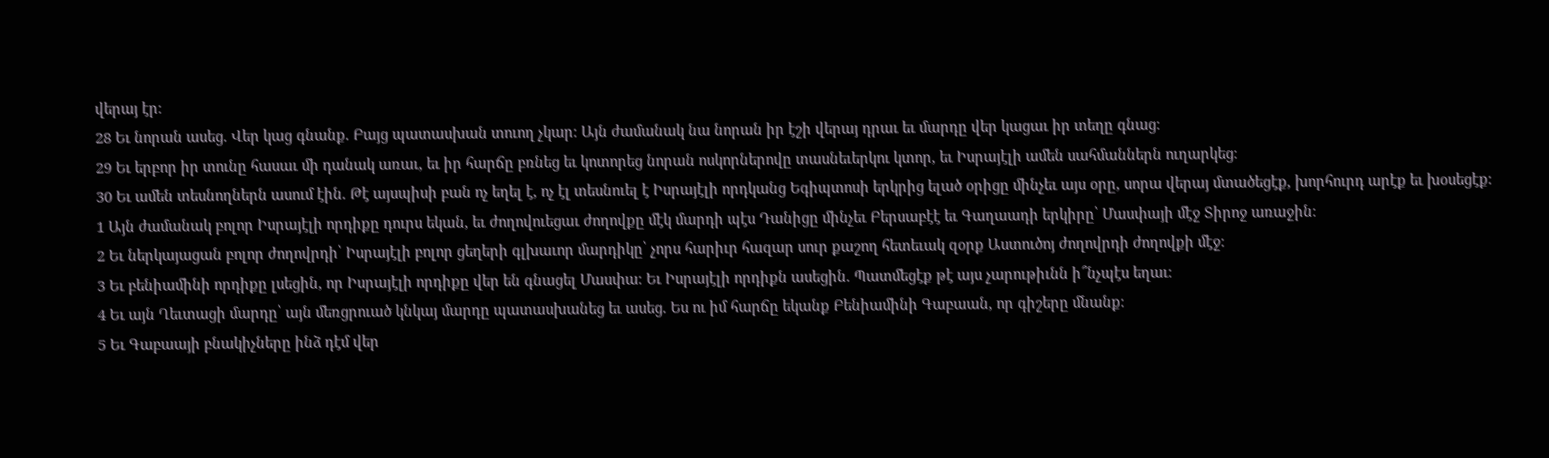վերայ էր։
28 Եւ նորան ասեց. Վեր կաց գնանք. Բայց պատասխան տուող չկար։ Այն ժամանակ նա նորան իր էշի վերայ դրաւ եւ մարդը վեր կացաւ իր տեղը գնաց։
29 Եւ երբոր իր տունը հասաւ մի դանակ առաւ, եւ իր հարճը բռնեց եւ կոտորեց նորան ոսկորներովը տասնեւերկու կտոր, եւ Իսրայէլի ամեն սահմաններն ուղարկեց։
30 Եւ ամեն տեսնողներն ասում էին. Թէ այսպիսի բան ոչ եղել է, ոչ էլ տեսնուել է Իսրայէլի որդկանց Եգիպտոսի երկրից ելած օրիցը մինչեւ այս օրը, սորա վերայ մտածեցէք, խորհուրդ արէք եւ խօսեցէք։
1 Այն ժամանակ բոլոր Իսրայէլի որդիքը դուրս եկան, եւ ժողովուեցաւ ժողովքը մէկ մարդի պէս Դանիցը մինչեւ Բերսաբէէ եւ Գաղաադի երկիրը՝ Մասփայի մէջ Տիրոջ առաջին։
2 Եւ ներկայացան բոլոր ժողովրդի՝ Իսրայէլի բոլոր ցեղերի գլխաւոր մարդիկը՝ չորս հարիւր հազար սուր քաշող հետեւակ զօրք Աստուծոյ ժողովրդի ժողովքի մէջ։
3 Եւ բենիամինի որդիքը լսեցին, որ Իսրայէլի որդիքը վեր են գնացել Մասփա։ Եւ Իսրայէլի որդիքն ասեցին. Պատմեցէք թէ այս չարութիւնն ի՞նչպէս եղաւ։
4 Եւ այն Ղեւտացի մարդը՝ այն մեռցրուած կնկայ մարդը պատասխանեց եւ ասեց. Ես ու իմ հարճը եկանք Բենիամինի Գաբաան, որ գիշերը մնանք։
5 Եւ Գաբաայի բնակիչները ինձ դէմ վեր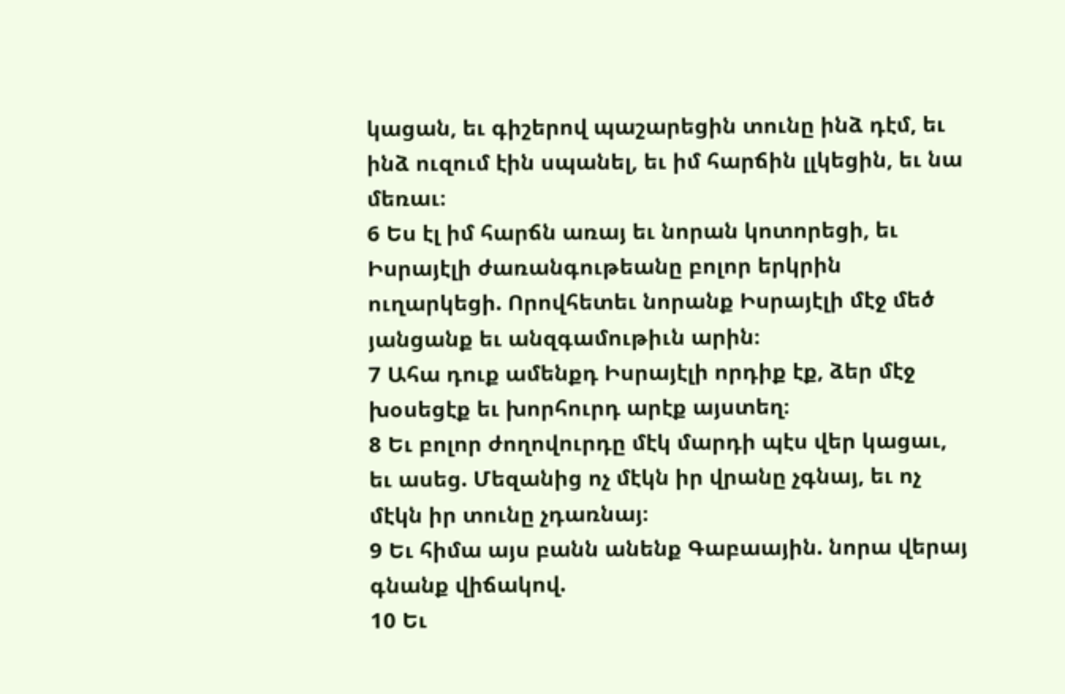կացան, եւ գիշերով պաշարեցին տունը ինձ դէմ, եւ ինձ ուզում էին սպանել, եւ իմ հարճին լլկեցին, եւ նա մեռաւ։
6 Ես էլ իմ հարճն առայ եւ նորան կոտորեցի, եւ Իսրայէլի ժառանգութեանը բոլոր երկրին ուղարկեցի. Որովհետեւ նորանք Իսրայէլի մէջ մեծ յանցանք եւ անզգամութիւն արին։
7 Ահա դուք ամենքդ Իսրայէլի որդիք էք, ձեր մէջ խօսեցէք եւ խորհուրդ արէք այստեղ։
8 Եւ բոլոր ժողովուրդը մէկ մարդի պէս վեր կացաւ, եւ ասեց. Մեզանից ոչ մէկն իր վրանը չգնայ, եւ ոչ մէկն իր տունը չդառնայ։
9 Եւ հիմա այս բանն անենք Գաբաային. նորա վերայ գնանք վիճակով.
10 Եւ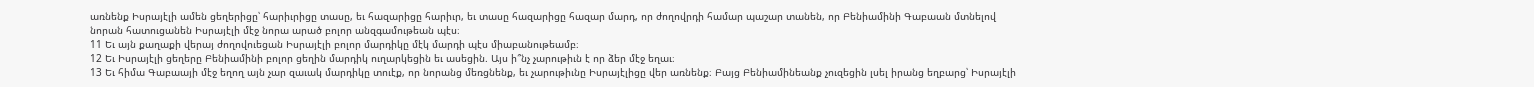առնենք Իսրայէլի ամեն ցեղերիցը՝ հարիւրիցը տասը, եւ հազարիցը հարիւր, եւ տասը հազարիցը հազար մարդ, որ ժողովրդի համար պաշար տանեն, որ Բենիամինի Գաբաան մտնելով նորան հատուցանեն Իսրայէլի մէջ նորա արած բոլոր անզգամութեան պէս։
11 Եւ այն քաղաքի վերայ ժողովուեցան Իսրայէլի բոլոր մարդիկը մէկ մարդի պէս միաբանութեամբ։
12 Եւ Իսրայէլի ցեղերը Բենիամինի բոլոր ցեղին մարդիկ ուղարկեցին եւ ասեցին. Այս ի՞նչ չարութիւն է որ ձեր մէջ եղաւ։
13 Եւ հիմա Գաբաայի մէջ եղող այն չար զաւակ մարդիկը տուէք, որ նորանց մեռցնենք, եւ չարութիւնը Իսրայէլիցը վեր առնենք։ Բայց Բենիամինեանք չուզեցին լսել իրանց եղբարց՝ Իսրայէլի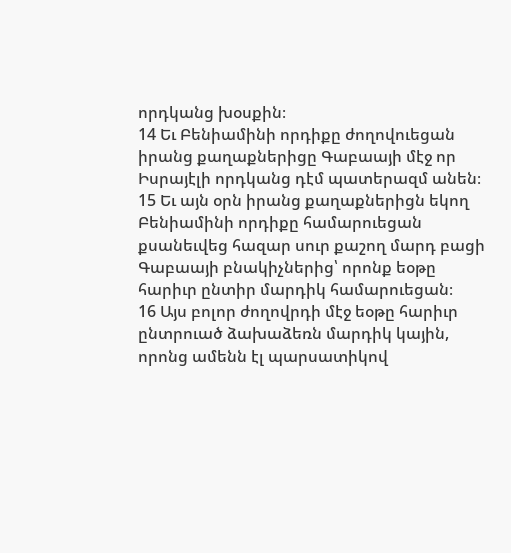որդկանց խօսքին։
14 Եւ Բենիամինի որդիքը ժողովուեցան իրանց քաղաքներիցը Գաբաայի մէջ որ Իսրայէլի որդկանց դէմ պատերազմ անեն։
15 Եւ այն օրն իրանց քաղաքներիցն եկող Բենիամինի որդիքը համարուեցան քսանեւվեց հազար սուր քաշող մարդ բացի Գաբաայի բնակիչներից՝ որոնք եօթը հարիւր ընտիր մարդիկ համարուեցան։
16 Այս բոլոր ժողովրդի մէջ եօթը հարիւր ընտրուած ձախաձեռն մարդիկ կային, որոնց ամենն էլ պարսատիկով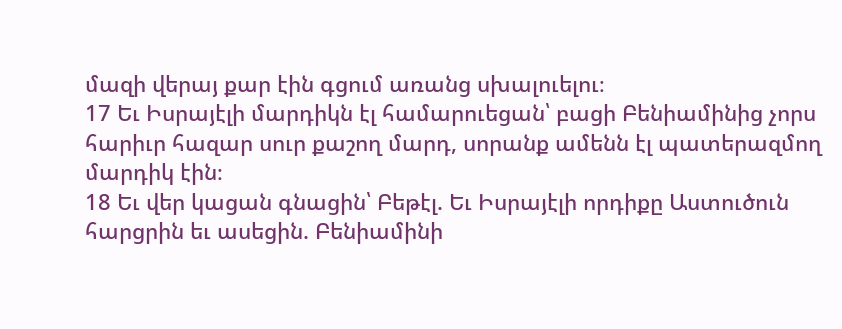մազի վերայ քար էին գցում առանց սխալուելու։
17 Եւ Իսրայէլի մարդիկն էլ համարուեցան՝ բացի Բենիամինից չորս հարիւր հազար սուր քաշող մարդ, սորանք ամենն էլ պատերազմող մարդիկ էին։
18 Եւ վեր կացան գնացին՝ Բեթէլ. Եւ Իսրայէլի որդիքը Աստուծուն հարցրին եւ ասեցին. Բենիամինի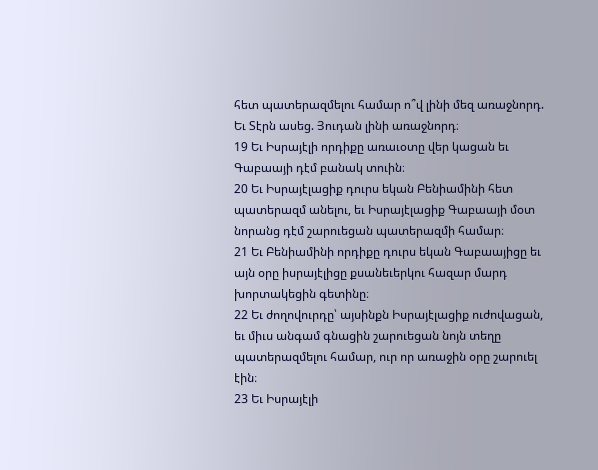հետ պատերազմելու համար ո՞վ լինի մեզ առաջնորդ. Եւ Տէրն ասեց. Յուդան լինի առաջնորդ։
19 Եւ Իսրայէլի որդիքը առաւօտը վեր կացան եւ Գաբաայի դէմ բանակ տուին։
20 Եւ Իսրայէլացիք դուրս եկան Բենիամինի հետ պատերազմ անելու, եւ Իսրայէլացիք Գաբաայի մօտ նորանց դէմ շարուեցան պատերազմի համար։
21 Եւ Բենիամինի որդիքը դուրս եկան Գաբաայիցը եւ այն օրը իսրայէլիցը քսանեւերկու հազար մարդ խորտակեցին գետինը։
22 Եւ ժողովուրդը՝ այսինքն Իսրայէլացիք ուժովացան, եւ միւս անգամ գնացին շարուեցան նոյն տեղը պատերազմելու համար, ուր որ առաջին օրը շարուել էին։
23 Եւ Իսրայէլի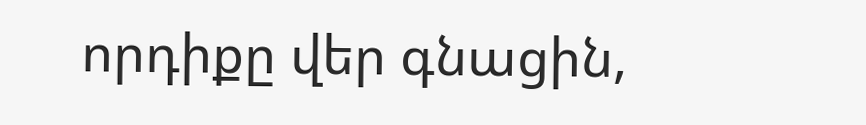որդիքը վեր գնացին,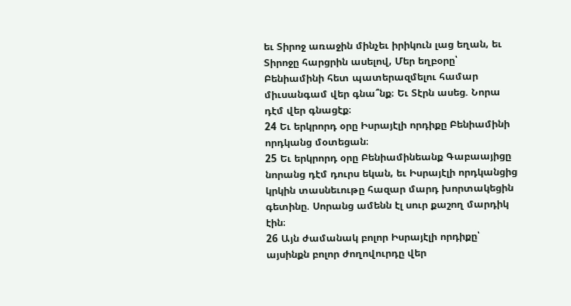եւ Տիրոջ առաջին մինչեւ իրիկուն լաց եղան, եւ Տիրոջը հարցրին ասելով, Մեր եղբօրը՝ Բենիամինի հետ պատերազմելու համար միւսանգամ վեր գնա՞նք։ Եւ Տէրն ասեց. Նորա դէմ վեր գնացէք։
24 Եւ երկրորդ օրը Իսրայէլի որդիքը Բենիամինի որդկանց մօտեցան։
25 Եւ երկրորդ օրը Բենիամինեանք Գաբաայիցը նորանց դէմ դուրս եկան, եւ Իսրայէլի որդկանցից կրկին տասնեւութը հազար մարդ խորտակեցին գետինը. Սորանց ամենն էլ սուր քաշող մարդիկ էին։
26 Այն ժամանակ բոլոր Իսրայէլի որդիքը՝ այսինքն բոլոր ժողովուրդը վեր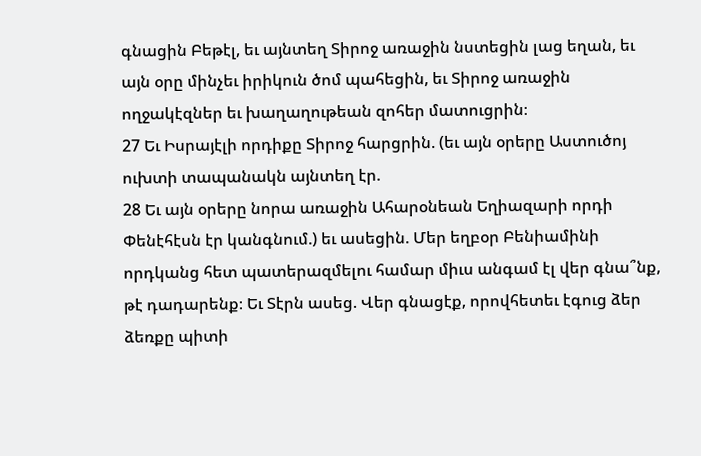գնացին Բեթէլ, եւ այնտեղ Տիրոջ առաջին նստեցին լաց եղան, եւ այն օրը մինչեւ իրիկուն ծոմ պահեցին, եւ Տիրոջ առաջին ողջակէզներ եւ խաղաղութեան զոհեր մատուցրին։
27 Եւ Իսրայէլի որդիքը Տիրոջ հարցրին. (եւ այն օրերը Աստուծոյ ուխտի տապանակն այնտեղ էր.
28 Եւ այն օրերը նորա առաջին Ահարօնեան Եղիազարի որդի Փենէհէսն էր կանգնում.) եւ ասեցին. Մեր եղբօր Բենիամինի որդկանց հետ պատերազմելու համար միւս անգամ էլ վեր գնա՞նք, թէ դադարենք։ Եւ Տէրն ասեց. Վեր գնացէք, որովհետեւ էգուց ձեր ձեռքը պիտի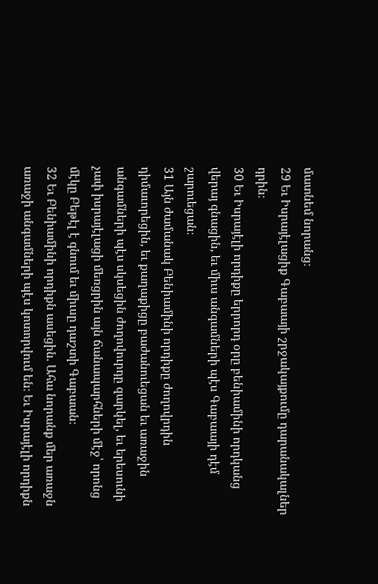մատնեմ նորանց։
29 Եւ Իսրայէլացիք Գաբաայի շրջակայքումը դարանակալներ դրին։
30 Եւ Իսրայէլի որդիքը երրորդ օրը բենիամինի որդկանց վերայ գնացին, եւ միւս անգամների պէս Գաբաայի դէմ շարուեցան։
31 Այն ժամանակ Բենիամինի որդիքը ժողովրդին դիմաւորեցին, եւ քաղաքիցը բաժանուեցան եւ առաջին անգամների պէս սկսեցին ժողովուրդը զարկել, եւ երեսունի չափ իսրայէլացի մեռցրին այն ճանապարհների մէջ՝ որոնց մէկը Բեթէլ է գնում եւ միւսը դաշտի Գաբաան։
32 Եւ Բենիամինի որդիքն ասեցին. Ահա նորանք մեր առաջն առաջի անգամների պէս կոտորվում են։ Եւ Իսրայէլի որդիքն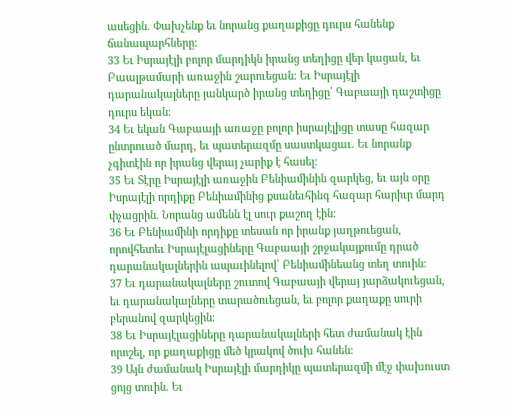ասեցին. Փախչենք եւ նորանց քաղաքիցը դուրս հանենք ճանապարհները։
33 Եւ Իսրայէլի բոլոր մարդիկն իրանց տեղիցը վեր կացան, եւ Բաալթամարի առաջին շարուեցան։ Եւ Իսրայէլի դարանակալները յանկարծ իրանց տեղիցը՝ Գաբաայի դաշտիցը դուրս եկան։
34 Եւ եկան Գաբաայի առաջը բոլոր իսրայէլիցը տասը հազար ընտրուած մարդ, եւ պատերազմը սաստկացաւ. Եւ նորանք չգիտէին որ իրանց վերայ չարիք է հասել։
35 Եւ Տէրը Իսրայէլի առաջին Բենիամինին զարկեց, եւ այն օրը Իսրայէլի որդիքը Բենիամինից քսանեւհինգ հազար հարիւր մարդ փչացրին. Նորանց ամենն էլ սուր քաշող էին։
36 Եւ Բենիամինի որդիքը տեսան որ իրանք յաղթուեցան, որովհետեւ Իսրայէլացիները Գաբաայի շրջակայքումը դրած դարանակալներին ապաւինելով՝ Բենիամինեանց տեղ տուին։
37 Եւ դարանակալները շուտով Գաբաայի վերայ յարձակուեցան, եւ դարանակալները տարածուեցան, եւ բոլոր քաղաքը սուրի բերանով զարկեցին։
38 Եւ Իսրայէլացիները դարանակալների հետ ժամանակ էին որոշել, որ քաղաքիցը մեծ կրակով ծուխ հանեն։
39 Այն ժամանակ Իսրայէլի մարդիկը պատերազմի մէջ փախուստ ցոյց տուին. Եւ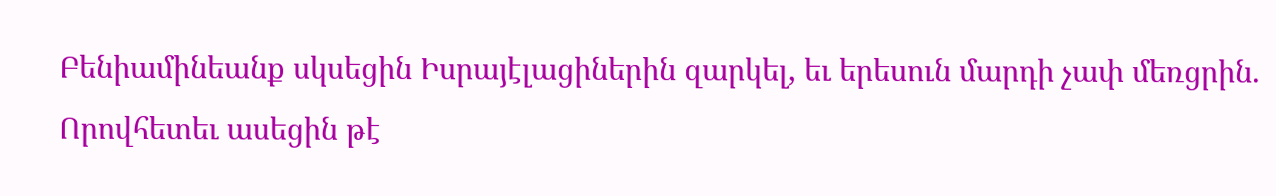Բենիամինեանք սկսեցին Իսրայէլացիներին զարկել, եւ երեսուն մարդի չափ մեռցրին. Որովհետեւ ասեցին թէ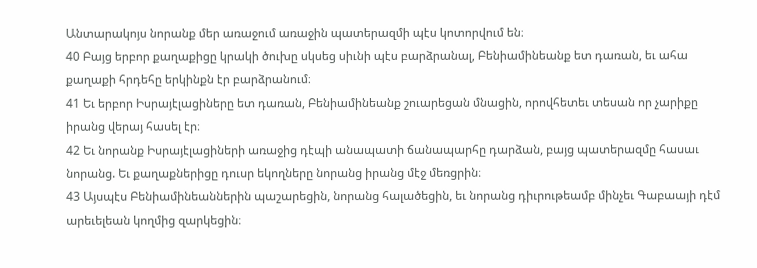Անտարակոյս նորանք մեր առաջում առաջին պատերազմի պէս կոտորվում են։
40 Բայց երբոր քաղաքիցը կրակի ծուխը սկսեց սիւնի պէս բարձրանալ, Բենիամինեանք ետ դառան, եւ ահա քաղաքի հրդեհը երկինքն էր բարձրանում։
41 Եւ երբոր Իսրայէլացիները ետ դառան, Բենիամինեանք շուարեցան մնացին, որովհետեւ տեսան որ չարիքը իրանց վերայ հասել էր։
42 Եւ նորանք Իսրայէլացիների առաջից դէպի անապատի ճանապարհը դարձան, բայց պատերազմը հասաւ նորանց. Եւ քաղաքներիցը դուսր եկողները նորանց իրանց մէջ մեռցրին։
43 Այսպէս Բենիամինեաններին պաշարեցին, նորանց հալածեցին, եւ նորանց դիւրութեամբ մինչեւ Գաբաայի դէմ արեւելեան կողմից զարկեցին։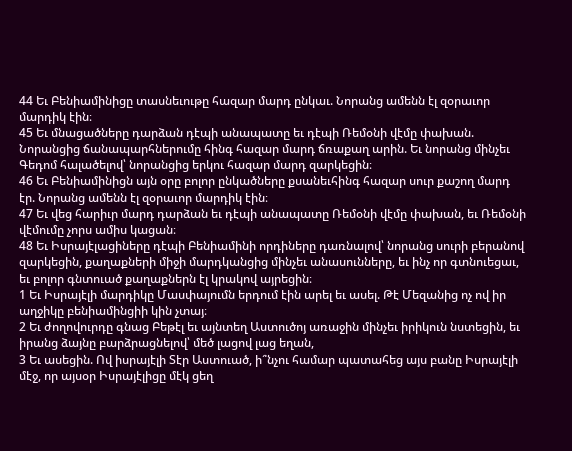44 Եւ Բենիամինիցը տասնեւութը հազար մարդ ընկաւ. Նորանց ամենն էլ զօրաւոր մարդիկ էին։
45 Եւ մնացածները դարձան դէպի անապատը եւ դէպի Ռեմօնի վէմը փախան. Նորանցից ճանապարհներումը հինգ հազար մարդ ճռաքաղ արին. Եւ նորանց մինչեւ Գեդոմ հալածելով՝ նորանցից երկու հազար մարդ զարկեցին։
46 Եւ Բենիամինիցն այն օրը բոլոր ընկածները քսանեւհինգ հազար սուր քաշող մարդ էր. Նորանց ամենն էլ զօրաւոր մարդիկ էին։
47 Եւ վեց հարիւր մարդ դարձան եւ դէպի անապատը Ռեմօնի վէմը փախան, եւ Ռեմօնի վէմումը չորս ամիս կացան։
48 Եւ Իսրայէլացիները դէպի Բենիամինի որդիները դառնալով՝ նորանց սուրի բերանով զարկեցին, քաղաքների միջի մարդկանցից մինչեւ անասունները, եւ ինչ որ գտնուեցաւ, եւ բոլոր գնտուած քաղաքներն էլ կրակով այրեցին։
1 Եւ Իսրայէլի մարդիկը Մասփայումն երդում էին արել եւ ասել. Թէ Մեզանից ոչ ով իր աղջիկը բենիամինցիի կին չտայ։
2 Եւ ժողովուրդը գնաց Բեթէլ եւ այնտեղ Աստուծոյ առաջին մինչեւ իրիկուն նստեցին, եւ իրանց ձայնը բարձրացնելով՝ մեծ լացով լաց եղան,
3 Եւ ասեցին. Ով իսրայէլի Տէր Աստուած, ի՞նչու համար պատահեց այս բանը Իսրայէլի մէջ, որ այսօր Իսրայէլիցը մէկ ցեղ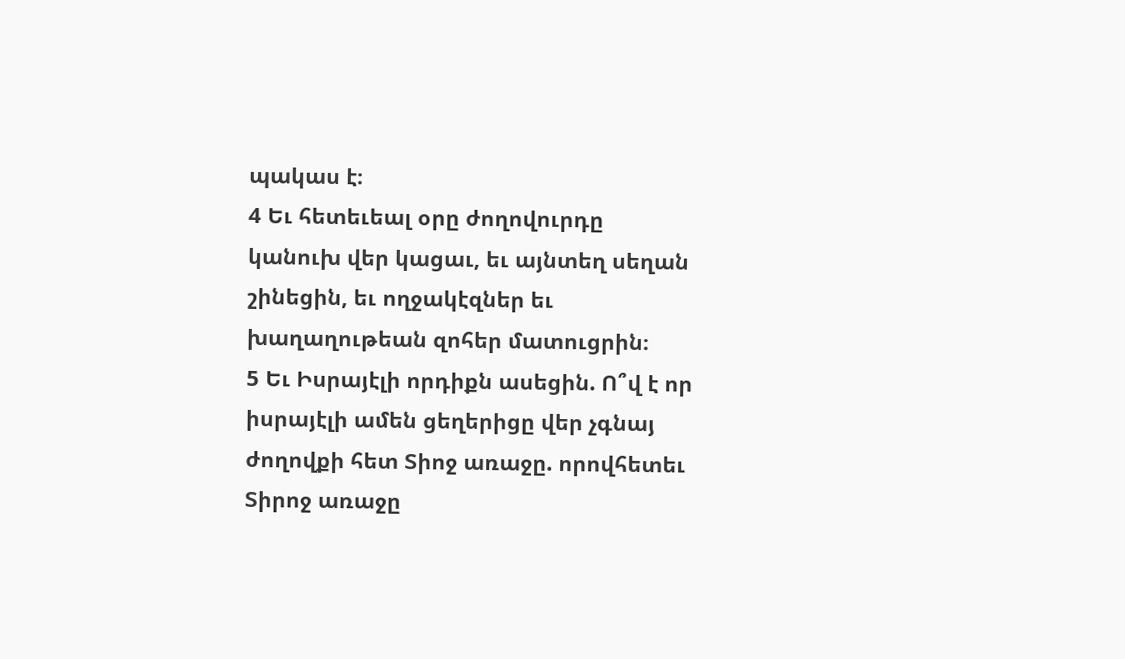պակաս է։
4 Եւ հետեւեալ օրը ժողովուրդը կանուխ վեր կացաւ, եւ այնտեղ սեղան շինեցին, եւ ողջակէզներ եւ խաղաղութեան զոհեր մատուցրին։
5 Եւ Իսրայէլի որդիքն ասեցին. Ո՞վ է որ իսրայէլի ամեն ցեղերիցը վեր չգնայ ժողովքի հետ Տիոջ առաջը. որովհետեւ Տիրոջ առաջը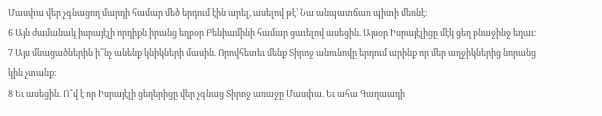Մասփա վեր չգնացող մարդի համար մեծ երդում էին արել, ասելով թէ՝ Նա անպատճառ պիտի մեռնէ։
6 Այն ժամանակ իսրայէլի որդիքն իրանց եղբօր Բենիամինի համար ցաւելով ասեցին. Այսօր Իսրայէլիցը մէկ ցեղ բնաջինջ եղաւ։
7 Այս մնացածներին ի՞նչ անենք կնիկների մասին. Որովհետեւ մենք Տիրոջ անունովը երդում արինք որ մեր աղջիկներից նորանց կին չտանք։
8 Եւ ասեցին. Ո՞վ է որ Իսրայէլի ցեղերիցը վեր չգնաց Տիրոջ առաջը Մասփա. Եւ ահա Գաղաադի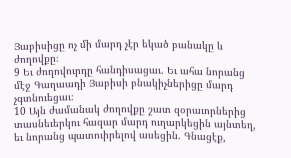Յաբիսիցը ոչ մի մարդ չէր եկած բանակը և ժողովքը։
9 Եւ ժողովուրդը հանդիսացաւ. Եւ ահա նորանց մէջ Գաղաադի Յաբիսի բնակիչներիցը մարդ չգտնուեցաւ։
10 Այն ժամանակ ժողովքը շատ զօրաւորներից տասնեւերկու հազար մարդ ուղարկեցին այնտեղ, եւ նորանց պատուիրելով ասեցին. Գնացէք,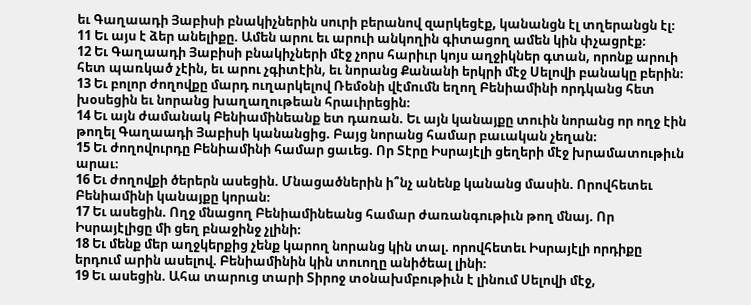եւ Գաղաադի Յաբիսի բնակիչներին սուրի բերանով զարկեցէք, կանանցն էլ տղերանցն էլ։
11 Եւ այս է ձեր անելիքը. Ամեն արու եւ արուի անկողին գիտացող ամեն կին փչացրէք։
12 Եւ Գաղաադի Յաբիսի բնակիչների մէջ չորս հարիւր կոյս աղջիկներ գտան, որոնք արուի հետ պառկած չէին, եւ արու չգիտէին, եւ նորանց Քանանի երկրի մէջ Սելովի բանակը բերին։
13 Եւ բոլոր ժողովքը մարդ ուղարկելով Ռեմօնի վէմումն եղող Բենիամինի որդկանց հետ խօսեցին եւ նորանց խաղաղութեան հրաւիրեցին։
14 Եւ այն ժամանակ Բենիամինեանք ետ դառան. Եւ այն կանայքը տուին նորանց որ ողջ էին թողել Գաղաադի Յաբիսի կանանցից. Բայց նորանց համար բաւական չեղան։
15 Եւ ժողովուրդը Բենիամինի համար ցաւեց. Որ Տէրը Իսրայէլի ցեղերի մէջ խրամատութիւն արաւ։
16 Եւ ժողովքի ծերերն ասեցին. Մնացածներին ի՞նչ անենք կանանց մասին. Որովհետեւ Բենիամինի կանայքը կորան։
17 Եւ ասեցին. Ողջ մնացող Բենիամինեանց համար ժառանգութիւն թող մնայ. Որ Իսրայէլիցը մի ցեղ բնաջինջ չլինի։
18 Եւ մենք մեր աղջկերքից չենք կարող նորանց կին տալ. որովհետեւ Իսրայէլի որդիքը երդում արին ասելով. Բենիամինին կին տուողը անիծեալ լինի։
19 Եւ ասեցին. Ահա տարուց տարի Տիրոջ տօնախմբութիւն է լինում Սելովի մէջ,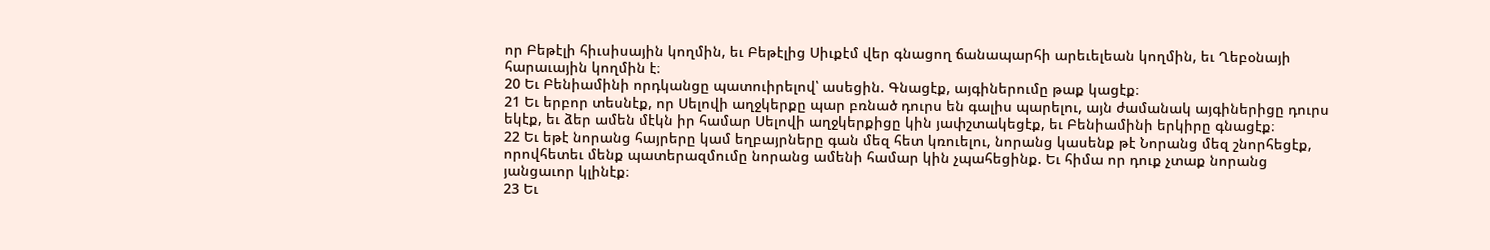որ Բեթէլի հիւսիսային կողմին, եւ Բեթէլից Սիւքէմ վեր գնացող ճանապարհի արեւելեան կողմին, եւ Ղեբօնայի հարաւային կողմին է։
20 Եւ Բենիամինի որդկանցը պատուիրելով՝ ասեցին. Գնացէք, այգիներումը թաք կացէք։
21 Եւ երբոր տեսնէք, որ Սելովի աղջկերքը պար բռնած դուրս են գալիս պարելու, այն ժամանակ այգիներիցը դուրս եկէք, եւ ձեր ամեն մէկն իր համար Սելովի աղջկերքիցը կին յափշտակեցէք, եւ Բենիամինի երկիրը գնացէք։
22 Եւ եթէ նորանց հայրերը կամ եղբայրները գան մեզ հետ կռուելու, նորանց կասենք թէ Նորանց մեզ շնորհեցէք, որովհետեւ մենք պատերազմումը նորանց ամենի համար կին չպահեցինք. Եւ հիմա որ դուք չտաք նորանց յանցաւոր կլինէք։
23 Եւ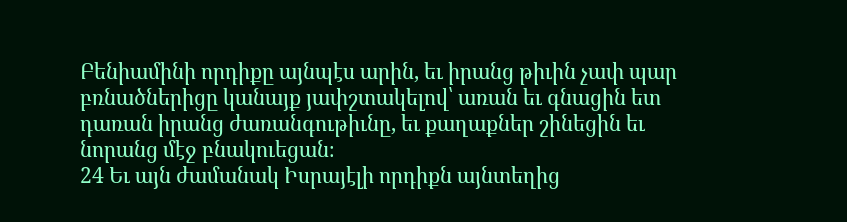Բենիամինի որդիքը այնպէս արին, եւ իրանց թիւին չափ պար բռնածներիցը կանայք յափշտակելով՝ առան եւ գնացին ետ դառան իրանց ժառանգութիւնը, եւ քաղաքներ շինեցին եւ նորանց մէջ բնակուեցան։
24 Եւ այն ժամանակ Իսրայէլի որդիքն այնտեղից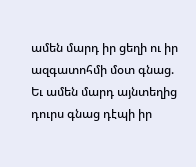ամեն մարդ իր ցեղի ու իր ազգատոհմի մօտ գնաց. Եւ ամեն մարդ այնտեղից դուրս գնաց դէպի իր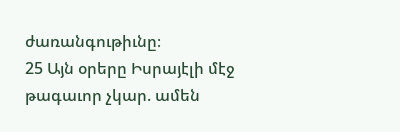ժառանգութիւնը։
25 Այն օրերը Իսրայէլի մէջ թագաւոր չկար. ամեն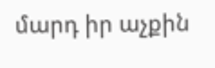մարդ իր աչքին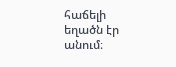հաճելի եղածն էր անում։